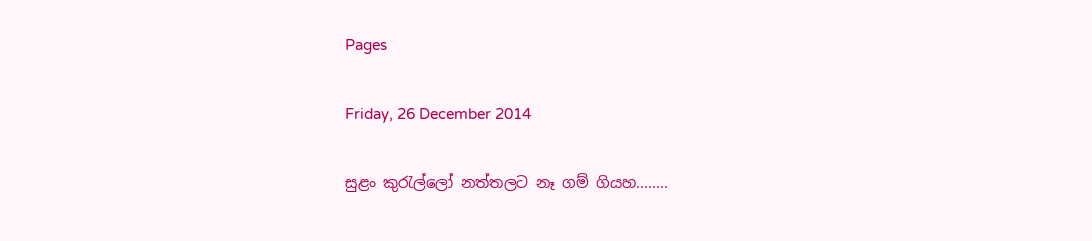Pages

Friday, 26 December 2014

සුළං කුරැල්ලෝ නත්තලට නෑ ගම් ගියහ........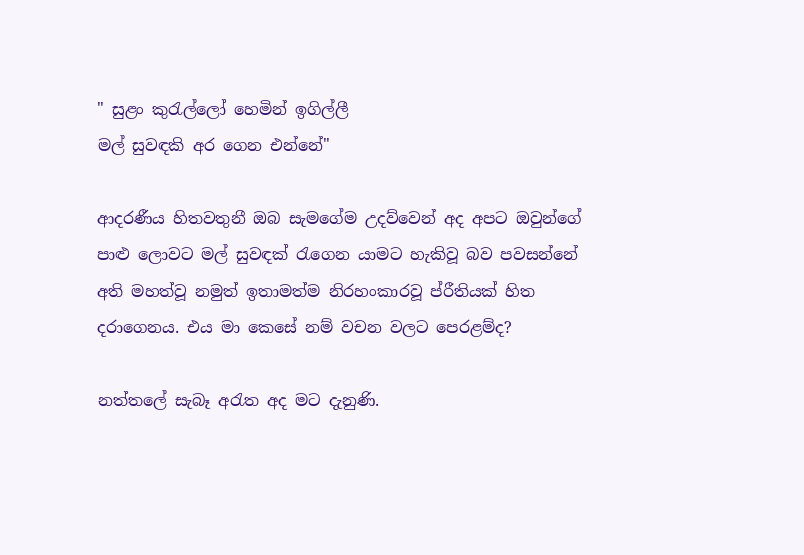" සුළං කුරැල්ලෝ හෙමින් ඉගිල්ලී
මල් සුවඳකි අර ගෙන එන්නේ"

ආදරණීය හිතවතුනී ඔබ සැමගේම උදව්වෙන් අද අපට ඔවුන්ගේ පාළු ලොවට මල් සුවඳක් රැගෙන යාමට හැකිවූ බව පවසන්නේ අති මහත්වූ නමුත් ඉතාමත්ම නිරහංකාරවූ ප්රීතියක් හිත දරාගෙනය. එය මා කෙසේ නම් වචන වලට පෙරළම්ද?

නත්තලේ සැබෑ අරැත අද මට දැනුණි.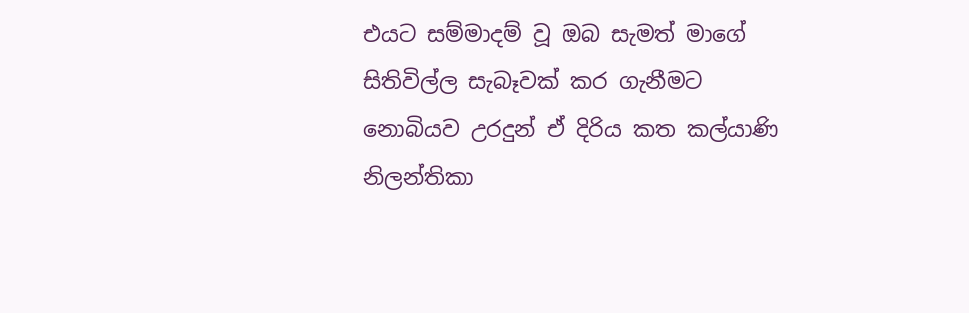එයට සම්මාදම් වූ ඔබ සැමත් මාගේ සිතිවිල්ල සැබෑවක් කර ගැනීමට නොබියව උරදුන් ඒ දිරිය කත කල්යාණි නිලන්තිකා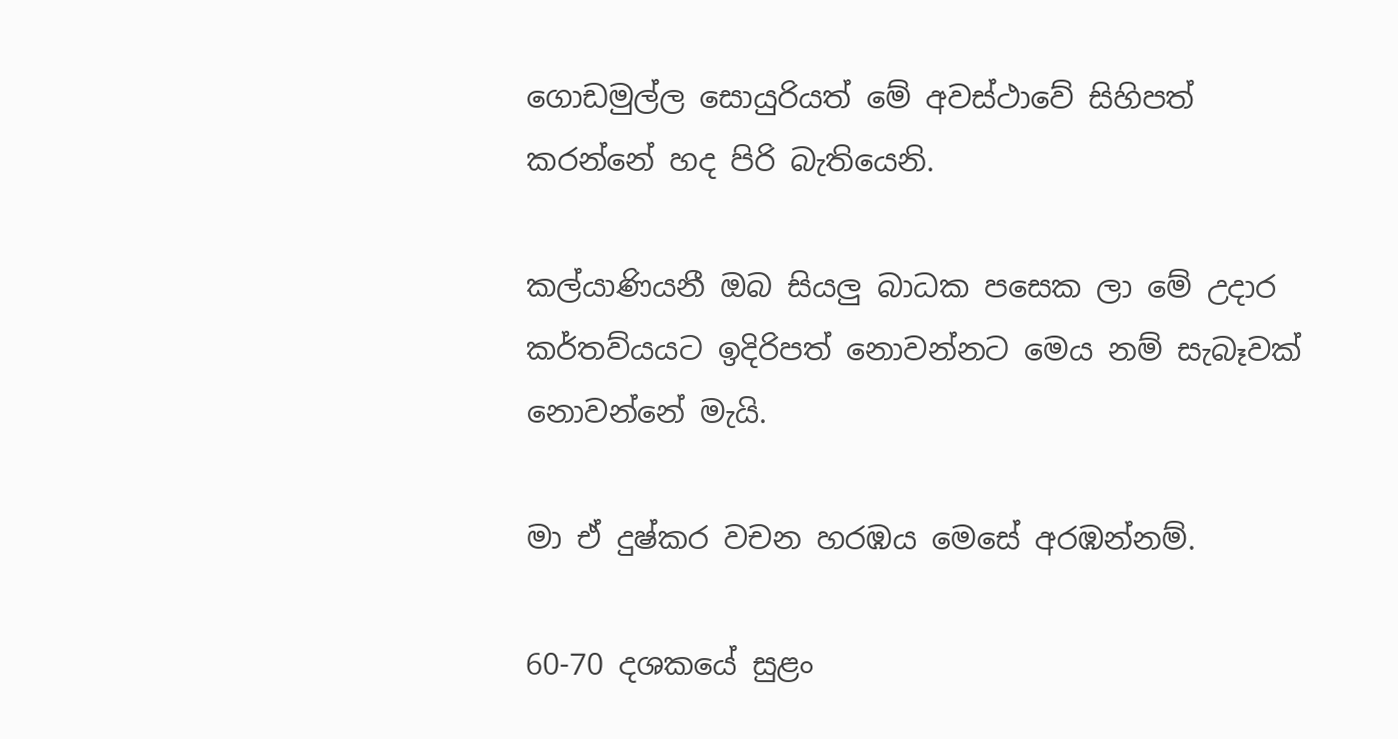ගොඩමුල්ල සොයුරියත් මේ අවස්ථාවේ සිහිපත් කරන්නේ හද පිරි බැතියෙනි.

කල්යාණියනී ඔබ සියලු බාධක පසෙක ලා මේ උදාර කර්තව්යයට ඉදිරිපත් නොවන්නට මෙය නම් සැබෑවක් නොවන්නේ මැයි.

මා ඒ දුෂ්කර වචන හරඹය මෙසේ අරඹන්නම්.

60-70 දශකයේ සුළං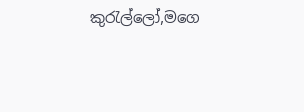කුරැල්ලෝ,මගෙ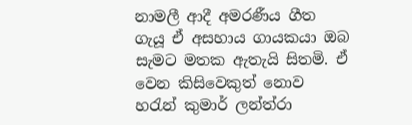නාමලී ආදී අමරණීය ගීත ගැයූ ඒ අසහාය ගායකයා ඔබ සැමට මතක ඇතැයි සිතමි. ඒ වෙන කිසිවෙකුත් නොව හරැන් කුමාර් ලන්ත්රා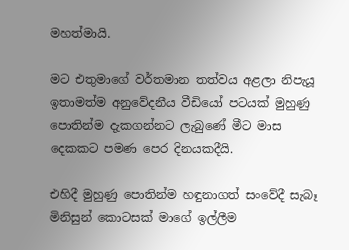මහත්මායි.

මට එතුමාගේ වර්තමාන තත්වය අළලා නිපැයූ ඉතාමත්ම අනුවේදනීය වීඩියෝ පටයක් මුහුණු පොතින්ම දැකගන්නට ලැබුණේ මීට මාස දෙකකට පමණ පෙර දිනයකදීයි.

එහිදී මුහුණු පොතින්ම හඳුනාගත් සංවේදී සැබෑ මිනිසුන් කොටසක් මාගේ ඉල්ලීම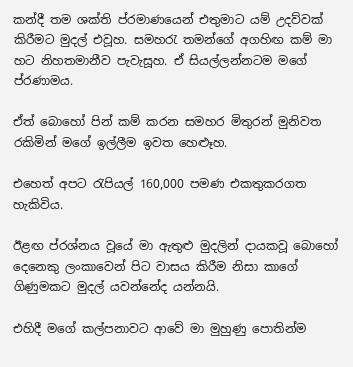කන්දී තම ශක්ති ප්රමාණයෙන් එතුමාට යම් උදව්වක් කිරීමට මුදල් එවූහ. සමහරැ තමන්ගේ අගහිඟ කම් මා හට නිහතමානීව පැවැසූහ. ඒ සියල්ලන්නටම මගේ ප්රණාමය.

ඒත් බොහෝ පින් කම් කරන සමහර මිතුරන් මුනිවත රකිමින් මගේ ඉල්ලීම ඉවත හෙළූහ.

එහෙත් අපට රැපියල් 160,000 පමණ එකතුකරගත හැකිවිය.

ඊළඟ ප්රශ්නය වූයේ මා ඇතුළු මුදලින් දායකවූ බොහෝ දෙනෙකු ලංකාවෙන් පිට වාසය කිරීම නිසා කාගේ ගිණුමකට මුදල් යවන්නේද යන්නයි.

එහිදී මගේ කල්පනාවට ආවේ මා මුහුණු පොතින්ම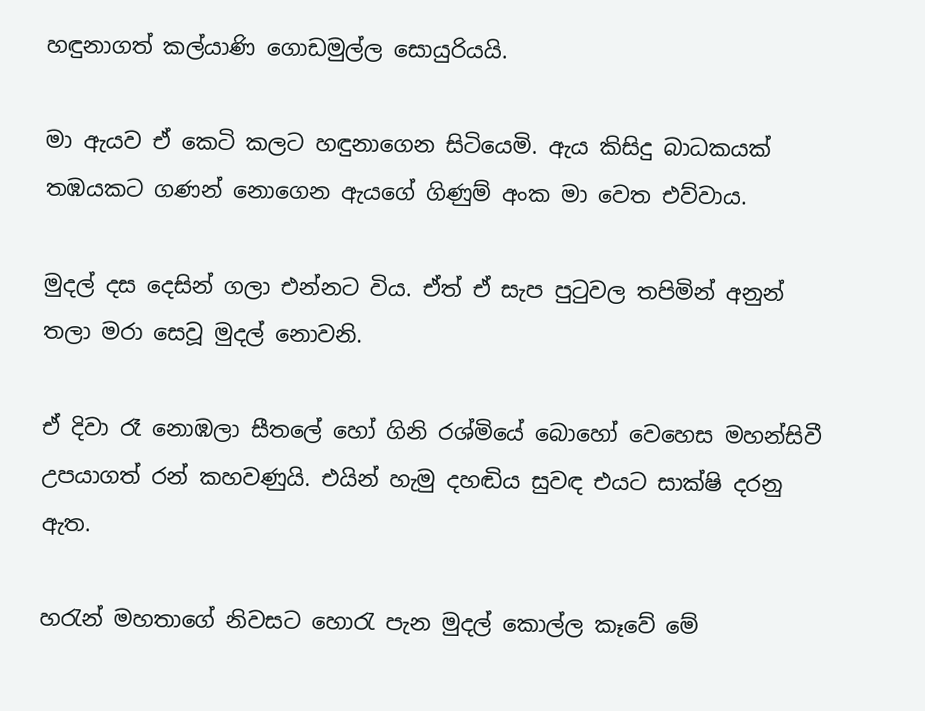හඳුනාගත් කල්යාණි ගොඩමුල්ල සොයුරියයි.

මා ඇයව ඒ කෙටි කලට හඳුනාගෙන සිටියෙමි. ඇය කිසිදු බාධකයක් තඹයකට ගණන් නොගෙන ඇයගේ ගිණුම් අංක මා වෙත එව්වාය.

මුදල් දස දෙසින් ගලා එන්නට විය. ඒත් ඒ සැප පුටුවල තපිමින් අනුන් තලා මරා සෙවූ මුදල් නොවනි.

ඒ දිවා රෑ නොඹලා සීතලේ හෝ ගිනි රශ්මියේ බොහෝ වෙහෙස මහන්සිවී උපයාගත් රන් කහවණුයි. එයින් හැමු දහඬිය සුවඳ එයට සාක්ෂි දරනු ඇත.

හරැන් මහතාගේ නිවසට හොරැ පැන මුදල් කොල්ල කෑවේ මේ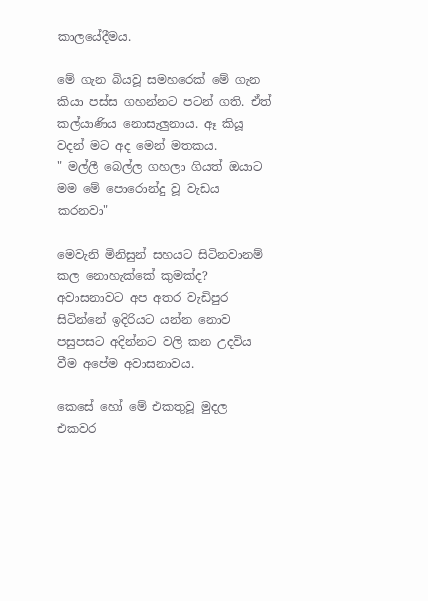කාලයේදීමය.

මේ ගැන බියවූ සමහරෙක් මේ ගැන කියා පස්ස ගහන්නට පටන් ගති. ඒත් කල්යාණිය නොසැලුනාය. ඈ කියූ වදන් මට අද මෙන් මතකය.
" මල්ලී බෙල්ල ගහලා ගියත් ඔයාට මම මේ පොරොන්දු වූ වැඩය කරනවා"

මෙවැනි මිනිසුන් සහයට සිටිනවානම් කල නොහැක්කේ කුමක්ද? අවාසනාවට අප අතර වැඩිපුර සිටින්නේ ඉදිරියට යන්න නොව පසුපසට අදින්නට වලි කන උදවිය වීම අපේම අවාසනාවය.

කෙසේ හෝ මේ එකතුවූ මුදල එකවර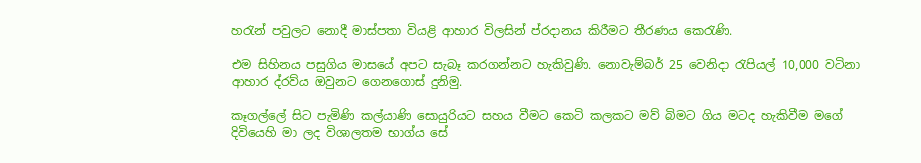හරැන් පවුලට නොදී මාස්පතා වියළි ආහාර විලසින් ප්රදානය කිරීමට තීරණය කෙරැණි.

එම සිහිනය පසුගිය මාසයේ අපට සැබෑ කරගන්නට හැකිවුණි. නොවැම්බර් 25 වෙනිදා රැපියල් 10,000 වටිනා ආහාර ද්රව්ය ඔවුනට ගෙනගොස් දුනිමු.

කෑගල්ලේ සිට පැමිණි කල්යාණි සොයුරියට සහය වීමට කෙටි කලකට මව් බිමට ගිය මටද හැකිවීම මගේ දිවියෙහි මා ලද විශාලතම භාග්ය සේ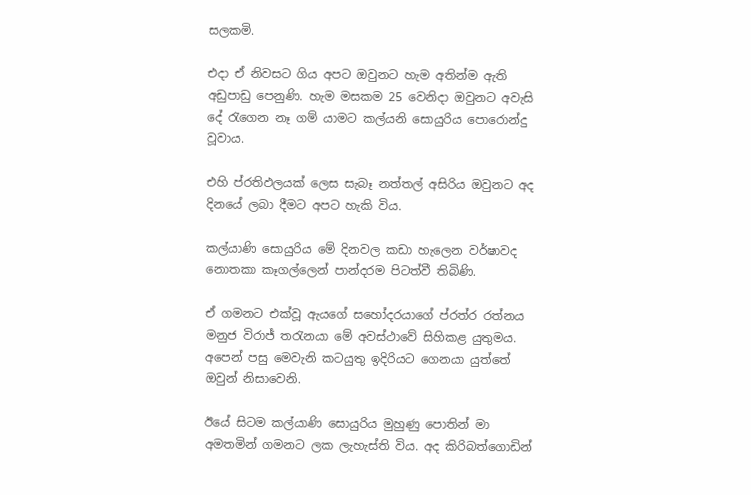සලකමි.

එදා ඒ නිවසට ගිය අපට ඔවුනට හැම අතින්ම ඇති අඩුපාඩු පෙනුණි. හැම මසකම 25 වෙනිදා ඔවුනට අවැසි දේ රැගෙන නෑ ගම් යාමට කල්යනි සොයුරිය පොරොන්දු වූවාය.

එහි ප්රතිඵලයක් ලෙස සැබෑ නත්තල් අසිරිය ඔවුනට අද දිනයේ ලබා දීමට අපට හැකි විය.

කල්යාණි සොයුරිය මේ දිනවල කඩා හැලෙන වර්ෂාවද නොතකා කෑගල්ලෙන් පාන්දරම පිටත්වී තිබිණි.

ඒ ගමනට එක්වූ ඇයගේ සහෝදරයාගේ ප්රත්ර රත්නය මනුජ විරාජ් තරැනයා මේ අවස්ථාවේ සිහිකළ යුතුමය. අපෙන් පසු මෙවැනි කටයුතු ඉදිරියට ගෙනයා යුත්තේ ඔවුන් නිසාවෙනි.

ඊයේ සිටම කල්යාණි සොයුරිය මුහුණු පොතින් මා අමතමින් ගමනට ලක ලැහැස්ති විය. අද කිරිබත්ගොඩින්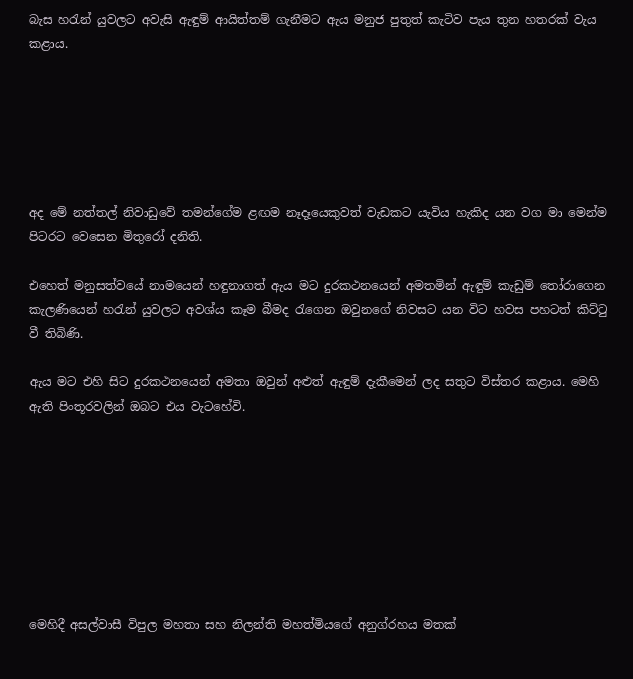බැස හරැන් යුවලට අවැසි ඇඳුම් ආයිත්තම් ගැනීමට ඇය මනුජ පුතුත් කැටිව පැය තුන හතරක් වැය කළාය.






අද මේ නත්තල් නිවාඩුවේ තමන්ගේම ළඟම නෑදෑයෙකුවත් වැඩකට යැවිය හැකිද යන වග මා මෙන්ම පිටරට වෙසෙන මිතුරෝ දනිති.

එහෙත් මනුසත්වයේ නාමයෙන් හඳුනාගත් ඇය මට දුරකථනයෙන් අමතමින් ඇඳුම් කැඩුම් තෝරාගෙන කැලණියෙන් හරැන් යුවලට අවශ්ය කෑම බීමද රැගෙන ඔවුනගේ නිවසට යන විට හවස පහටත් කිට්ටු වී තිබිණි.

ඇය මට එහි සිට දුරකථනයෙන් අමතා ඔවුන් අළුත් ඇඳුම් දැකීමෙන් ලද සතුට විස්තර කළාය. මෙහි ඇති පිංතූරවලින් ඔබට එය වැටහේවි.








මෙහිදී අසල්වාසී විපුල මහතා සහ නිලන්ති මහත්මියගේ අනුග්රහය මතක්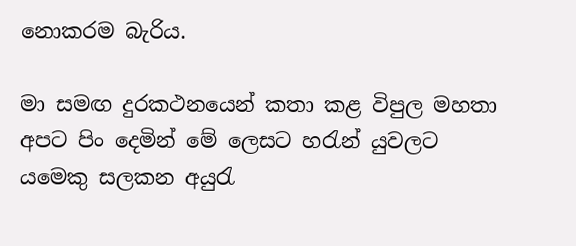නොකරම බැරිය.

මා සමඟ දුරකථනයෙන් කතා කළ විපුල මහතා අපට පිං දෙමින් මේ ලෙසට හරැන් යුවලට යමෙකු සලකන අයුරැ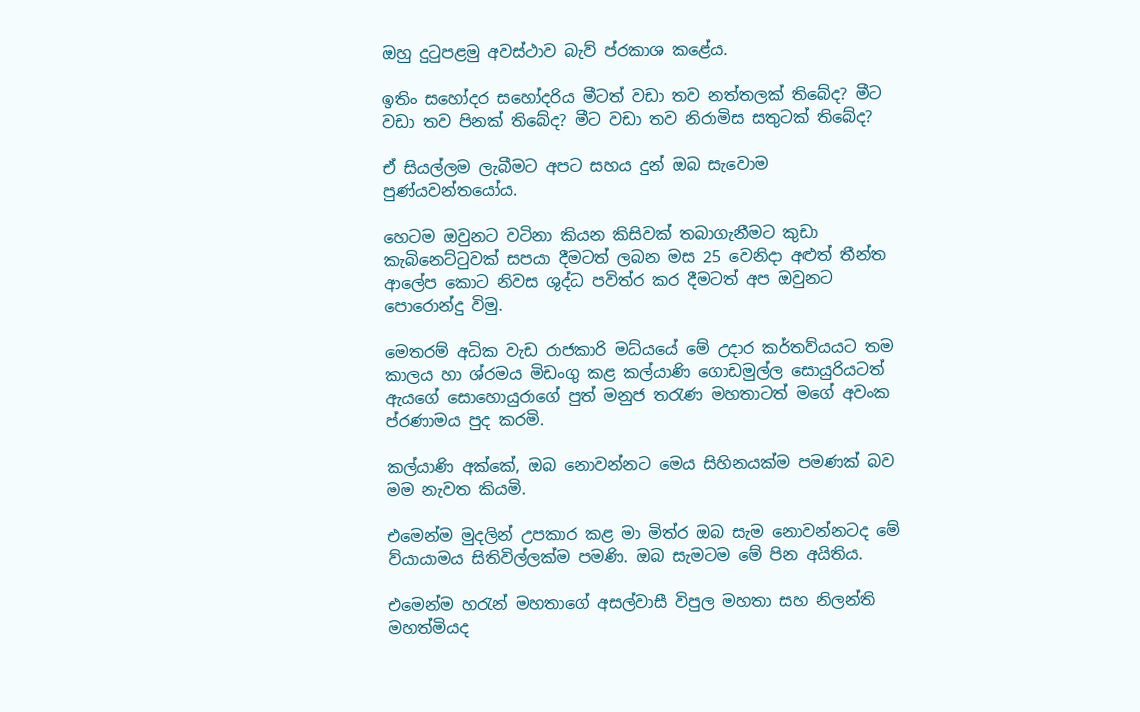ඔහු දුටුපළමු අවස්ථාව බැව් ප්රකාශ කළේය.

ඉතිං සහෝදර සහෝදරිය මීටත් වඩා තව නත්තලක් තිබේද? මීට වඩා තව පිනක් තිබේද? මීට වඩා තව නිරාමිස සතුටක් තිබේද?

ඒ සියල්ලම ලැබීමට අපට සහය දුන් ඔබ සැවොම පුණ්යවන්තයෝය.

හෙටම ඔවුනට වටිනා කියන කිසිවක් තබාගැනීමට කුඩා කැබිනෙට්ටුවක් සපයා දීමටත් ලබන මස 25 වෙනිදා අළුත් තීන්ත ආලේප කොට නිවස ශුද්ධ පවිත්ර කර දීමටත් අප ඔවුනට පොරොන්දු විමු.

මෙතරම් අධික වැඩ රාජකාරි මධ්යයේ මේ උදාර කර්තව්යයට තම කාලය හා ශ්රමය මිඩංගු කළ කල්යාණි ගොඩමුල්ල සොයුරියටත් ඇයගේ සොහොයුරාගේ පුත් මනුජ තරැණ මහතාටත් මගේ අවංක ප්රණාමය පුද කරමි.

කල්යාණි අක්කේ, ඔබ නොවන්නට මෙය සිහිනයක්ම පමණක් බව මම නැවත කියමි.

එමෙන්ම මුදලින් උපකාර කළ මා මිත්ර ඔබ සැම නොවන්නටද මේ ව්යායාමය සිතිවිල්ලක්ම පමණි. ඔබ සැමටම මේ පින අයිතිය.

එමෙන්ම හරැන් මහතාගේ අසල්වාසී විපුල මහතා සහ නිලන්ති මහත්මියද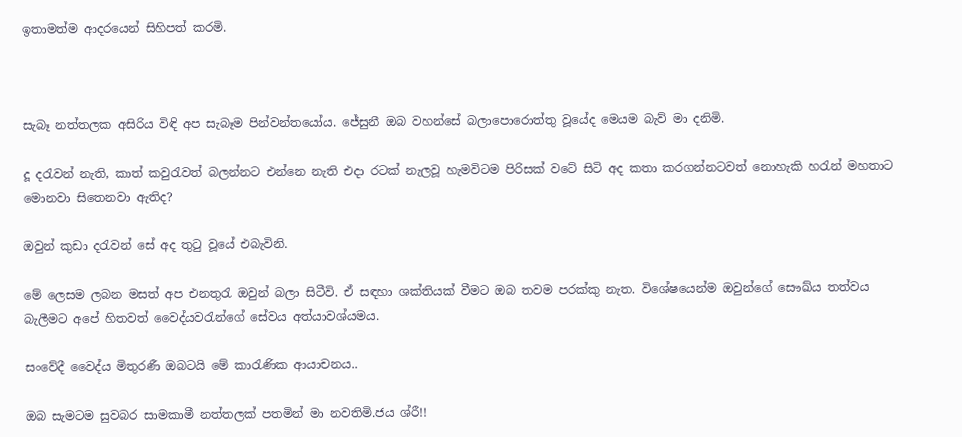ඉතාමත්ම ආදරයෙන් සිහිපත් කරමි.



සැබෑ නත්තලක අසිරිය විඳි අප සැබෑම පින්වන්තයෝය. ජේසුනී ඔබ වහන්සේ බලාපොරොත්තු වූයේද මෙයම බැව් මා දනිමි.

දූ දරැවන් නැති, කාත් කවුරැවත් බලන්නට එන්නෙ නැති එදා රටක් නැලවූ හැමවිටම පිරිසක් වටේ සිටි අද කතා කරගන්නටවත් නොහැකි හරැන් මහතාට මොනවා සිතෙනවා ඇතිද?

ඔවුන් කුඩා දරැවන් සේ අද තුටු වූයේ එබැවිනි.

මේ ලෙසම ලබන මසත් අප එනතුරැ ඔවුන් බලා සිටීවි. ඒ සඳහා ශක්තියක් වීමට ඔබ තවම පරක්කු නැත. විශේෂයෙන්ම ඔවුන්ගේ සෞඛ්ය තත්වය බැලීමට අපේ හිතවත් වෛද්යවරැන්ගේ සේවය අත්යාවශ්යමය.

සංවේදී වෛද්ය මිතුරණී ඔබටයි මේ කාරැණික ආයාචනය..

ඔබ සැමටම සුවබර සාමකාමී නත්තලක් පතමින් මා නවතිමි.ජය ශ්රී!!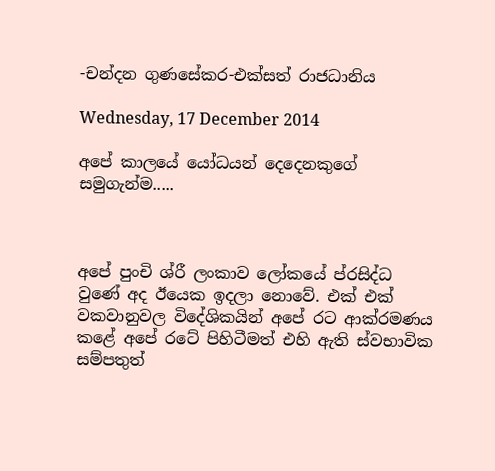-චන්දන ගුණසේකර-එක්සත් රාජධානිය

Wednesday, 17 December 2014

අපේ කාලයේ යෝධයන් දෙදෙනකුගේ සමුගැන්ම.....



අපේ පුංචි ශ්රී ලංකාව ලෝකයේ ප්රසිද්ධ වුණේ අද ඊයෙක ඉදලා නොවේ. එක් එක් වකවානුවල විදේශිකයින් අපේ රට ආක්රමණය කළේ අපේ රටේ පිහිටීමත් එහි ඇති ස්වභාවික සම්පතුත්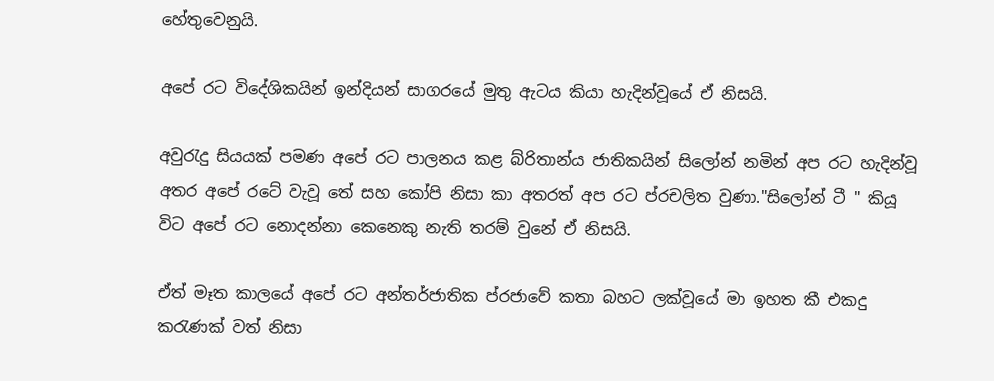හේතුවෙනුයි.

අපේ රට විදේශිකයින් ඉන්දියන් සාගරයේ මුතු ඇටය කියා හැදින්වූයේ ඒ නිසයි.

අවුරැදු සියයක් පමණ අපේ රට පාලනය කළ බ්රිතාන්ය ජාතිකයින් සිලෝන් නමින් අප රට හැදින්වූ අතර අපේ රටේ වැවූ තේ සහ කෝපි නිසා කා අතරත් අප රට ප්රචලිත වුණා."සිලෝන් ටී " කියූ විට අපේ රට නොදන්නා කෙනෙකු නැති තරම් වුනේ ඒ නිසයි.

ඒත් මෑත කාලයේ අපේ රට අන්තර්ජාතික ප්රජාවේ කතා බහට ලක්වූයේ මා ඉහත කී එකදු කරැණක් වත් නිසා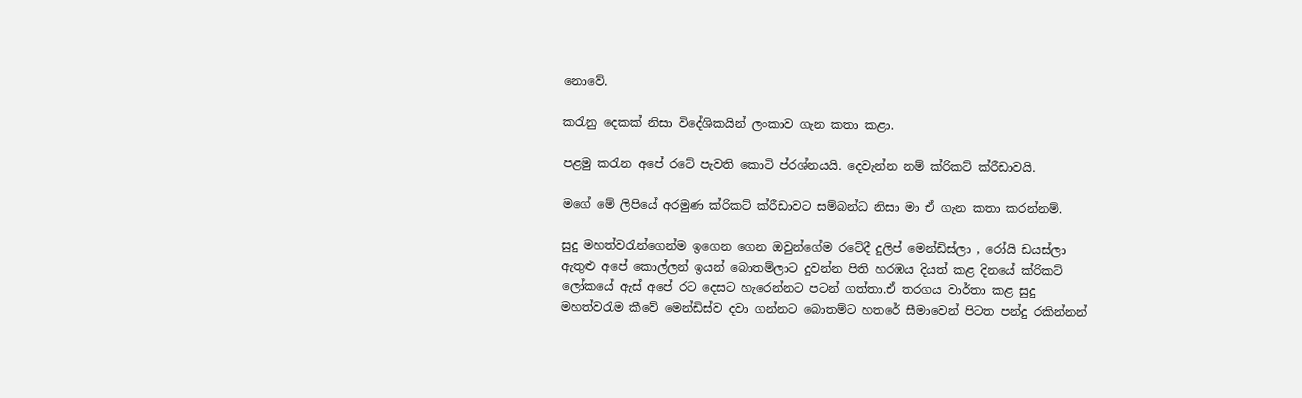නොවේ.

කරැනු දෙකක් නිසා විදේශිකයින් ලංකාව ගැන කතා කළා.

පළමු කරැන අපේ රටේ පැවති කොටි ප්රශ්නයයි. දෙවැන්න නම් ක්රිකට් ක්රීඩාවයි.

මගේ මේ ලිපියේ අරමුණ ක්රිකට් ක්රීඩාවට සම්බන්ධ නිසා මා ඒ ගැන කතා කරන්නම්.

සුදු මහත්වරැන්ගෙන්ම ඉගෙන ගෙන ඔවුන්ගේම රටේදී දුලිප් මෙන්ඩිස්ලා , රෝයි ඩයස්ලා ඇතුළු අපේ කොල්ලන් ඉයන් බොතම්ලාට දුවන්න පිති හරඹය දියත් කළ දිනයේ ක්රිකට් ලෝකයේ ඇස් අපේ රට දෙසට හැරෙන්නට පටන් ගත්තා.ඒ තරගය වාර්තා කළ සුදු මහත්වරැම කීවේ මෙන්ඩිස්ව දවා ගන්නට බොතම්ට හතරේ සීමාවෙන් පිටත පන්දු රකින්නන්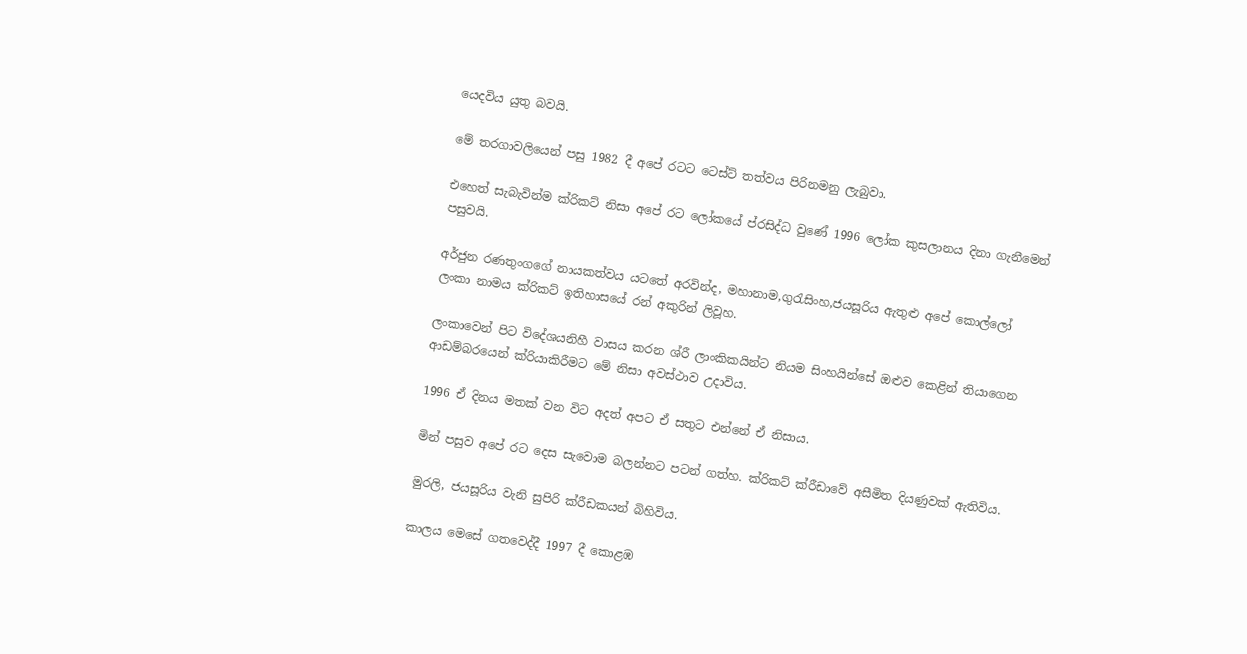යෙදවිය යුතු බවයි.

මේ තරගාවලියෙන් පසු 1982 දී අපේ රටට ටෙස්ට් තත්වය පිරිනමනු ලැබුවා.

එහෙත් සැබැවින්ම ක්රිකට් නිසා අපේ රට ලෝකයේ ප්රසිද්ධ වුණේ 1996 ලෝක කුසලානය දිනා ගැනීමෙන් පසුවයි.

අර්ජුන රණතුංගගේ නායකත්වය යටතේ අරවින්ද, මහානාම,ගුරැසිංහ,ජයසූරිය ඇතුළු අපේ කොල්ලෝ ලංකා නාමය ක්රිකට් ඉතිහාසයේ රන් අකුරින් ලිවූහ.

ලංකාවෙන් පිට විදේශයනිහී වාසය කරන ශ්රී ලාංකිකයින්ට නියම සිංහයින්සේ ඔළුව කෙළින් තියාගෙන ආඩම්බරයෙන් ක්රියාකිරීමට මේ නිසා අවස්ථාව උදාවිය.

1996 ඒ දිනය මතක් වන විට අදත් අපට ඒ සතුට එන්නේ ඒ නිසාය.

මින් පසුව අපේ රට දෙස සැවොම බලන්නට පටන් ගත්හ. ක්රිකට් ක්රීඩාවේ අසීමිත දියණුවක් ඇතිවිය.

මුරලි, ජයසූරිය වැනි සුපිරි ක්රීඩකයන් බිහිවිය.

කාලය මෙසේ ගතවෙද්දී 1997 දී කොළඹ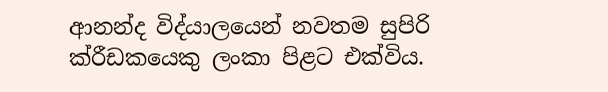ආනන්ද විද්යාලයෙන් නවතම සුපිරි ක්රීඩකයෙකු ලංකා පිළට එක්විය.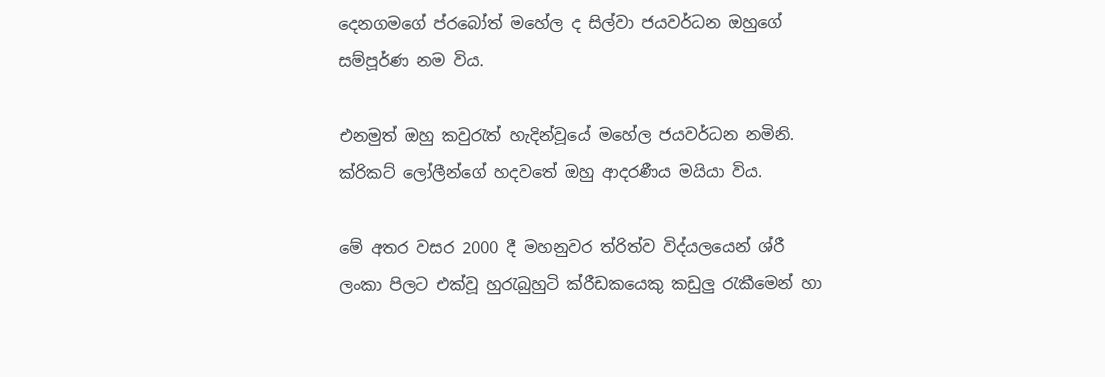දෙනගමගේ ප්රබෝත් මහේල ද සිල්වා ජයවර්ධන ඔහුගේ සම්පූර්ණ නම විය.

එනමුත් ඔහු කවුරැත් හැදින්වූයේ මහේල ජයවර්ධන නමිනි. ක්රිකට් ලෝලීන්ගේ හදවතේ ඔහු ආදරණීය මයියා විය.

මේ අතර වසර 2000 දී මහනුවර ත්රිත්ව විද්යලයෙන් ශ්රී ලංකා පිලට එක්වූ හුරැබුහුටි ක්රීඩකයෙකු කඩුලු රැකීමෙන් හා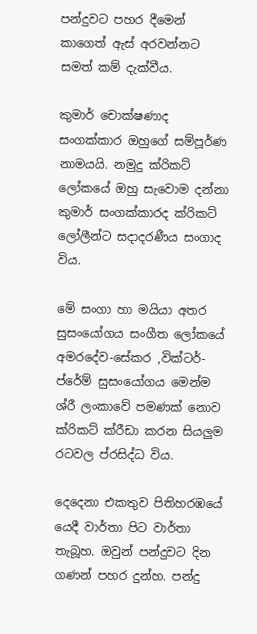පන්දුවට පහර දීමෙන් කාගෙත් ඇස් අරවන්නට සමත් කම් දැක්වීය.

කුමාර් චොක්ෂණාද සංගක්කාර ඔහුගේ සම්පූර්ණ නාමයයි. නමුදු ක්රිකට් ලෝකයේ ඔහු සැවොම දන්නා කුමාර් සංගක්කාරද ක්රිකට් ලෝලීන්ට සදාදරණීය සංගාද විය.

මේ සංගා හා මයියා අතර සුසංයෝගය සංගීත ලෝකයේ අමරදේව-සේකර ,වික්ටර්-ප්රේම් සුසංයෝගය මෙන්ම ශ්රී ලංකාවේ පමණක් නොව ක්රිකට් ක්රීඩා කරන සියලුම රටවල ප්රසිද්ධ විය.

දෙදෙනා එකතුව පිතිහරඹයේ යෙදී වාර්තා පිට වාර්තා තැබූහ. ඔවුන් පන්දුවට දින ගණන් පහර දුන්හ. පන්දු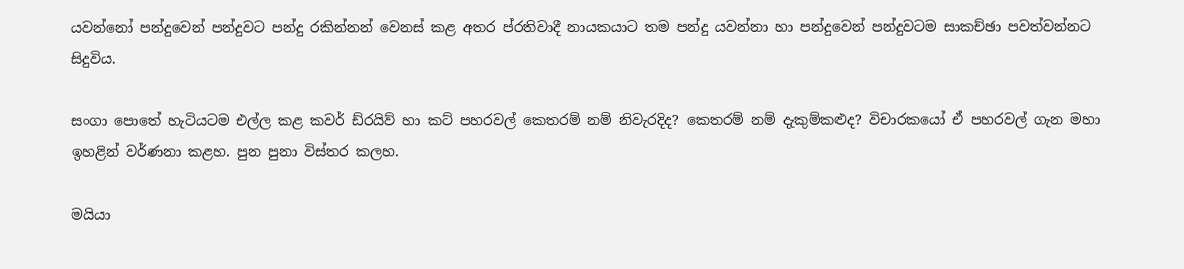යවන්නෝ පන්දුවෙන් පන්දුවට පන්දු රකින්නන් වෙනස් කළ අතර ප්රතිවාදී නායකයාට තම පන්දු යවන්නා හා පන්දුවෙන් පන්දුවටම සාකච්ඡා පවත්වන්නට සිදුවිය.

සංගා පොතේ හැටියටම එල්ල කළ කවර් ඩ්රයිව් හා කට් පහරවල් කෙතරම් නම් නිවැරදිද? කෙතරම් නම් දැකුම්කළුද? විචාරකයෝ ඒ පහරවල් ගැන මහා ඉහළින් වර්ණනා කළහ. පුන පුනා විස්තර කලහ.

මයියා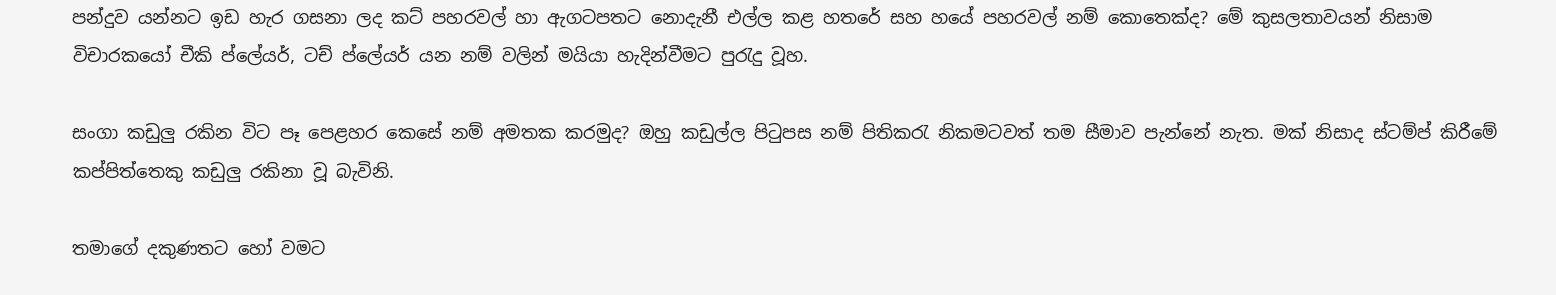පන්දුව යන්නට ඉඩ හැර ගසනා ලද කට් පහරවල් හා ඇගටපතට නොදැනී එල්ල කළ හතරේ සහ හයේ පහරවල් නම් කොතෙක්ද? මේ කුසලතාවයන් නිසාම විචාරකයෝ චීකි ප්ලේයර්, ටච් ප්ලේයර් යන නම් වලින් මයියා හැදින්වීමට පුරැදු වූහ.

සංගා කඩුලු රකින විට පෑ පෙළහර කෙසේ නම් අමතක කරමුද? ඔහු කඩුල්ල පිටුපස නම් පිතිකරැ නිකමටවත් තම සීමාව පැන්නේ නැත. මක් නිසාද ස්ටම්ප් කිරීමේ කප්පිත්තෙකු කඩුලු රකිනා වූ බැවිනි.

තමාගේ දකුණතට හෝ වමට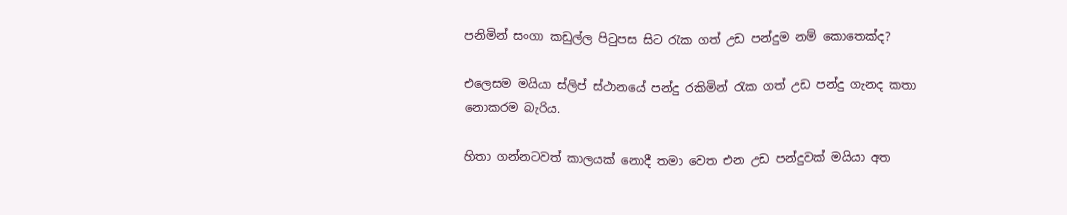පනිමින් සංගා කඩුල්ල පිටුපස සිට රැක ගත් උඩ පන්දුම නම් කොතෙක්ද?

එලෙසම මයියා ස්ලිප් ස්ථානයේ පන්දු රකිමින් රැක ගත් උඩ පන්දු ගැනද කතා නොකරම බැරිය.

හිතා ගන්නටවත් කාලයක් නොදී තමා වෙත එන උඩ පන්දුවක් මයියා අත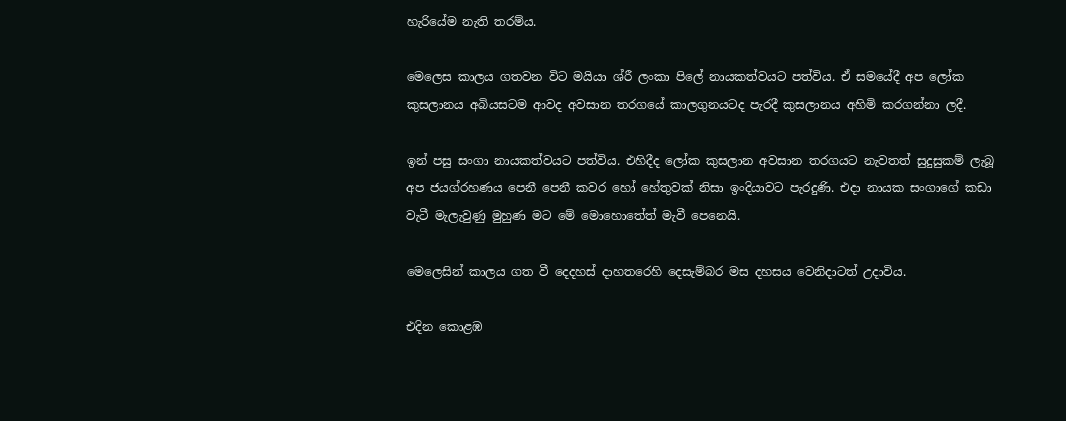හැරියේම නැති තරම්ය.

මෙලෙස කාලය ගතවන විට මයියා ශ්රී ලංකා පිලේ නායකත්වයට පත්විය. ඒ සමයේදී අප ලෝක කුසලානය අබියසටම ආවද අවසාන තරගයේ කාලගුනයටද පැරදී කුසලානය අහිමි කරගන්නා ලදී.

ඉන් පසු සංගා නායකත්වයට පත්විය. එහිදීද ලෝක කුසලාන අවසාන තරගයට නැවතත් සුදුසුකම් ලැබූ අප ජයග්රහණය පෙනී පෙනී කවර හෝ හේතුවක් නිසා ඉංදියාවට පැරදුණි. එදා නායක සංගාගේ කඩා වැටී මැලැවුණු මුහුණ මට මේ මොහොතේත් මැවී පෙනෙයි.

මෙලෙසින් කාලය ගත වී දෙදහස් දාහතරෙහි දෙසැම්බර මස දහසය වෙනිදාටත් උදාවිය.

එදින කොළඹ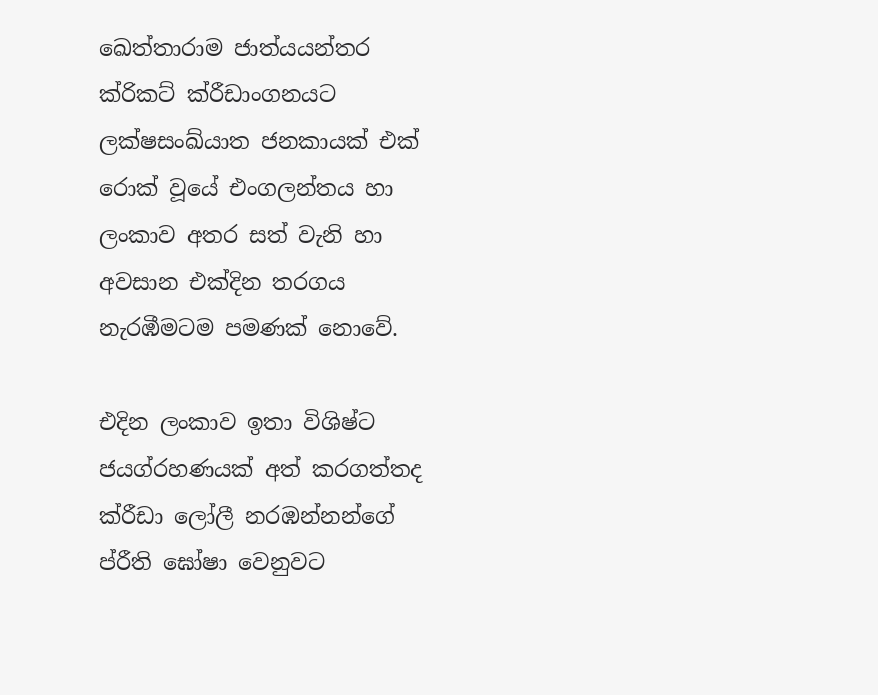ඛෙත්තාරාම ජාත්යයන්තර ක්රිකට් ක්රීඩාංගනයට ලක්ෂසංඛ්යාත ජනකායක් එක් රොක් වූයේ එංගලන්තය හා ලංකාව අතර සත් වැනි හා අවසාන එක්දින තරගය නැරඹීමටම පමණක් නොවේ.

එදින ලංකාව ඉතා විශිෂ්ට ජයග්රහණයක් අත් කරගත්තද ක්රීඩා ලෝලී නරඹන්නන්ගේ ප්රීති ඝෝෂා වෙනුවට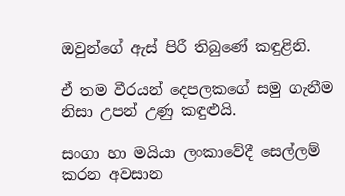ඔවුන්ගේ ඇස් පිරී තිබුණේ කඳුළිනි.

ඒ තම වීරයන් දෙපලකගේ සමු ගැනීම නිසා උපන් උණු කඳුළුයි.

සංගා හා මයියා ලංකාවේදී සෙල්ලම් කරන අවසාන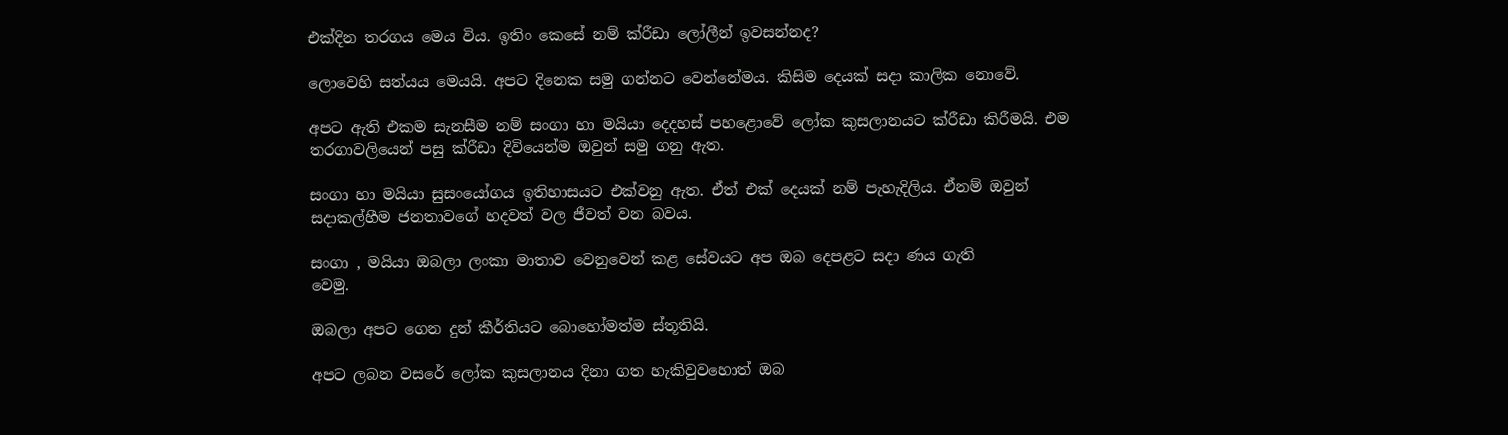එක්දින තරගය මෙය විය. ඉතිං කෙසේ නම් ක්රීඩා ලෝලීන් ඉවසන්නද?

ලොවෙහි සත්යය මෙයයි. අපට දිනෙක සමු ගන්නට වෙන්නේමය. කිසිම දෙයක් සදා කාලික නොවේ.

අපට ඇති එකම සැනසීම නම් සංගා හා මයියා දෙදහස් පහළොවේ ලෝක කුසලානයට ක්රීඩා කිරීමයි. එම තරගාවලියෙන් පසු ක්රීඩා දිවියෙන්ම ඔවුන් සමු ගනු ඇත.

සංගා හා මයියා සුසංයෝගය ඉතිහාසයට එක්වනු ඇත. ඒත් එක් දෙයක් නම් පැහැදිලිය. ඒනම් ඔවුන් සදාකල්හීම ජනතාවගේ හදවත් වල ජීවත් වන බවය.

සංගා , මයියා ඔබලා ලංකා මාතාව වෙනුවෙන් කළ සේවයට අප ඔබ දෙපළට සදා ණය ගැති
වෙමු.

ඔබලා අපට ගෙන දුන් කීර්තියට බොහෝමත්ම ස්තූතියි.

අපට ලබන වසරේ ලෝක කුසලානය දිනා ගත හැකිවුවහොත් ඔබ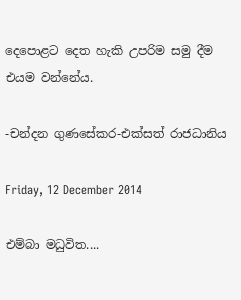දෙපොළට දෙත හැකි උපරිම සමු දීම එයම වන්නේය.

-චන්දන ගුණසේකර-එක්සත් රාජධානිය

Friday, 12 December 2014

එම්බා මධුවිත....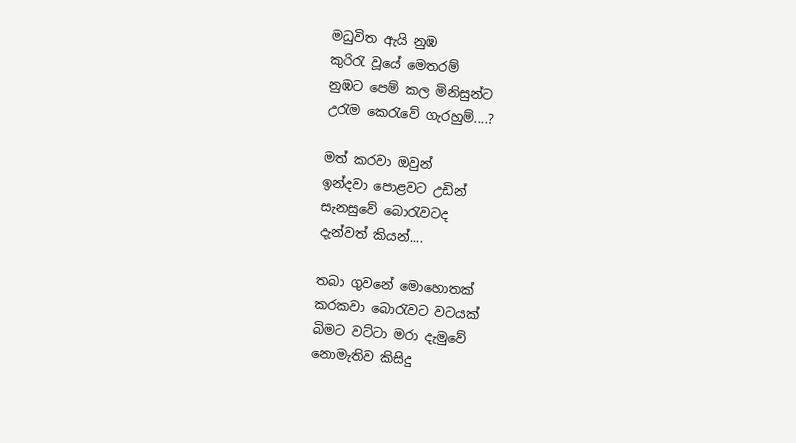මධුවිත ඇයි නුඹ
කුරිරැ වූයේ මෙතරම්
නුඹට පෙම් කල මිනිසුන්ට
උරැම කෙරැවේ ගැරහුම්....?

මත් කරවා ඔවුන්
ඉන්දවා පොළවට උඩින්
සැනසුවේ බොරැවටද
දැන්වත් කියන්....

තබා ගුවනේ මොහොතක්
කරකවා බොරැවට වටයක්
බිමට වට්ටා මරා දැමුවේ
නොමැතිව කිසිදු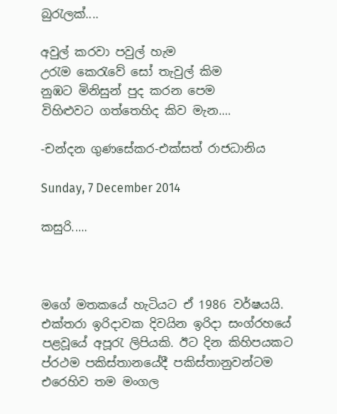බුරැලක්....

අවුල් කරවා පවුල් හැම
උරැම කෙරැවේ සෝ තැවුල් කිම
නුඹට මිනිසුන් පුද කරන පෙම
විහිළුවට ගත්තෙහිද කිව මැන....

-චන්දන ගුණසේකර-එක්සත් රාජධානිය

Sunday, 7 December 2014

කසුරි.....



මගේ මතකයේ හැටියට ඒ 1986 වර්ෂයයි. එක්තරා ඉරිදාවක දිවයින ඉරිදා සංග්රහයේ පළවූයේ අපූරැ ලිපියකි. ඊට දින කිහිපයකට ප්රථම පකිස්තානයේදී පකිස්තානුවන්ටම එරෙහිව තම මංගල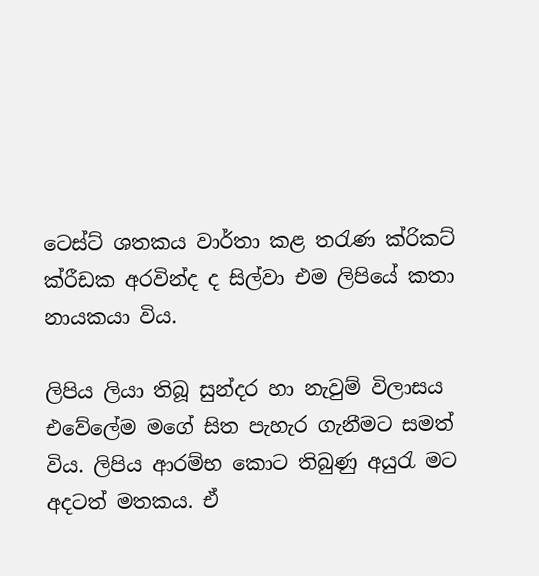ටෙස්ට් ශතකය වාර්තා කළ තරැණ ක්රිකට් ක්රීඩක අරවින්ද ද සිල්වා එම ලිපියේ කතා නායකයා විය.

ලිපිය ලියා තිබූ සුන්දර හා නැවුම් විලාසය එවේලේම මගේ සිත පැහැර ගැනීමට සමත් විය. ලිපිය ආරම්භ කොට තිබුණු අයුරැ මට අදටත් මතකය. ඒ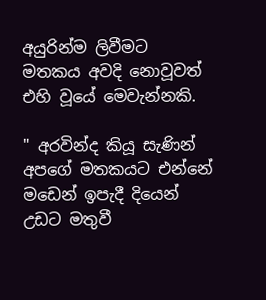අයුරින්ම ලිවීමට මතකය අවදි නොවූවත් එහි වූයේ මෙවැන්නකි.

" අරවින්ද කියූ සැණින් අපගේ මතකයට එන්නේ මඩෙන් ඉපැදී දියෙන් උඩට මතුවී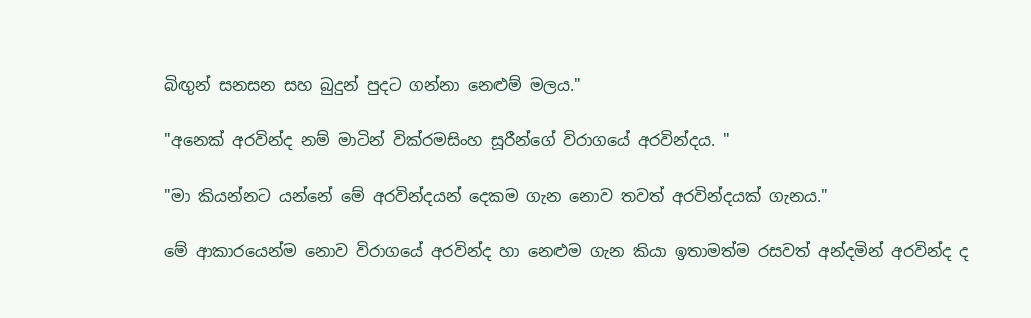බිඟුන් සනසන සහ බුදුන් පුදට ගන්නා නෙළුම් මලය."

"අනෙක් අරවින්ද නම් මාටින් වික්රමසිංහ සූරීන්ගේ විරාගයේ අරවින්දය. "

"මා කියන්නට යන්නේ මේ අරවින්දයන් දෙකම ගැන නොව තවත් අරවින්දයක් ගැනය."

මේ ආකාරයෙන්ම නොව විරාගයේ අරවින්ද හා නෙළුම ගැන කියා ඉතාමත්ම රසවත් අන්දමින් අරවින්ද ද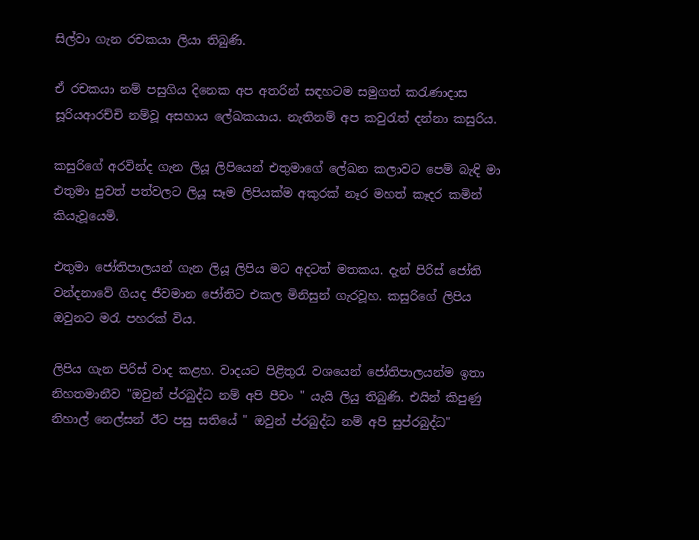සිල්වා ගැන රචකයා ලියා තිබුණි.

ඒ රචකයා නම් පසුගිය දිනෙක අප අතරින් සඳහටම සමුගත් කරැණාදාස සූරියආරච්චි නම්වූ අසහාය ලේඛකයාය. නැතිනම් අප කවුරැත් දන්නා කසුරිය.

කසුරිගේ අරවින්ද ගැන ලියූ ලිපියෙන් එතුමාගේ ලේඛන කලාවට පෙම් බැඳි මා එතුමා පුවත් පත්වලට ලියූ සෑම ලිපියක්ම අකුරක් නෑර මහත් කෑදර කමින් කියැවූයෙමි.

එතුමා ජෝතිපාලයන් ගැන ලියූ ලිපිය මට අදටත් මතකය. දැන් පිරිස් ජෝති වන්දනාවේ ගියද ජීවමාන ජෝතිට එකල මිනිසුන් ගැරවූහ. කසුරිගේ ලිපිය ඔවුනට මරැ පහරක් විය.

ලිපිය ගැන පිරිස් වාද කළහ. වාදයට පිළිතුරැ වශයෙන් ජෝතිපාලයන්ම ඉතා නිහතමානීව "ඔවුන් ප්රබුද්ධ නම් අපි පීචං " යැයි ලියු තිබුණි. එයින් කිපුණු නිහාල් නෙල්සන් ඊට පසු සතියේ " ඔවුන් ප්රබුද්ධ නම් අපි සුප්රබුද්ධ"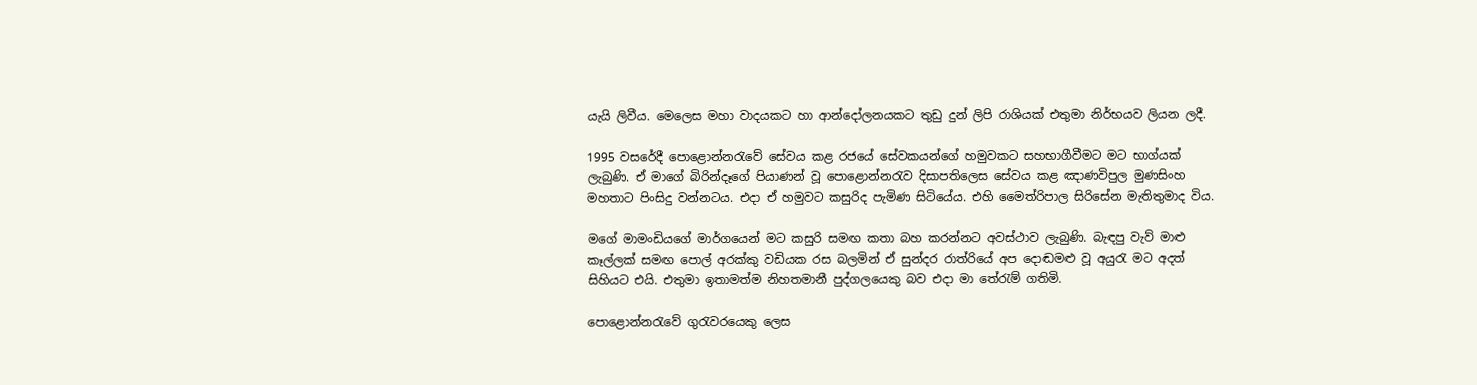යැයි ලිවීය. මෙලෙස මහා වාදයකට හා ආන්දෝලනයකට තුඩු දුන් ලිපි රාශියක් එතුමා නිර්භයව ලියන ලදී.

1995 වසරේදී පොළොන්නරැවේ සේවය කළ රජයේ සේවකයන්ගේ හමුවකට සහභාගීවීමට මට භාග්යක් ලැබුණි. ඒ මාගේ බිරින්දෑගේ පියාණන් වූ පොළොන්නරැව දිසාපතිලෙස සේවය කළ ඤාණවිපුල මුණසිංහ මහතාට පිංසිදු වන්නටය. එදා ඒ හමුවට කසුරිද පැමිණ සිටියේය. එහි මෛත්රිපාල සිරිසේන මැතිතුමාද විය.

මගේ මාමංඩියගේ මාර්ගයෙන් මට කසුරි සමඟ කතා බහ කරන්නට අවස්ථාව ලැබුණි. බැඳපු වැව් මාළු කෑල්ලක් සමඟ පොල් අරක්කු වඩියක රස බලමින් ඒ සුන්දර රාත්රියේ අප දොඬමළු වූ අයුරැ මට අදත් සිහියට එයි. එතුමා ඉතාමත්ම නිහතමානී පුද්ගලයෙකු බව එදා මා තේරැම් ගතිමි.

පොළොන්නරැවේ ගුරැවරයෙකු ලෙස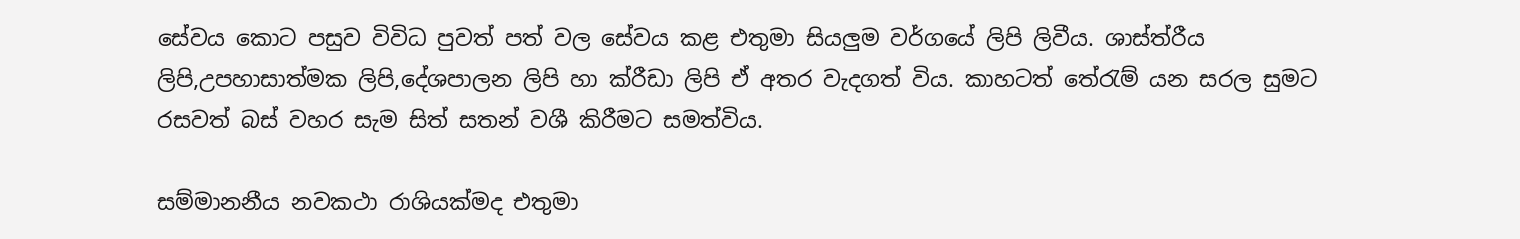සේවය කොට පසුව විවිධ පුවත් පත් වල සේවය කළ එතුමා සියලුම වර්ගයේ ලිපි ලිවීය. ශාස්ත්රීය ලිපි,උපහාසාත්මක ලිපි,දේශපාලන ලිපි හා ක්රීඩා ලිපි ඒ අතර වැදගත් විය. කාහටත් තේරැම් යන සරල සුමට රසවත් බස් වහර සැම සිත් සතන් වශී කිරීමට සමත්විය.

සම්මානනීය නවකථා රාශියක්මද එතුමා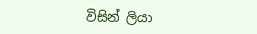විසින් ලියා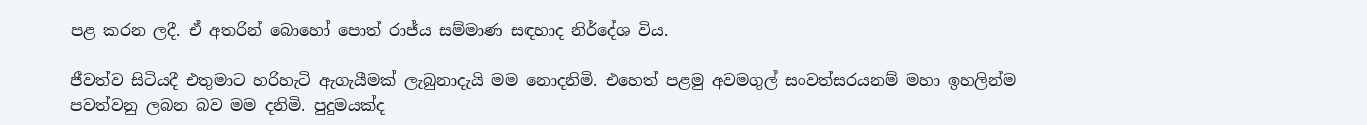පළ කරන ලදී. ඒ අතරින් බොහෝ පොත් රාජ්ය සම්මාණ සඳහාද නිර්දේශ විය.

ජීවත්ව සිටියදී එතුමාට හරිහැටි ඇගැයීමක් ලැබුනාදැයි මම නොදනිමි. එහෙත් පළමු අවමගුල් සංවත්සරයනම් මහා ඉහලින්ම පවත්වනු ලබන බව මම දනිමි. පුදුමයක්ද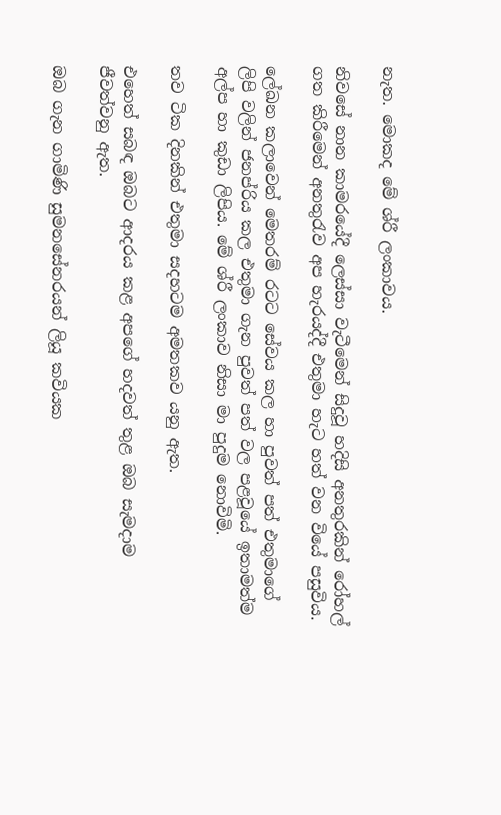නැත. මොකද මේ ශ්රී ලංකාවය.

නිවසේ නාන කාමරයේදී ලෙස්සා වැටීමෙන් සිදුවූ හදිසි අනතුරකින් රෝහල් ගත කිරීමෙන් අනතුරැව අප හැරයද්දී එතුමා හැට හත් වන වියේ පසුවිය.

ලේඛන කලාවෙන් මෙතරම් රටට සේවය කල හා පුවත් පත් එතුමාගේ ලිපි වලින් ජනප්රිය කල එතුමා ගැන පුවත් පත් වල පළවූයේ ඉතාමත්ම අල්ප හා කුඩා ලිපිය. මේ ශ්රී ලංකාව නිසා මා පුදුම නොවිමි.

තව ටික දිනකින් එතුමා සදහටම අමතකව යනු ඇත.

එහෙත් සබඳ ඔබට ආදරය කළ අපගේ හදවත් තුළ ඔබ සැමදාම ජීවත්වනු ඇත.

ඔබ ගැන ගාමිණි සුමනසේනරයන් ලියූ කවියක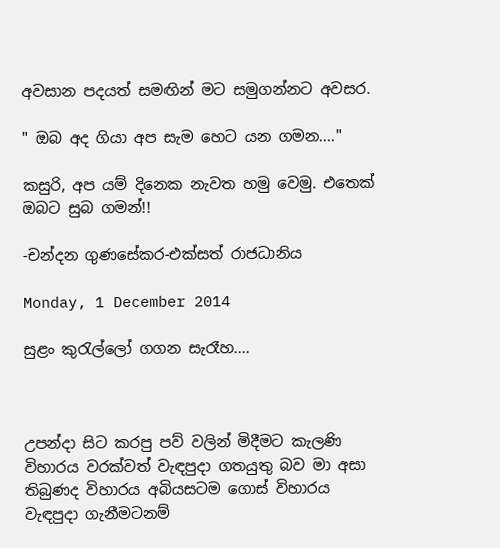අවසාන පදයත් සමඟින් මට සමුගන්නට අවසර.

" ඔබ අද ගියා අප සැම හෙට යන ගමන...."

කසුරි, අප යම් දිනෙක නැවත හමු වෙමු. එතෙක් ඔබට සුබ ගමන්!!

-චන්දන ගුණසේකර-එක්සත් රාජධානිය

Monday, 1 December 2014

සුළං කුරැල්ලෝ ගගන සැරෑහ....



උපන්දා සිට කරපු පව් වලින් මිදීමට කැලණි විහාරය වරක්වත් වැඳපුදා ගතයුතු බව මා අසා තිබුණද විහාරය අබියසටම ගොස් විහාරය වැඳපුදා ගැනීමටනම්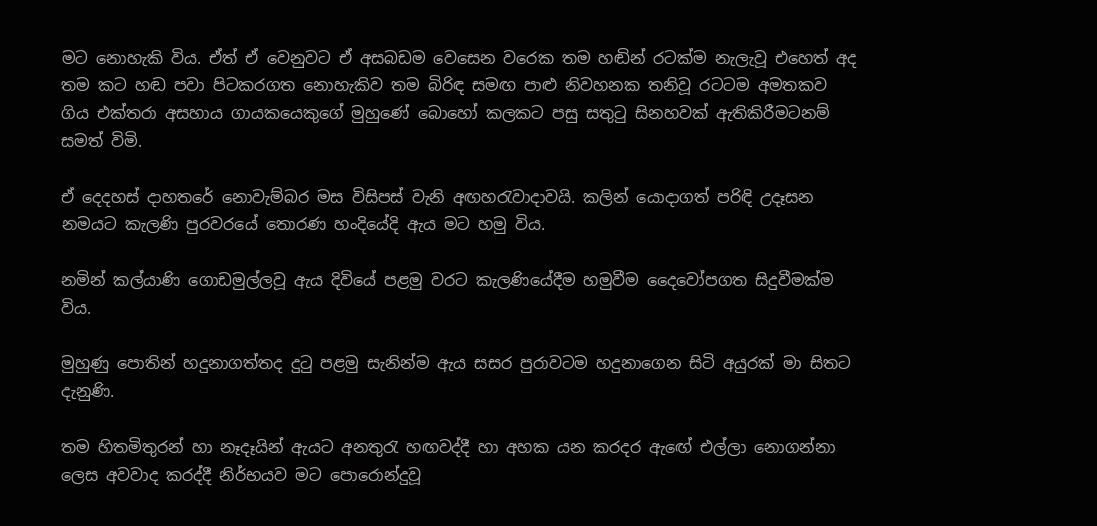මට නොහැකි විය. ඒත් ඒ වෙනුවට ඒ අසබඩම වෙසෙන වරෙක තම හඬින් රටක්ම නැලැවූ එහෙත් අද තම කට හඬ පවා පිටකරගත නොහැකිව තම බිරිඳ සමඟ පාළු නිවහනක තනිවූ රටටම අමතකව ගිය එක්තරා අසහාය ගායකයෙකුගේ මුහුණේ බොහෝ කලකට පසු සතුටු සිනහවක් ඇතිකිරීමටනම් සමත් විමි.

ඒ දෙදහස් දාහතරේ නොවැම්බර මස විසිපස් වැනි අඟහරැවාදාවයි. කලින් යොදාගත් පරිඳි උදෑසන නමයට කැලණි පුරවරයේ තොරණ හංදියේදි ඇය මට හමු විය.

නමින් කල්යාණි ගොඩමුල්ලවූ ඇය දිවියේ පළමු වරට කැලණියේදීම හමුවීම දෛවෝපගත සිදුවීමක්ම විය.

මුහුණු පොතින් හදුනාගත්තද දුටු පළමු සැනින්ම ඇය සසර පුරාවටම හදුනාගෙන සිටි අයුරක් මා සිතට දැනුණි.

තම හිතමිතුරන් හා නෑදෑයින් ඇයට අනතුරැ හඟවද්දී හා අහක යන කරදර ඇඟේ එල්ලා නොගන්නා ලෙස අවවාද කරද්දී නිර්භයව මට පොරොන්දුවූ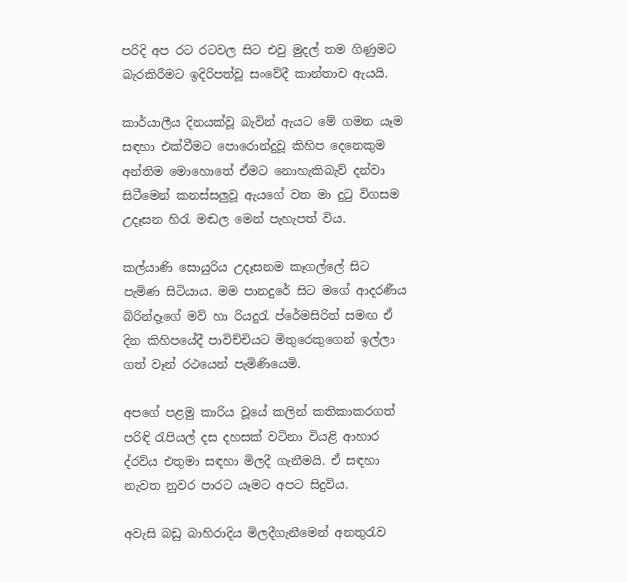පරිදි අප රට රටවල සිට එවු මුදල් තම ගිණුමට බැරකිරීමට ඉදිරිපත්වූ සංවේදී කාන්තාව ඇයයි.

කාර්යාලීය දිනයක්වූ බැවින් ඇයට මේ ගමන යෑම සඳහා එක්වීමට පොරොන්දුවූ කිහිප දෙනෙකුම අන්තිම මොහොතේ ඒමට නොහැකිබැව් දන්වා සිටීමෙන් කනස්සලුවූ ඇයගේ වත මා දුටු විගසම උදෑසන හිරැ මඬල මෙන් පැහැපත් විය.

කල්යාණි සොයුරිය උදෑසනම කෑගල්ලේ සිට පැමිණ සිටියාය. මම පානදුරේ සිට මගේ ආදරණීය බිරින්දෑගේ මව් හා රියදුරැ ප්රේමසිරිත් සමඟ ඒ දින කිහිපයේදී පාවිච්චියට මිතුරෙකුගෙන් ඉල්ලා ගත් වෑන් රථයෙන් පැමිණියෙමි.

අපගේ පළමු කාරිය වූයේ කලින් කතිකාකරගත් පරිඳි රැපියල් දස දහසක් වටිනා වියළි ආහාර ද්රව්ය එතුමා සඳහා මිලදී ගැනීමයි. ඒ සඳහා නැවත නුවර පාරට යෑමට අපට සිදුවිය.

අවැසි බඩු බාහිරාදිය මිලදීගැනීමෙන් අනතුරැව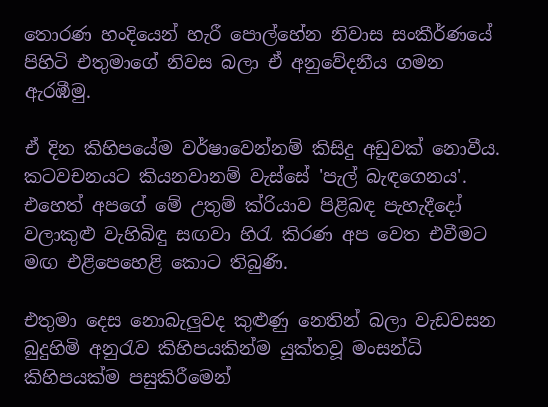තොරණ හංදියෙන් හැරී පොල්හේන නිවාස සංකීර්ණයේ පිහිටි එතුමාගේ නිවස බලා ඒ අනුවේදනීය ගමන ඇරඹීමු.

ඒ දින කිහිපයේම වර්ෂාවෙන්නම් කිසිදු අඩුවක් නොවීය. කටවචනයට කියනවානම් වැස්සේ 'පැල් බැඳගෙනය'. එහෙත් අපගේ මේ උතුම් ක්රියාව පිළිබඳ පැහැදීදෝ වලාකුළු වැහිබිඳු සඟවා හිරැ කිරණ අප වෙත එවීමට මඟ එළිපෙහෙළි කොට තිබුණි.

එතුමා දෙස නොබැලුවද කුළුණු නෙතින් බලා වැඩවසන බුදුහිමි අනුරැව කිහිපයකින්ම යුක්තවූ මංසන්ධි කිහිපයක්ම පසුකිරීමෙන්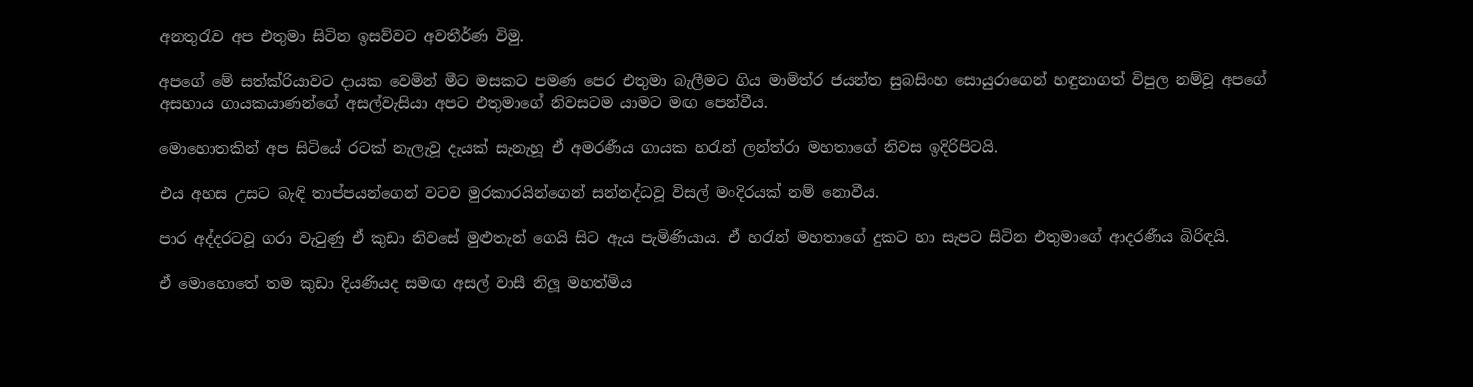අනතුරැව අප එතුමා සිටින ඉසව්වට අවතීර්ණ විමු.

අපගේ මේ සත්ක්රියාවට දායක වෙමින් මීට මසකට පමණ පෙර එතුමා බැලීමට ගිය මාමිත්ර ජයන්ත සුබසිංහ සොයුරාගෙන් හඳුනාගත් විපුල නම්වූ අපගේ අසහාය ගායකයාණන්ගේ අසල්වැසියා අපට එතුමාගේ නිවසටම යාමට මඟ පෙන්වීය.

මොහොතකින් අප සිටියේ රටක් නැලැවූ දැයක් සැනැහූ ඒ අමරණීය ගායක හරැන් ලන්ත්රා මහතාගේ නිවස ඉදිරිපිටයි.

එය අහස උසට බැඳි තාප්පයන්ගෙන් වටව මුරකාරයින්ගෙන් සන්නද්ධවූ විසල් මංදිරයක් නම් නොවීය.

පාර අද්දරටවූ ගරා වැටුණු ඒ කුඩා නිවසේ මුළුතැන් ගෙයි සිට ඇය පැමිණියාය. ඒ හරැන් මහතාගේ දුකට හා සැපට සිටින එතුමාගේ ආදරණීය බිරිඳයි.

ඒ මොහොතේ තම කුඩා දියණියද සමඟ අසල් වාසී නිලූ මහත්මිය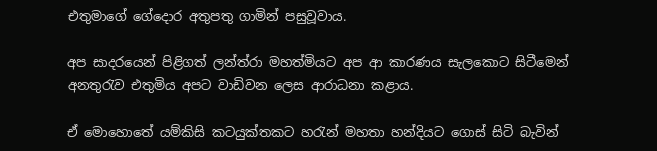එතුමාගේ ගේදොර අතුපතු ගාමින් පසුවූවාය.

අප සාදරයෙන් පිළිගත් ලන්ත්රා මහත්මියට අප ආ කාරණය සැලකොට සිටීමෙන් අනතුරැව එතුමිය අපට වාඩිවන ලෙස ආරාධනා කළාය.

ඒ මොහොතේ යම්කිසි කටයුක්තකට හරැන් මහතා හන්දියට ගොස් සිටි බැවින්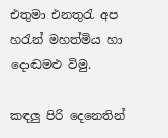එතුමා එනතුරැ අප හරැන් මහත්මිය හා දොඬමළු විමු.

කඳලු පිරි දෙනෙතින්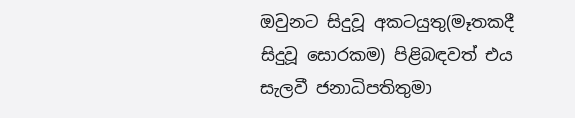ඔවුනට සිදුවූ අකටයුතු(මෑතකදී සිදුවූ සොරකම) පිළිබඳවත් එය සැලවී ජනාධිපතිතුමා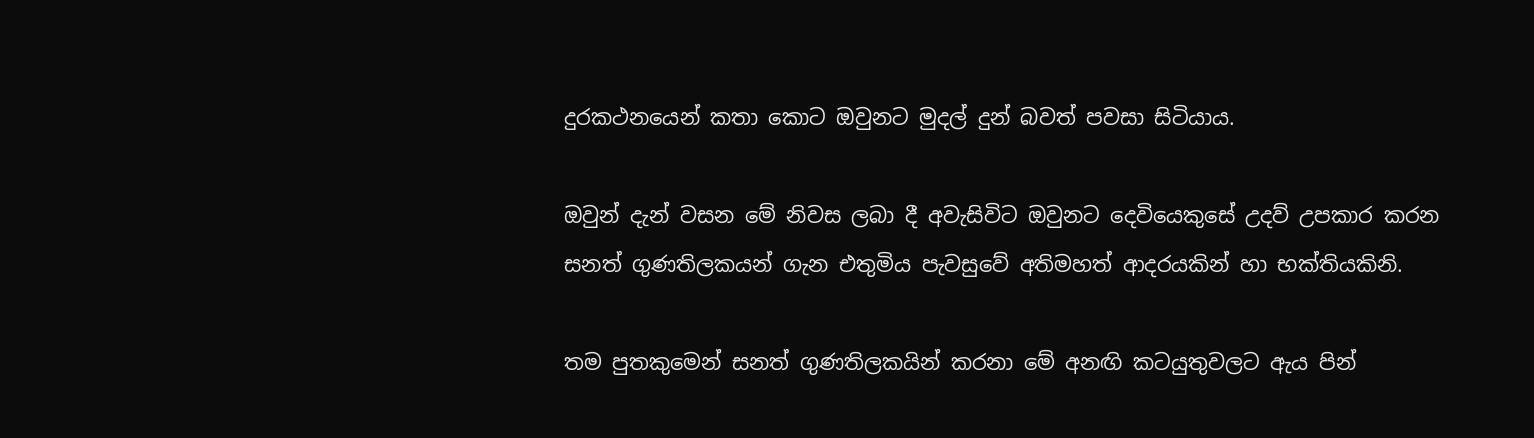දුරකථනයෙන් කතා කොට ඔවුනට මුදල් දුන් බවත් පවසා සිටියාය.

ඔවුන් දැන් වසන මේ නිවස ලබා දී අවැසිවිට ඔවුනට දෙවියෙකුසේ උදව් උපකාර කරන සනත් ගුණතිලකයන් ගැන එතුමිය පැවසුවේ අතිමහත් ආදරයකින් හා භක්තියකිනි.

තම පුතකුමෙන් සනත් ගුණතිලකයින් කරනා මේ අනඟි කටයුතුවලට ඇය පින්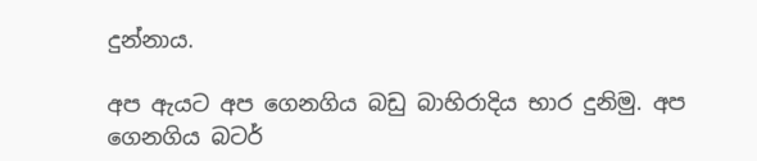දුන්නාය.

අප ඇයට අප ගෙනගිය බඩු බාහිරාදිය භාර දුනිමු. අප ගෙනගිය බටර්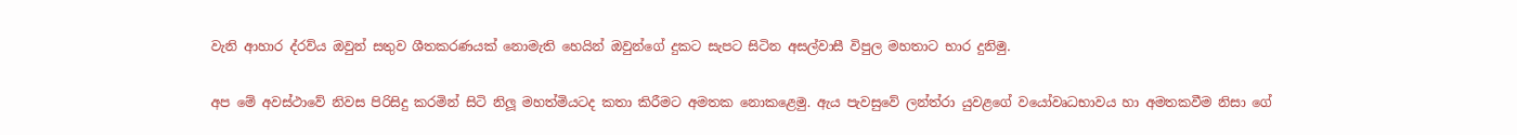වැනි ආහාර ද්රව්ය ඔවුන් සතුව ශීතකරණයක් නොමැති හෙයින් ඔවුන්ගේ දුකට සැපට සිටින අසල්වාසී විපුල මහතාට භාර දුනිමු.

අප මේ අවස්ථාවේ නිවස පිරිසිදු කරමින් සිටි නිලූ මහත්මියටද කතා කිරීමට අමතක නොකළෙමු. ඇය පැවසුවේ ලන්ත්රා යුවළගේ වයෝවෘධභාවය හා අමතකවීම නිසා ගේ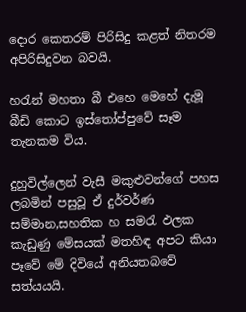දොර කෙතරම් පිරිසිදු කළත් නිතරම අපිරිසිදුවන බවයි.

හරැන් මහතා බී එහෙ මෙහේ දැමූ බීඩි කොට ඉස්තෝප්පුවේ සෑම තැනකම විය.

දුහුවිල්ලෙන් වැසී මකුළුවන්ගේ පහස ලබමින් පසුවූ ඒ දුර්වර්ණ සම්මාන,සහතික හ සමරැ ඵලක කැඩුණු මේසයක් මතහිඳ අපට කියා පෑවේ මේ දිවියේ අනියතබවේ සත්යයයි.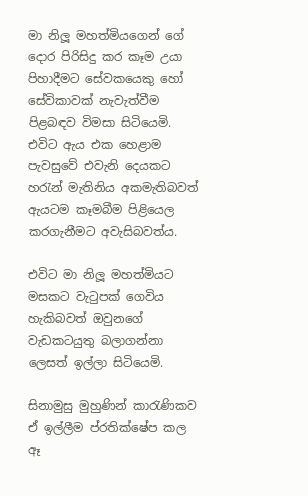මා නිලූ මහත්මියගෙන් ගේ දොර පිරිසිදු කර කෑම උයා පිහාදීමට සේවකයෙකු හෝ සේවිකාවක් නැවැත්වීම පිළබඳව විමසා සිටියෙමි. එවිට ඇය එක හෙළාම පැවසුවේ එවැනි දෙයකට හරැන් මැතිනිය අකමැතිබවත් ඇයටම කෑමබීම පිළියෙල කරගැනීමට අවැසිබවත්ය.

එවිට මා නිලූ මහත්මියට මසකට වැටුපක් ගෙවිය හැකිබවත් ඔවුනගේ වැඩකටයුතු බලාගන්නා ලෙසත් ඉල්ලා සිටියෙමි.

සිනාමුසු මුහුණින් කාරැණිකව ඒ ඉල්ලීම ප්රතික්ෂේප කල ඈ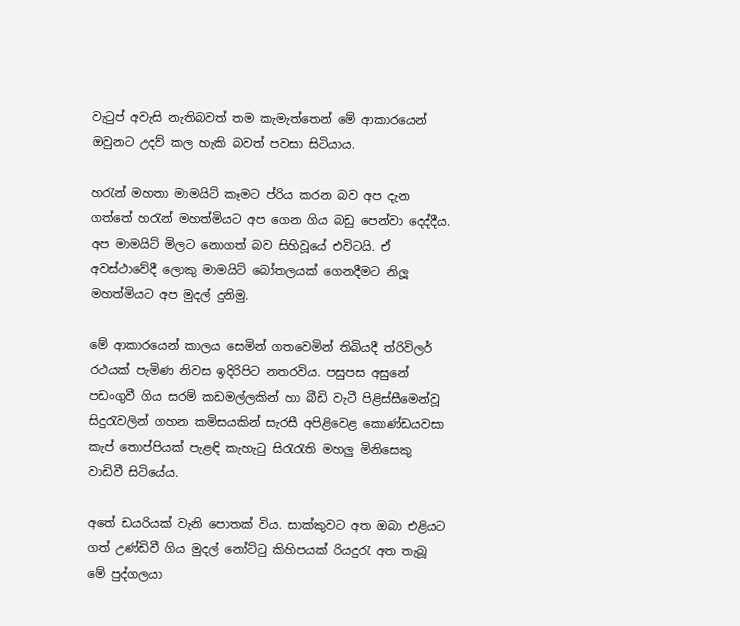වැටුප් අවැසි නැතිබවත් තම කැමැත්තෙන් මේ ආකාරයෙන් ඔවුනට උදව් කල හැකි බවත් පවසා සිටියාය.

හරැන් මහතා මාමයිට් කෑමට ප්රිය කරන බව අප දැන ගත්තේ හරැන් මහත්මියට අප ගෙන ගිය බඩු පෙන්වා දෙද්දීය. අප මාමයිට් මිලට නොගත් බව සිහිවූයේ එවිටයි. ඒ අවස්ථාවේදී ලොකු මාමයිට් බෝතලයක් ගෙනදීමට නිලූ මහත්මියට අප මුදල් දුනිමු.

මේ ආකාරයෙන් කාලය සෙමින් ගතවෙමින් තිබියදී ත්රිවිලර් රථයක් පැමිණ නිවස ඉදිරිපිට නතරවිය. පසුපස අසුනේ පඩංගුවී ගිය සරම් කඩමල්ලකින් හා බීඩි වැටී පිළිස්සීමෙන්වූ සිදුරැවලින් ගහන කමිසයකින් සැරසී අපිළිවෙළ කොණ්ඩයවසා කැප් තොප්පියක් පැළඳි කැහැටු සිරැරැති මහලු මිනිසෙකු වාඩිවී සිටියේය.

අතේ ඩයරියක් වැනි පොතක් විය. සාක්කුවට අත ඔබා එළියට ගත් උණ්ඩිවී ගිය මුදල් නෝට්ටු කිහිපයක් රියදුරැ අත තැබූ මේ පුද්ගලයා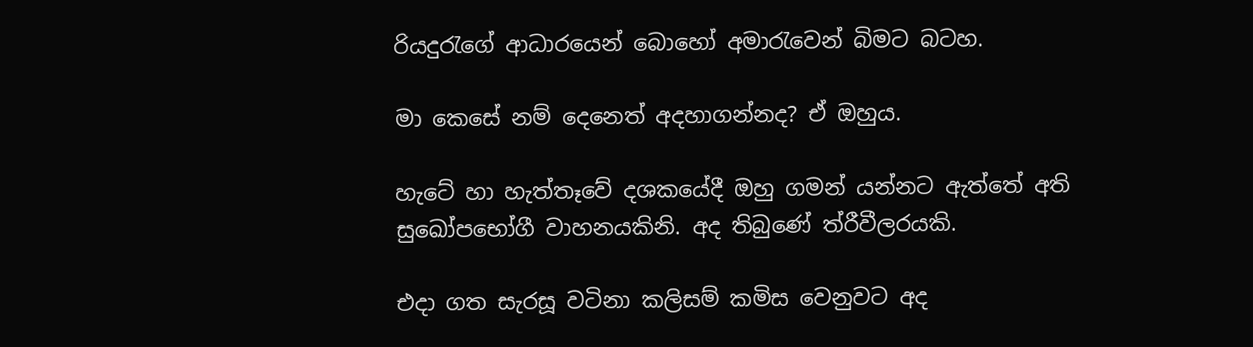රියදුරැගේ ආධාරයෙන් බොහෝ අමාරැවෙන් බිමට බටහ.

මා කෙසේ නම් දෙනෙත් අදහාගන්නද? ඒ ඔහුය.

හැටේ හා හැත්තෑවේ දශකයේදී ඔහු ගමන් යන්නට ඇත්තේ අති සුඛෝපභෝගී වාහනයකිනි. අද තිබුණේ ත්රීවීලරයකි.

එදා ගත සැරසූ වටිනා කලිසම් කමිස වෙනුවට අද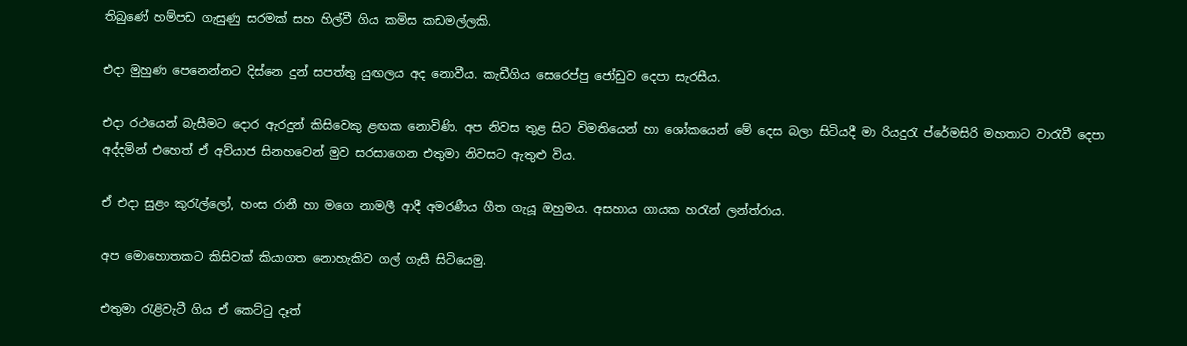තිබුණේ හම්පඩ ගැසුණු සරමක් සහ හිල්වී ගිය කමිස කඩමල්ලකි.

එදා මුහුණ පෙනෙන්නට දිස්නෙ දුන් සපත්තු යුඟලය අද නොවීය. කැඩීගිය සෙරෙප්පු ජෝඩුව දෙපා සැරසීය.

එදා රථයෙන් බැසීමට දොර ඇරදුන් කිසිවෙකු ළඟක නොවිණි. අප නිවස තුළ සිට විමතියෙන් හා ශෝකයෙන් මේ දෙස බලා සිටියදී මා රියදුරැ ප්රේමසිරි මහතාට වාරැවී දෙපා අද්දමින් එහෙත් ඒ අව්යාජ සිනහවෙන් මුව සරසාගෙන එතුමා නිවසට ඇතුළු විය.

ඒ එදා සුළං කුරැල්ලෝ, හංස රානී හා මගෙ නාමලී ආදී අමරණීය ගීත ගැයූ ඔහුමය. අසහාය ගායක හරැන් ලන්ත්රාය.

අප මොහොතකට කිසිවක් කියාගත නොහැකිව ගල් ගැසී සිටියෙමු.

එතුමා රැළිවැටී ගිය ඒ කෙට්ටු දෑත්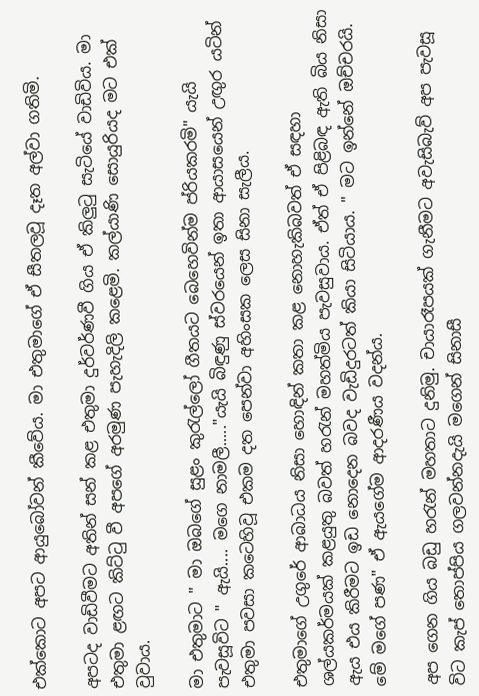එක්කොට අපට ආයුබෝවන් කීවේය. මා එතුමාගේ ඒ සීතලවූ දෑත අල්වා ගතිමි.

අපටද වාඩිවීමට අතින් සන් කළ එතුමා දුර්වර්ණවී ගිය ඒ කිලුටු සැටියේ වාඩිවිය. මා එතුමා ළඟට කිට්ටු වී අපගේ අරමුණ පැහැදිලි කළෙමි. කල්යාණි සොයුරියද මට එක් වුවාය.

මා එතුමාට " මා ඔබගේ සුළං කුරැල්ලෝ ගීතයට බෙහෙවින්ම ප්රියකරමි" යැයි පැවසූවිට " ඇයි.... මගෙ නාමලී....."යැයි බිඳුණු ස්වරයෙන් ඉතා ආයාසයෙන් උඟුර යටින් එතුමා පවසා කටෙහිවූ එකම දත පෙන්වා අහිංසක ලෙස සිනා සැලීය.

එතුමාගේ උගුරේ ආබාධය නිසා හොඳින් කතා කළ නොහැකිබවත් ඒ සඳහා ශල්යකර්මයක් කළයුතු බවත් හරැන් මහත්මිය පැවසුවාය. ඒත් ඒ පිළිබඳ ඇති බිය නිසා ඇය එය කිරීමට ඉඩ නොදෙන බවද වැඩිදුරටත් කියා සිටියාය. " මට ඉන්නේ ඔච්චරයි. මේ මගේ පණ" ඒ ඇයගේම ආදරණීය වදන්ය.

අප ගෙන ගිය බඩු හරැන් මහතාට දුනිමු. චායාරෑපයක් ගැනීමට අවැසිබැව් අප පැවසූ විට කැප් තොප්පිය ගලවන්නදැයි මගෙන් සිනාසී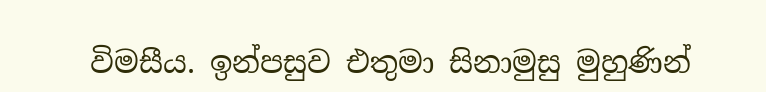විමසීය. ඉන්පසුව එතුමා සිනාමුසු මුහුණින්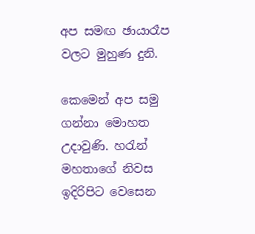අප සමඟ ඡායාරෑප වලට මුහුණ දුනි.

කෙමෙන් අප සමු ගන්නා මොහත උදාවුණි. හරැන් මහතාගේ නිවස ඉදිරිපිට වෙසෙන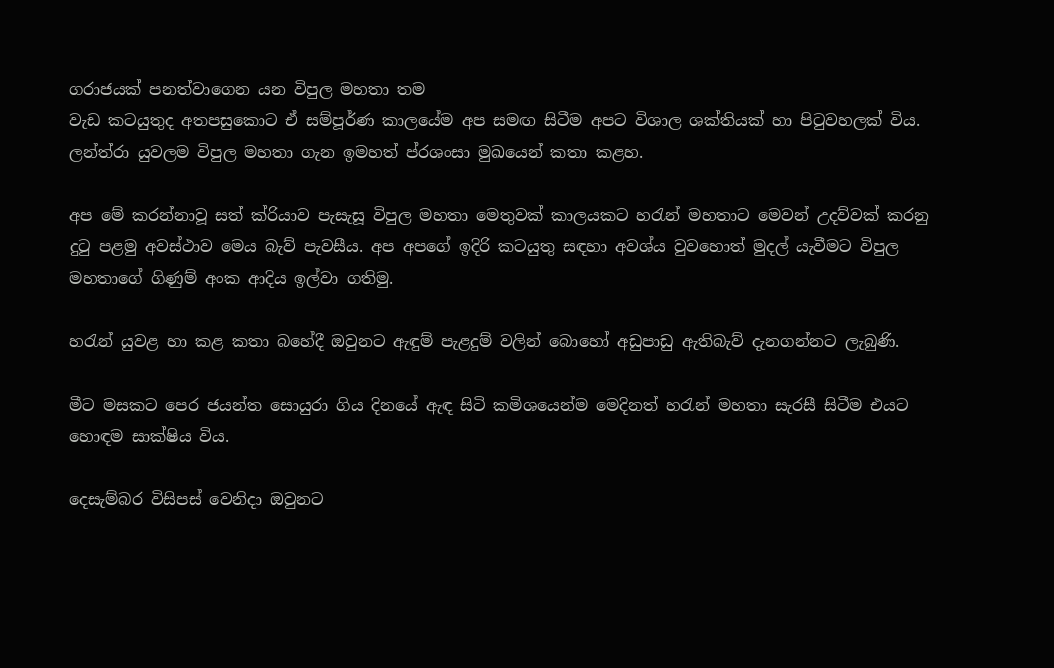ගරාජයක් පනත්වාගෙන යන විපුල මහතා තම
වැඩ කටයුතුද අතපසුකොට ඒ සම්පූර්ණ කාලයේම අප සමඟ සිටීම අපට විශාල ශක්තියක් හා පිටුවහලක් විය. ලන්ත්රා යුවලම විපුල මහතා ගැන ඉමහත් ප්රශංසා මුඛයෙන් කතා කළහ.

අප මේ කරන්නාවූ සත් ක්රියාව පැසැසූ විපුල මහතා මෙතුවක් කාලයකට හරැන් මහතාට මෙවන් උදව්වක් කරනු දුටු පළමු අවස්ථාව මෙය බැව් පැවසීය. අප අපගේ ඉදිරි කටයුතු සඳහා අවශ්ය වුවහොත් මුදල් යැවීමට විපුල මහතාගේ ගිණුම් අංක ආදිය ඉල්වා ගතිමු.

හරැන් යුවළ හා කළ කතා බහේදී ඔවුනට ඇඳුම් පැළදුම් වලින් බොහෝ අඩුපාඩු ඇතිබැව් දැනගන්නට ලැබුණි.

මීට මසකට පෙර ජයන්ත සොයුරා ගිය දිනයේ ඇඳ සිටි කමිශයෙන්ම මෙදිනත් හරැන් මහතා සැරසී සිටීම එයට හොඳම සාක්ෂිය විය.

දෙසැම්බර විසිපස් වෙනිදා ඔවුනට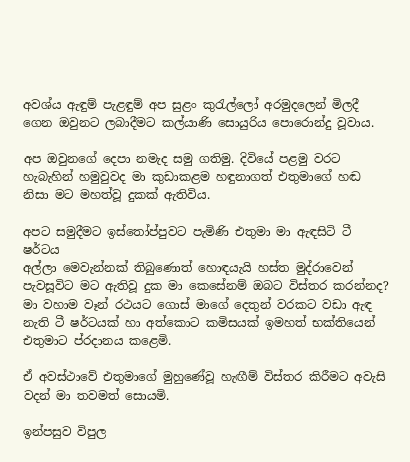අවශ්ය ඇඳුම් පැළඳුම් අප සුළං කුරැල්ලෝ අරමුදලෙන් මිලදී ගෙන ඔවුනට ලබාදීමට කල්යාණි සොයුරිය පොරොන්දු වූවාය.

අප ඔවුනගේ දෙපා නමැද සමු ගතිමු. දිවියේ පළමු වරට හැබැහින් හමුවුවද මා කුඩාකළම හඳුනාගත් එතුමාගේ හඬ නිසා මට මහත්වූ දුකක් ඇතිවිය.

අපට සමුදීමට ඉස්තෝප්පුවට පැමිණි එතුමා මා ඇඳසිටි ටී ෂර්ටය
අල්ලා මෙවැන්නක් තිබුණොත් හොඳයැයි හස්ත මුද්රාවෙන් පැවසූවිට මට ඇතිවූ දුක මා කෙසේනම් ඔබට විස්තර කරන්නද? මා වහාම වෑන් රථයට ගොස් මාගේ දෙතුන් වරකට වඩා ඇඳ නැති ටී ෂර්ටයක් හා අත්කොට කමිසයක් ඉමහත් භක්තියෙන් එතුමාට ප්රදානය කළෙමි.

ඒ අවස්ථාවේ එතුමාගේ මුහුණේවූ හැඟීම් විස්තර කිරීමට අවැසි වදන් මා තවමත් සොයමි.

ඉන්පසුව විපුල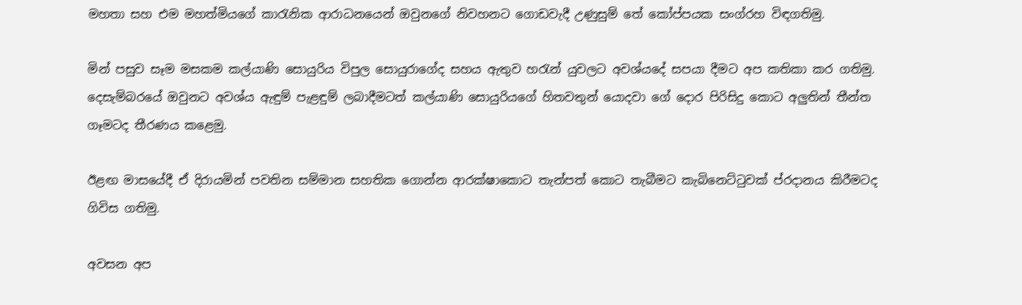මහතා සහ එම මහත්මියගේ කාරැනික ආරාධනයෙන් ඔවුනගේ නිවහනට ගොඩවැදී උණුසුම් තේ කෝප්පයක සංග්රහ විඳගතිමු.

මින් පසුව සෑම මසකම කල්යාණි සොයුරිය විපුල සොයුරාගේද සහය ඇතුව හරැන් යුවලට අවශ්යදේ සපයා දීමට අප කතිකා කර ගතිමු. දෙසැම්බරයේ ඔවුනට අවශ්ය ඇඳුම් පැළඳුම් ලබාදීමටත් කල්යාණි සොයුරියගේ හිතවතුන් යොදවා ගේ දොර පිරිසිදු කොට අලුතින් තීන්ත ගෑමටද තීරණය කළෙමු.

ඊළඟ මාසයේදී ඒ දිරායමින් පවතින සම්මාන සහතික ගොන්න ආරක්ෂාකොට තැන්පත් කොට තැබීමට කැබිනෙට්ටුවක් ප්රදානය කිරීමටද ගිවිස ගතිමු.

අවසන අප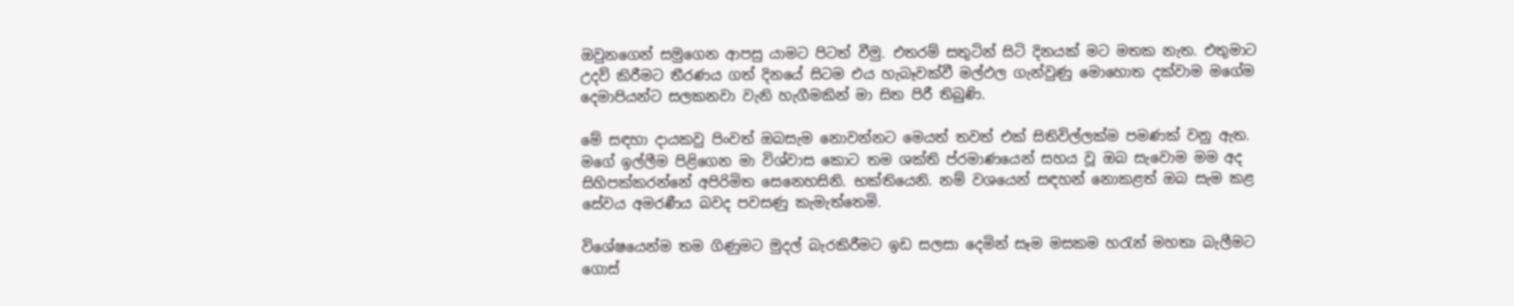ඔවුනගෙන් සමුගෙන ආපසු යාමට පිටත් වීමු. එතරම් සතුටින් සිටි දිනයක් මට මතක නැත. එතුමාට උදව් කිරීමට තීරණය ගත් දිනයේ සිටම එය හැබෑවක්වී මල්ඵල ගැන්වුණු මොහොත දක්වාම මගේම දෙමාපියන්ට සලකනවා වැනි හැගීමකින් මා සිත පිරී තිබුණි.

මේ සඳහා දායකවු පිංවත් ඔබසැම නොවන්නට මෙයත් තවත් එක් සිතිවිල්ලක්ම පමණක් වනු ඇත. මගේ ඉල්ලීම පිළිගෙන මා විශ්වාස කොට තම ශක්ති ප්රමාණයෙන් සහය වූ ඔබ සැවොම මම අද සිහිපක්කරන්නේ අපිරිමිත සෙනෙහසිනි. භක්තියෙනි. නම් වශයෙන් සඳහන් නොකළත් ඔබ සැම කළ සේවය අමරණීය බවද පවසණු කැමැත්තෙමි.

විශේෂයෙන්ම තම ගිණුමට මුදල් බැරකිරීමට ඉඩ සලසා දෙමින් සෑම මසකම හරැන් මහතා බැලීමට ගොස්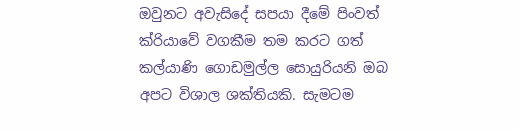ඔවුනට අවැසිදේ සපයා දීමේ පිංවත් ක්රියාවේ වගකීම තම කරට ගත් කල්යාණි ගොඩමුල්ල සොයුරියනි ඔබ අපට විශාල ශක්තියකි. සැමටම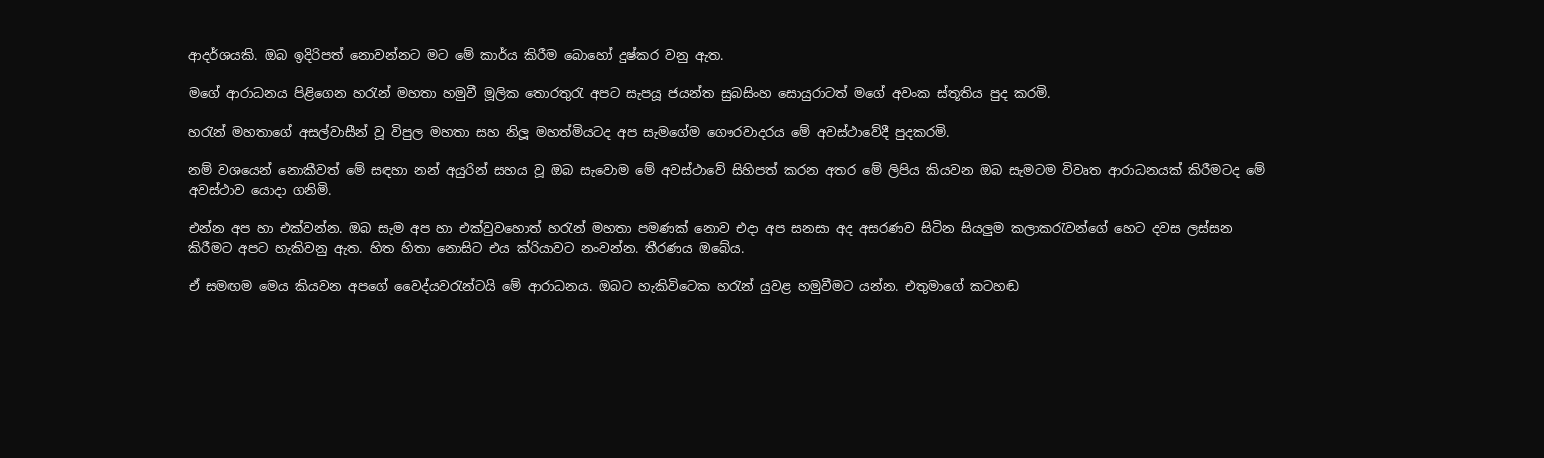ආදර්ශයකි. ඔබ ඉදිරිපත් නොවන්නට මට මේ කාර්ය කිරීම බොහෝ දුෂ්කර වනු ඇත.

මගේ ආරාධනය පිළිගෙන හරැන් මහතා හමුවී මූලික තොරතුරැ අපට සැපයූ ජයන්ත සුබසිංහ සොයුරාටත් මගේ අවංක ස්තූතිය පුද කරමි.

හරැන් මහතාගේ අසල්වාසීන් වූ විපුල මහතා සහ නිලූ මහත්මියටද අප සැමගේම ගෞරවාදරය මේ අවස්ථාවේදී පුදකරමි.

නම් වශයෙන් නොකීවත් මේ සඳහා නන් අයුරින් සහය වූ ඔබ සැවොම මේ අවස්ථාවේ සිහිපත් කරන අතර මේ ලිපිය කියවන ඔබ සැමටම විවෘත ආරාධනයක් කිරීමටද මේ අවස්ථාව යොදා ගනිමි.

එන්න අප හා එක්වන්න. ඔබ සැම අප හා එක්වුවහොත් හරැන් මහතා පමණක් නොව එදා අප සනසා අද අසරණව සිටින සියලුම කලාකරැවන්ගේ හෙට දවස ලස්සන කිරීමට අපට හැකිවනු ඇත. හිත හිතා නොසිට එය ක්රියාවට නංවන්න. තීරණය ඔබේය.

ඒ සමඟම මෙය කියවන අපගේ වෛද්යවරැන්ටයි මේ ආරාධනය. ඔබට හැකිවිටෙක හරැන් යුවළ හමුවීමට යන්න. එතුමාගේ කටහඬ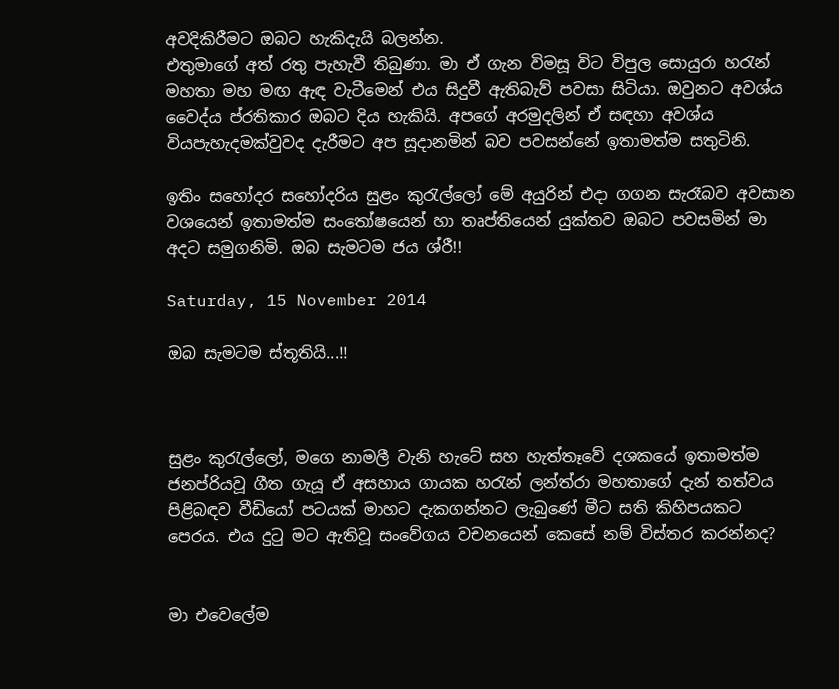අවදිකිරීමට ඔබට හැකිදැයි බලන්න.
එතුමාගේ අත් රතු පැහැවී තිබුණා. මා ඒ ගැන විමසූ විට විපුල සොයුරා හරැන් මහතා මහ මඟ ඇඳ වැටීමෙන් එය සිදුවී ඇතිබැව් පවසා සිටියා. ඔවුනට අවශ්ය වෛද්ය ප්රතිකාර ඔබට දිය හැකියි. අපගේ අරමුදලින් ඒ සඳහා අවශ්ය වියපැහැදමක්වුවද දැරීමට අප සූදානමින් බව පවසන්නේ ඉතාමත්ම සතුටිනි.

ඉතිං සහෝදර සහෝදරිය සුළං කුරැල්ලෝ මේ අයුරින් එදා ගගන සැරෑබව අවසාන වශයෙන් ඉතාමත්ම සංතෝෂයෙන් හා තෘප්තියෙන් යුක්තව ඔබට පවසමින් මා අදට සමුගනිමි. ඔබ සැමටම ජය ශ්රී!!

Saturday, 15 November 2014

ඔබ සැමටම ස්තූතියි...!!



සුළං කුරැල්ලෝ, මගෙ නාමලී වැනි හැටේ සහ හැත්තෑවේ දශකයේ ඉතාමත්ම ජනප්රියවූ ගීත ගැයූ ඒ අසහාය ගායක හරැන් ලන්ත්රා මහතාගේ දැන් තත්වය පිළිබඳව වීඩියෝ පටයක් මාහට දැකගන්නට ලැබුණේ මීට සති කිහිපයකට පෙරය. එය දුටු මට ඇතිවූ සංවේගය වචනයෙන් කෙසේ නම් විස්තර කරන්නද?


මා එවෙලේම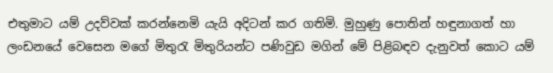එතුමාට යම් උදව්වක් කරන්නෙමි යැයි අදිටන් කර ගතිමි. මුහුණු පොතින් හඳුනාගත් හා ලංඩනයේ වෙසෙන මගේ මිතුරැ මිතුරියන්ට පණිවුඩ මගින් මේ පිළිබඳව දැනුවත් කොට යම්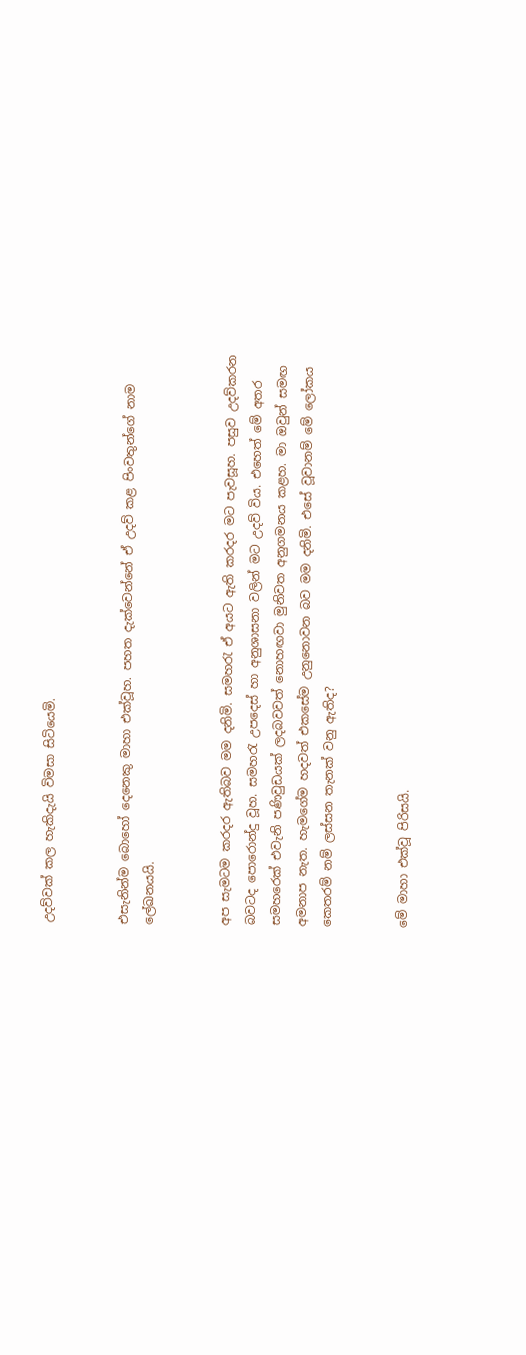උදව්වක් කල හැකිදැයි විමසා සිටියෙමි.


එසැනින්ම බොහෝ දෙනෙකු මාහා එක්වූහ. පහත දැක්වෙන්නේ ඒ උදව් කළ පිංවතුන්ගේ නාම ලේඛනයයි.


අප සැමටම කරදර ඇතිබව මම දනිමි. සමහරැ ඒ අයට ඇති කරදර මට පැවසූහ. පසුව උදව්කරන බවටද පොරොන්දු වූහ. සමහරැ උපදෙස් හා අනුශාසනා වලින් මට උදව් විය. එහෙත් මේ අතර සමහරෙක් එවැනි පණිවුඩයක් ලදබවවත් නොහඟවා මුනිවත අනුගමනය කළහ. මා ඔවුන් සමඟ අමනාප නැත. හැමගේම හදවත් එකසේම උනුනොවන බව මම දනිමි. එසේ වූවානම් මේ ලෝකය කෙතරම් නම් ලස්සන තැනක් වනු ඇතිද?


මේ මාහා එක්වූ පිරිසයි.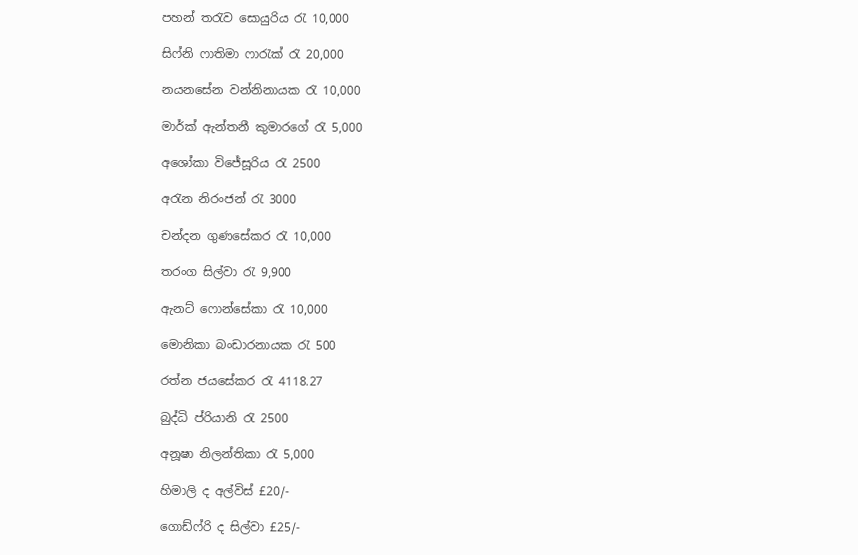පහන් තරැව සොයුරිය රැ 10,000

සිෆ්නි ෆාතිමා ෆාරැක් රැ 20,000

නයනසේන වන්නිනායක රැ 10,000

මාර්ක් ඇන්තනී කුමාරගේ රැ 5,000

අශෝකා විජේසූරිය රැ 2500

අරැන නිරංජන් රැ 3000

චන්දන ගුණසේකර රැ 10,000

තරංග සිල්වා රැ 9,900

ඇනට් ෆොන්සේකා රැ 10,000

මොනිකා බංඩාරනායක රැ 500

රත්න ජයසේකර රැ 4118.27

බුද්ධි ප්රියානි රැ 2500

අනූෂා නිලන්තිකා රැ 5,000

හිමාලි ද අල්විස් £20/-

ගොඩ්ෆ්රි ද සිල්වා £25/-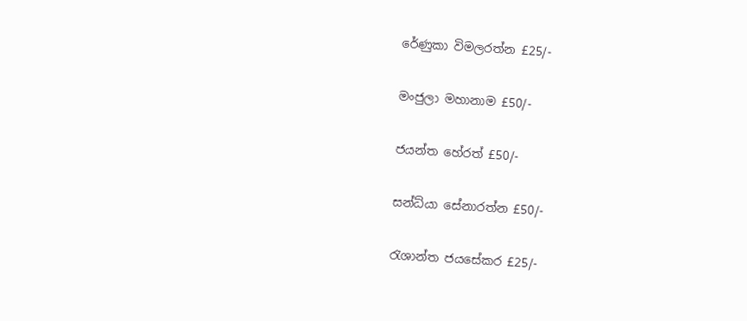රේණුකා විමලරත්න £25/-

මංජුලා මහානාම £50/-

ජයන්ත හේරත් £50/-

සන්ධ්යා සේනාරත්න £50/-

රැශාන්ත ජයසේකර £25/-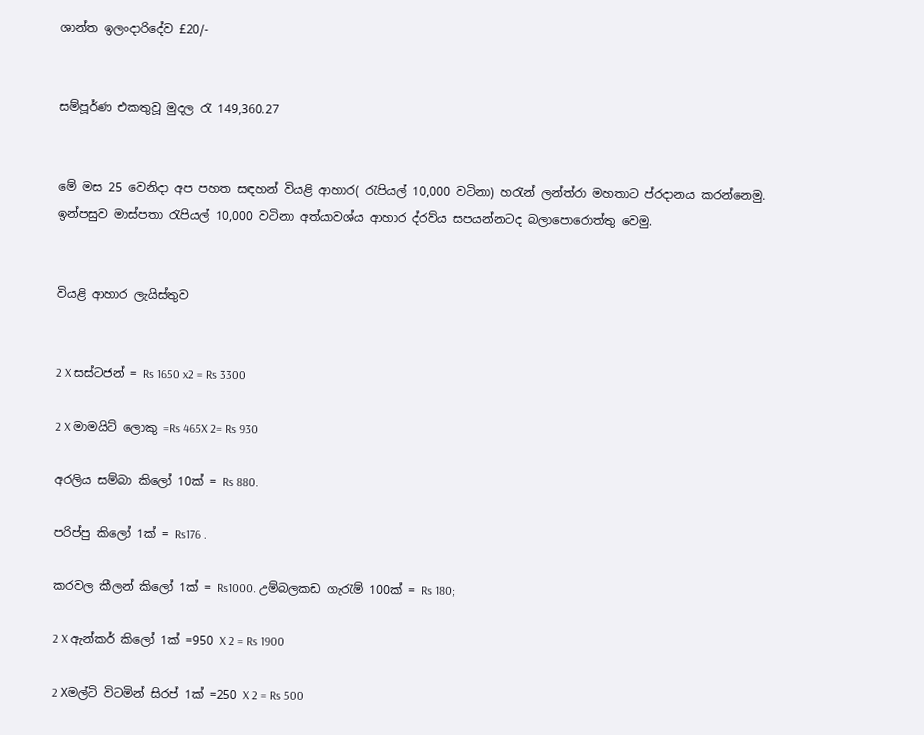ශාන්ත ඉලංදාරිදේව £20/-


සම්පූර්ණ එකතුවූ මුදල රැ 149,360.27


මේ මස 25 වෙනිදා අප පහත සඳහන් වියළි ආහාර( රැපියල් 10,000 වටිනා) හරැන් ලන්ත්රා මහතාට ප්රදානය කරන්නෙමු. ඉන්පසුව මාස්පතා රැපියල් 10,000 වටිනා අත්යාවශ්ය ආහාර ද්රව්ය සපයන්නටද බලාපොරොත්තු වෙමු.


වියළි ආහාර ලැයිස්තුව


2 X සස්ටජන් = Rs 1650 x2 = Rs 3300

2 X මාමයිට් ලොකු =Rs 465X 2= Rs 930

අරලිය සම්බා කිලෝ 10ක් = Rs 880.

පරිප්පු කිලෝ 1ක් = Rs176 .

කරවල කීලන් කිලෝ 1ක් = Rs1000. උම්බලකඩ ගැරැම් 100ක් = Rs 180;

2 X ඇන්කර් කිලෝ 1ක් =950 X 2 = Rs 1900

2 Xමල්ටි විටමින් සිරප් 1ක් =250 X 2 = Rs 500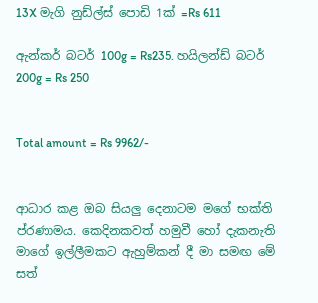13X මැගි නුඩ්ල්ස් පොඩි 1ක් =Rs 611

ඇන්කර් බටර් 100g = Rs235. හයිලන්ඩ් බටර් 200g = Rs 250


Total amount = Rs 9962/-


ආධාර කළ ඔබ සියලු දෙනාටම මගේ භක්ති ප්රණාමය. කෙදිනකවත් හමුවී හෝ දැකනැති මාගේ ඉල්ලීමකට ඇහුම්කන් දී මා සමඟ මේ සත්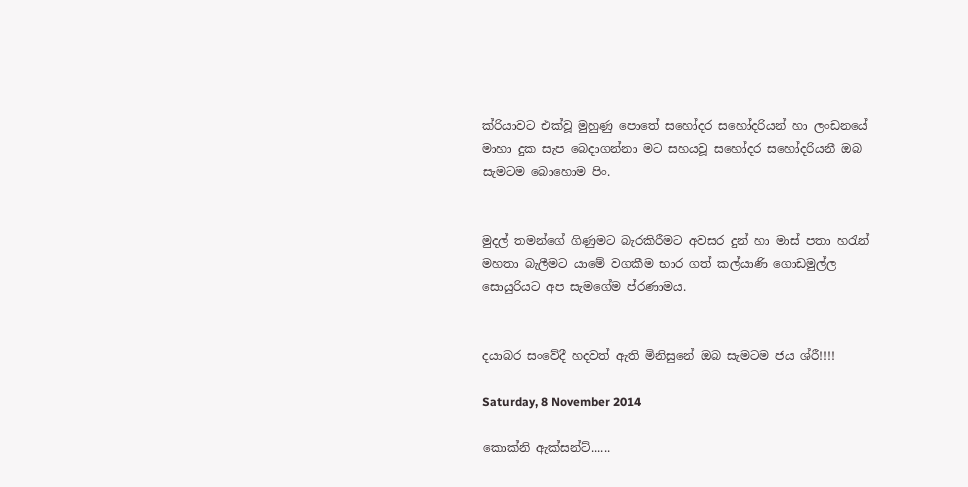ක්රියාවට එක්වූ මුහුණු පොතේ සහෝදර සහෝදරියන් හා ලංඩනයේ මාහා දුක සැප බෙදාගන්නා මට සහයවූ සහෝදර සහෝදරියනී ඔබ සැමටම බොහොම පිං.


මුදල් තමන්ගේ ගිණුමට බැරකිරීමට අවසර දුන් හා මාස් පතා හරැන් මහතා බැලීමට යාමේ වගකීම භාර ගත් කල්යාණි ගොඩමුල්ල සොයුරියට අප සැමගේම ප්රණාමය.


දයාබර සංවේදී හදවත් ඇති මිනිසුනේ ඔබ සැමටම ජය ශ්රී!!!!

Saturday, 8 November 2014

කොක්‍නි ඇක්සන්ට්......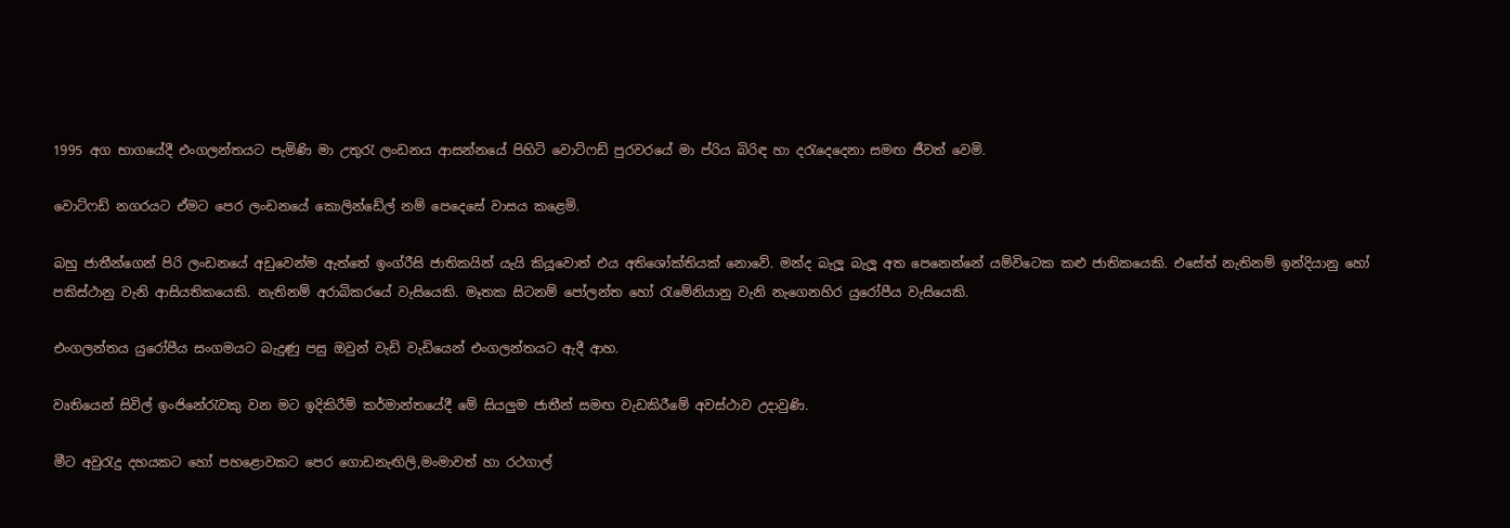1995 අග භාගයේදී එංගලන්තයට පැමිණි මා උතුරැ ලංඩනය ආසන්නයේ පිහිටි වොට්ෆඩ් පුරවරයේ මා ප්රිය බිරිඳ හා දරැදෙදෙනා සමඟ ජීවත් වෙමි.

වොට්ෆඩ් නගරයට ඒමට පෙර ලංඩනයේ කොලින්ඩේල් නම් පෙදෙසේ වාසය කළෙමි.

බහු ජාතීන්ගෙන් පිරි ලංඩනයේ අඩුවෙන්ම ඇත්තේ ඉංග්රීසි ජාතිකයින් යැයි කියූවොත් එය අතිශෝක්තියක් නොවේ. මන්ද බැලූ බැලූ අත පෙනෙන්නේ යම්විටෙක කළු ජාතිකයෙකි. එසේත් නැතිනම් ඉන්දියානු හෝ පකිස්ථානු වැනි ආසියතිකයෙකි. නැතිනම් අරාබිකරයේ වැසියෙකි. මෑතක සිටනම් පෝලන්ත හෝ රැමේනියානු වැනි නැගෙනහිර යුරෝපීය වැසියෙකි.

එංගලන්තය යුරෝපීය සංගමයට බැදුණු පසු ඔවුන් වැඩි වැඩියෙන් එංගලන්තයට ඇදී ආහ.

වෘතියෙන් සිවිල් ඉංජිනේරැවකු වන මට ඉදිකිරීම් කර්මාන්තයේදී මේ සියලුම ජාතීන් සමඟ වැඩකිරීමේ අවස්ථාව උදාවුණි.

මීට අවුරැදු දහයකට හෝ පහළොවකට පෙර ගොඩනැඟිලි,මංමාවත් හා රථගාල්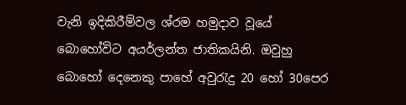වැනි ඉදිකිරීම්වල ශ්රම හමුදාව වූයේ බොහෝවිට අයර්ලන්ත ජාතිකයිනි. ඔවුහු බොහෝ දෙනෙකු පාහේ අවුරැදු 20 හෝ 30පෙර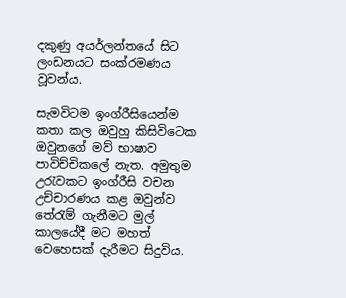දකුණු අයර්ලන්තයේ සිට ලංඩනයට සංක්රමණය වූවන්ය.

සැමවිටම ඉංග්රීසියෙන්ම කතා කල ඔවුහු කිසිවිටෙක ඔවුනගේ මව් භාෂාව පාවිච්චිකලේ නැත. අමුතුම උරැවකට ඉංග්රීසි වචන උච්චාරණය කළ ඔවුන්ව තේරැම් ගැනීමට මුල් කාලයේදී මට මහත් වෙහෙසක් දැරීමට සිදුවිය.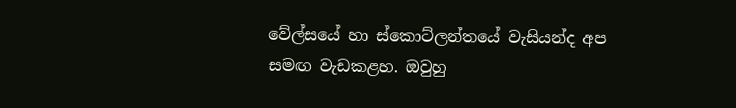වේල්සයේ හා ස්කොට්ලන්තයේ වැසියන්ද අප සමඟ වැඩකළහ. ඔවුහු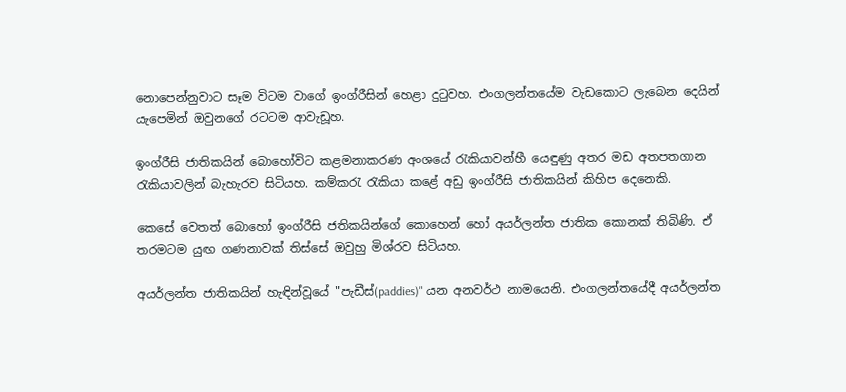නොපෙන්නුවාට සෑම විටම වාගේ ඉංග්රීසින් හෙළා දුටුවහ. එංගලන්තයේම වැඩකොට ලැබෙන දෙයින් යැපෙමින් ඔවුනගේ රටටම ආවැඩූහ.

ඉංග්රීසි ජාතිකයින් බොහෝවිට කළමනාකරණ අංශයේ රැකියාවන්හී යෙඳුණු අතර මඩ අතපතගාන රැකියාවලින් බැහැරව සිටියහ. කම්කරැ රැකියා කළේ අඩු ඉංග්රීසි ජාතිකයින් කිහිප දෙනෙකි.

කෙසේ වෙතත් බොහෝ ඉංග්රීසි ජතිකයින්ගේ කොහෙන් හෝ අයර්ලන්ත ජාතික කොනක් තිබිණි. ඒ තරමටම යුඟ ගණනාවක් තිස්සේ ඔවුහු මිශ්රව සිටියහ.

අයර්ලන්ත ජාතිකයින් හැඳින්වූයේ "පැඩීස්(paddies)" යන අනවර්ථ නාමයෙනි. එංගලන්තයේදී අයර්ලන්ත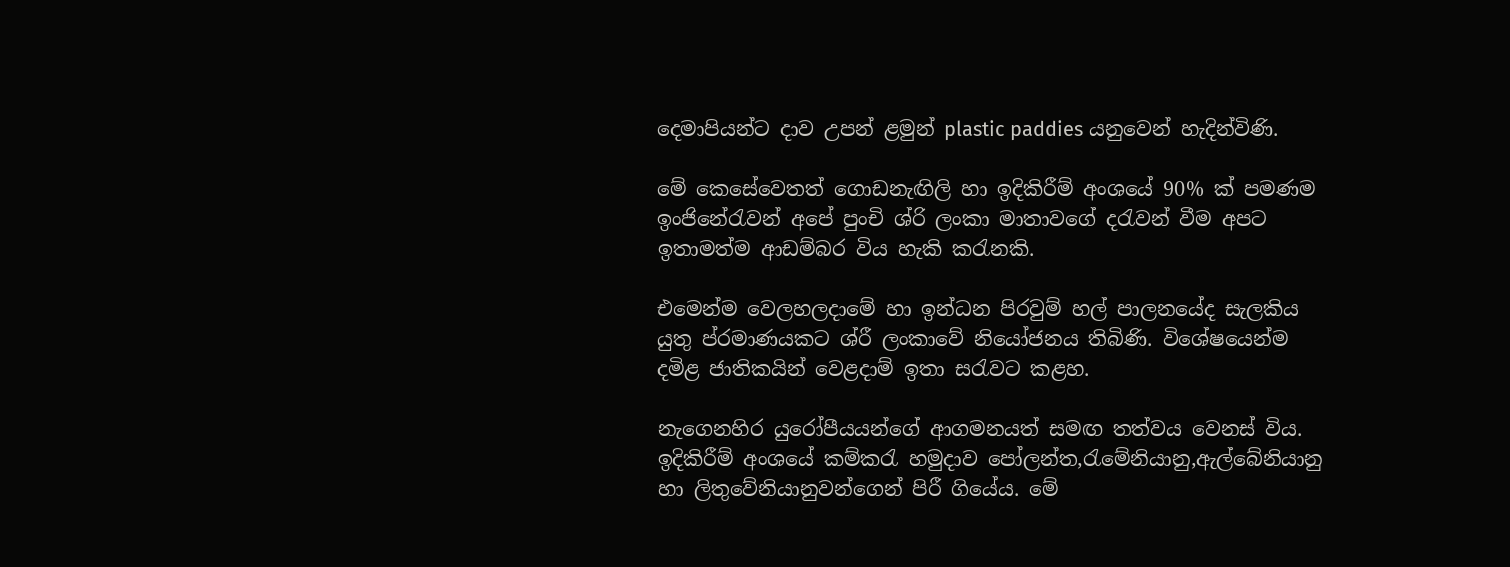දෙමාපියන්ට දාව උපන් ළමුන් plastic paddies යනුවෙන් හැදින්විණි.

මේ කෙසේවෙතත් ගොඩනැඟිලි හා ඉදිකිරීම් අංශයේ 90% ක් පමණම ඉංජිනේරැවන් අපේ පුංචි ශ්රි ලංකා මාතාවගේ දරැවන් වීම අපට ඉතාමත්ම ආඩම්බර විය හැකි කරැනකි.

එමෙන්ම වෙලහලදාමේ හා ඉන්ධන පිරවුම් හල් පාලනයේද සැලකිය යුතු ප්රමාණයකට ශ්රී ලංකාවේ නියෝජනය තිබිණි. විශේෂයෙන්ම දමිළ ජාතිකයින් වෙළදාම් ඉතා සරැවට කළහ.

නැගෙනහිර යුරෝපීයයන්ගේ ආගමනයත් සමඟ තත්වය වෙනස් විය. ඉදිකිරීම් අංශයේ කම්කරැ හමුදාව පෝලන්ත,රැමේනියානු,ඇල්බේනියානු හා ලිතුවේනියානුවන්ගෙන් පිරී ගියේය. මේ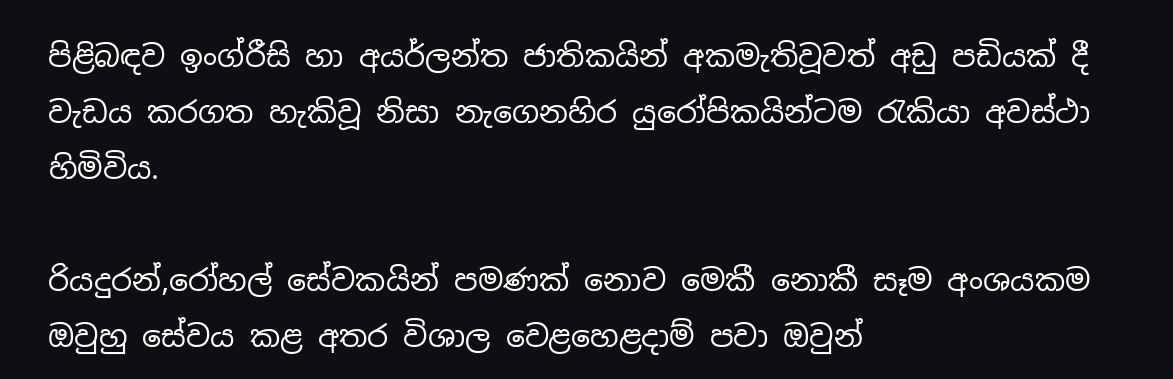පිළිබඳව ඉංග්රීසි හා අයර්ලන්ත ජාතිකයින් අකමැතිවූවත් අඩු පඩියක් දී වැඩය කරගත හැකිවූ නිසා නැගෙනහිර යුරෝපිකයින්ටම රැකියා අවස්ථා හිමිවිය.

රියදුරන්,රෝහල් සේවකයින් පමණක් නොව මෙකී නොකී සෑම අංශයකම ඔවුහු සේවය කළ අතර විශාල වෙළහෙළදාම් පවා ඔවුන්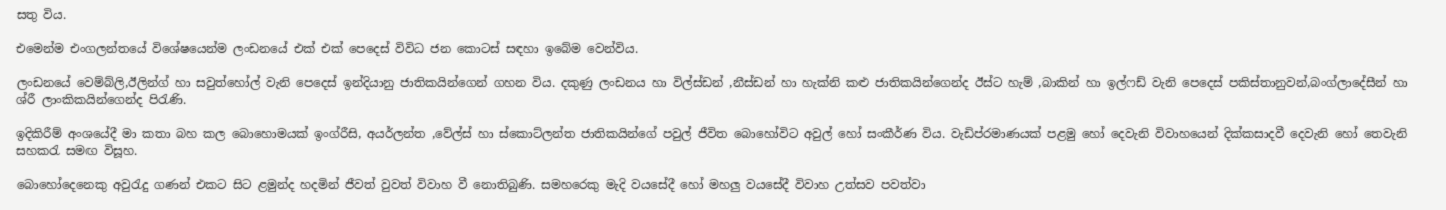සතු විය.

එමෙන්ම එංගලන්තයේ විශේෂයෙන්ම ලංඩනයේ එක් එක් පෙදෙස් විවිධ ජන කොටස් සඳහා ඉබේම වෙන්විය.

ලංඩනයේ වෙම්බ්ලි,ඊලින්ග් හා සවුත්හෝල් වැනි පෙදෙස් ඉන්දියානු ජාතිකයින්ගෙන් ගහන විය. දකුණු ලංඩනය හා විල්ස්ඩන් ,නීස්ඩන් හා හැක්නි කළු ජාතිකයින්ගෙන්ද ඊස්ට හැම් ,බාකින් හා ඉල්ෆඩ් වැනි පෙදෙස් පකිස්තානුවන්,බංග්ලාදේසීන් හා ශ්රී ලාංකිකයින්ගෙන්ද පිරැණි.

ඉදිකිරීම් අංශයේදී මා කතා බහ කල බොහොමයක් ඉංග්රීසි, අයර්ලන්ත ,වේල්ස් හා ස්කොට්ලන්ත ජාතිකයින්ගේ පවුල් ජීවිත බොහෝවිට අවුල් හෝ සංකීර්ණ විය. වැඩිප්රමාණයක් පළමු හෝ දෙවැනි විවාහයෙන් දික්කසාදවී දෙවැනි හෝ තෙවැනි සහකරැ සමඟ විසූහ.

බොහෝදෙනෙකු අවුරැදු ගණන් එකට සිට ළමුන්ද හදමින් ජීවත් වුවත් විවාහ වී නොතිබුණි. සමහරෙකු මැදි වයසේදී හෝ මහලු වයසේදී විවාහ උත්සව පවත්වා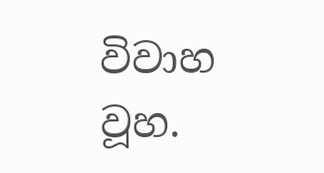විවාහ වූහ.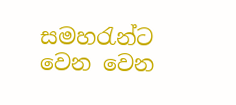සමහරැන්ට වෙන වෙන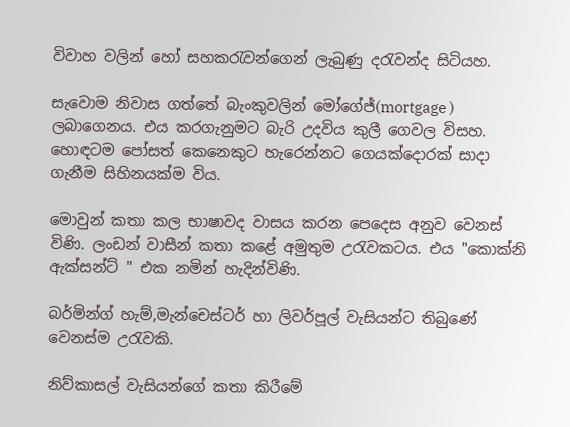විවාහ වලින් හෝ සහකරැවන්ගෙන් ලැබුණු දරැවන්ද සිටියහ.

සැවොම නිවාස ගත්තේ බැංකුවලින් මෝගේජ්(mortgage ) ලබාගෙනය. එය කරගැනුමට බැරි උදවිය කුලී ගෙවල විසහ. හොඳටම පෝසත් කෙනෙකුට හැරෙන්නට ගෙයක්දොරක් සාදා ගැනීම සිහිනයක්ම විය.

මොවුන් කතා කල භාෂාවද වාසය කරන පෙදෙස අනුව වෙනස් විණි. ලංඩන් වාසීන් කතා කළේ අමුතුම උරැවකටය. එය "කොක්නි ඇක්සන්ට් " එක නමින් හැදින්විණි.

බර්මින්ග් හැම්,මැන්චෙස්ටර් හා ලිවර්පූල් වැසියන්ට තිබුණේ වෙනස්ම උරැවකි.

නිව්කාසල් වැසියන්ගේ කතා කිරීමේ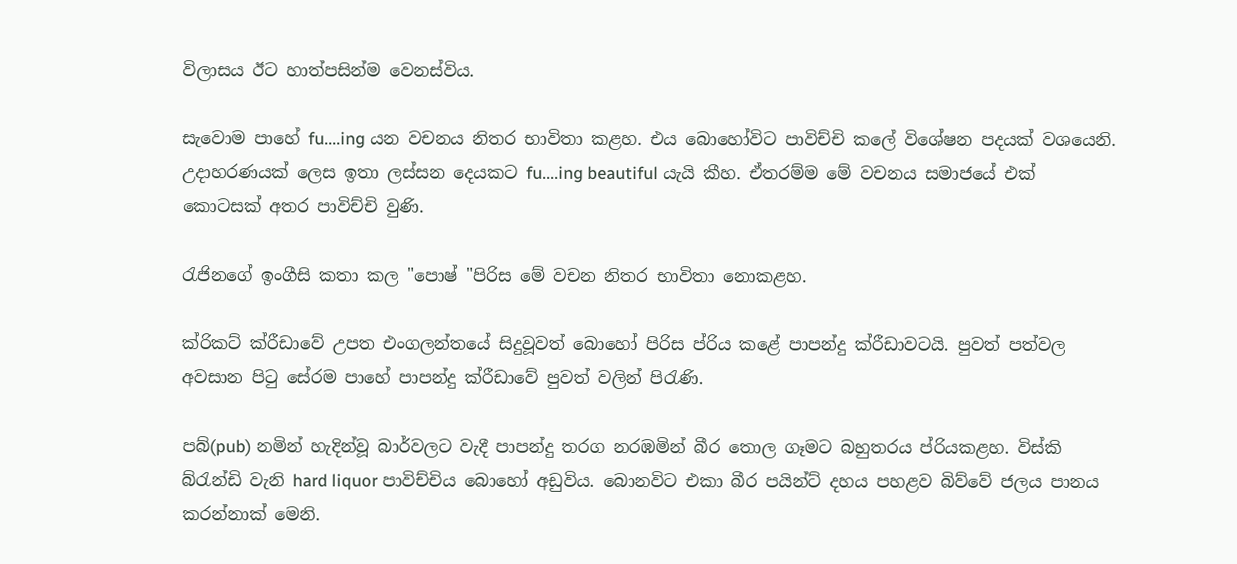විලාසය ඊට හාත්පසින්ම වෙනස්විය.

සැවොම පාහේ fu....ing යන වචනය නිතර භාවිතා කළහ. එය බොහෝවිට පාවිච්චි කලේ විශේෂන පදයක් වශයෙනි. උදාහරණයක් ලෙස ඉතා ලස්සන දෙයකට fu....ing beautiful යැයි කීහ. ඒතරම්ම මේ වචනය සමාජයේ එක් කොටසක් අතර පාවිච්චි වුණි.

රැජිනගේ ඉංගීසි කතා කල "පොෂ් "පිරිස මේ වචන නිතර භාවිතා නොකළහ.

ක්රිකට් ක්රීඩාවේ උපත එංගලන්තයේ සිදුවූවත් බොහෝ පිරිස ප්රිය කළේ පාපන්දු ක්රීඩාවටයි. පුවත් පත්වල අවසාන පිටු සේරම පාහේ පාපන්දු ක්රීඩාවේ පුවත් වලින් පිරැණි.

පබ්(pub) නමින් හැදින්වූ බාර්වලට වැදී පාපන්දු තරග නරඹමින් බීර තොල ගෑමට බහුතරය ප්රියකළහ. විස්කි බ්රැන්ඩි වැනි hard liquor පාවිච්චිය බොහෝ අඩුවිය. බොනවිට එකා බීර පයින්ට් දහය පහළව බිව්වේ ජලය පානය කරන්නාක් මෙනි.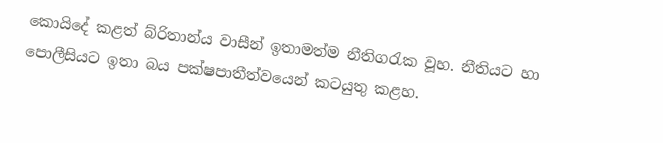කොයිදේ කළත් බ්රිතාන්ය වාසීන් ඉතාමත්ම නීතිගරැක වූහ. නීතියට හා පොලීසියට ඉතා බය පක්ෂපාතීත්වයෙන් කටයුතු කළහ.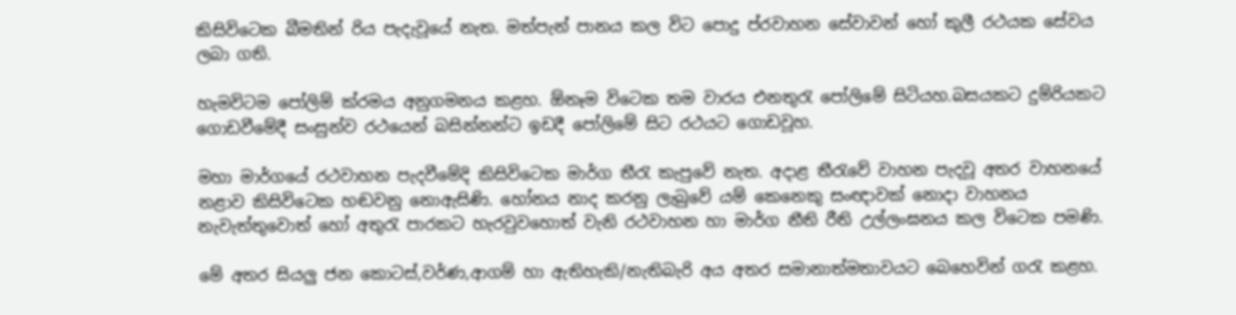කිසිවිටෙක බීමතින් රිය පැදැවූයේ නැත. මත්පැන් පානය කල විට පොදු ප්රවාහන සේවාවන් හෝ කුලී රථයක සේවය ලබා ගති.

හැමවිටම පෝලිම් ක්රමය අනුගමනය කළහ. ඕනෑම විටෙක තම වාරය එනතුරැ පෝලිමේ සිටියහ.බසයකට දුම්රියකට ගොඩවීමේදී සංසුන්ව රථයෙන් බසින්නන්ට ඉඩදී පෝලිමේ සිට රථයට ගොඩවූහ.

මහා මාර්ගයේ රථවාහන පැදවීමේදි කිසිවිටෙක මාර්ග තීරැ කැපුවේ නැත. අදාළ තීරැවේ වාහන පැදවූ අතර වාහනයේ නළාව කිසිවිටෙක හඬවනු නොඇසිණි. හෝනය නාද කරනු ලැබුවේ යම් කෙනෙකු සංඥාවක් නොදා වාහනය නැවැත්තුවොත් හෝ අතුරැ පාරකට හැරවුවහොත් වැනි රථවාහන හා මාර්ග නීති රීති උල්ලංඝනය කල විටෙක පමණි.

මේ අතර සියලු ජන කොටස්,වර්ණ,ආගම් හා ඇතිහැකි/නැතිබැරි අය අතර සමානාත්මතාවයට බෙහෙවින් ගරැ කළහ.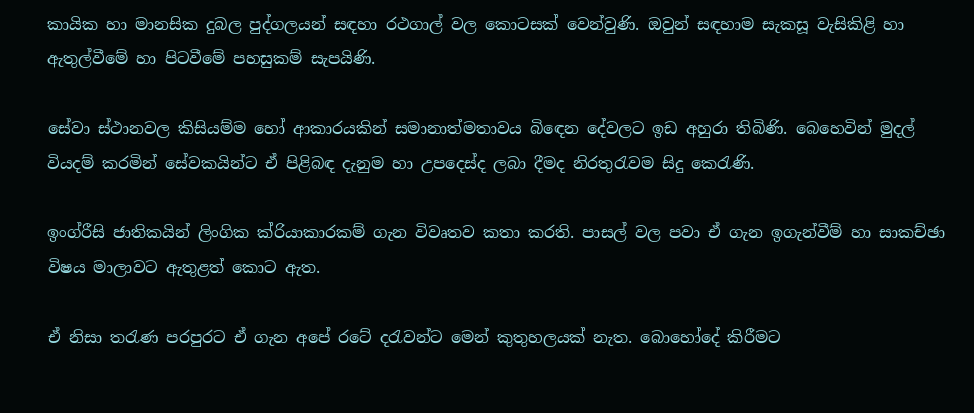කායික හා මානසික දුබල පුද්ගලයන් සඳහා රථගාල් වල කොටසක් වෙන්වුණි. ඔවුන් සඳහාම සැකසූ වැසිකිළි හා ඇතුල්වීමේ හා පිටවීමේ පහසුකම් සැපයිණි.

සේවා ස්ථානවල කිසියම්ම හෝ ආකාරයකින් සමානාත්මතාවය බිඳෙන දේවලට ඉඩ අහුරා තිබිණි. බෙහෙවින් මුදල් වියදම් කරමින් සේවකයින්ට ඒ පිළිබඳ දැනුම හා උපදෙස්ද ලබා දීමද නිරතුරැවම සිදු කෙරැණි.

ඉංග්රීසි ජාතිකයින් ලිංගික ක්රියාකාරකම් ගැන විවෘතව කතා කරති. පාසල් වල පවා ඒ ගැන ඉගැන්වීම් හා සාකච්ඡා විෂය මාලාවට ඇතුළත් කොට ඇත.

ඒ නිසා තරැණ පරපුරට ඒ ගැන අපේ රටේ දරැවන්ට මෙන් කුතුහලයක් නැත. බොහෝදේ කිරීමට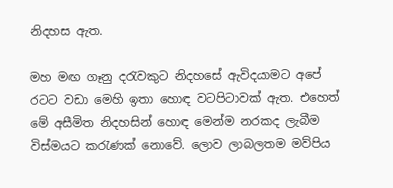නිදහස ඇත.

මහ මඟ ගෑනු දරැවකුට නිදහසේ ඇවිදයාමට අපේ රටට වඩා මෙහි ඉතා හොඳ වටපිටාවක් ඇත. එහෙත් මේ අසීමිත නිදහසින් හොඳ මෙන්ම නරකද ලැබීම විස්මයට කරැණක් නොවේ. ලොව ලාබලතම මව්පිය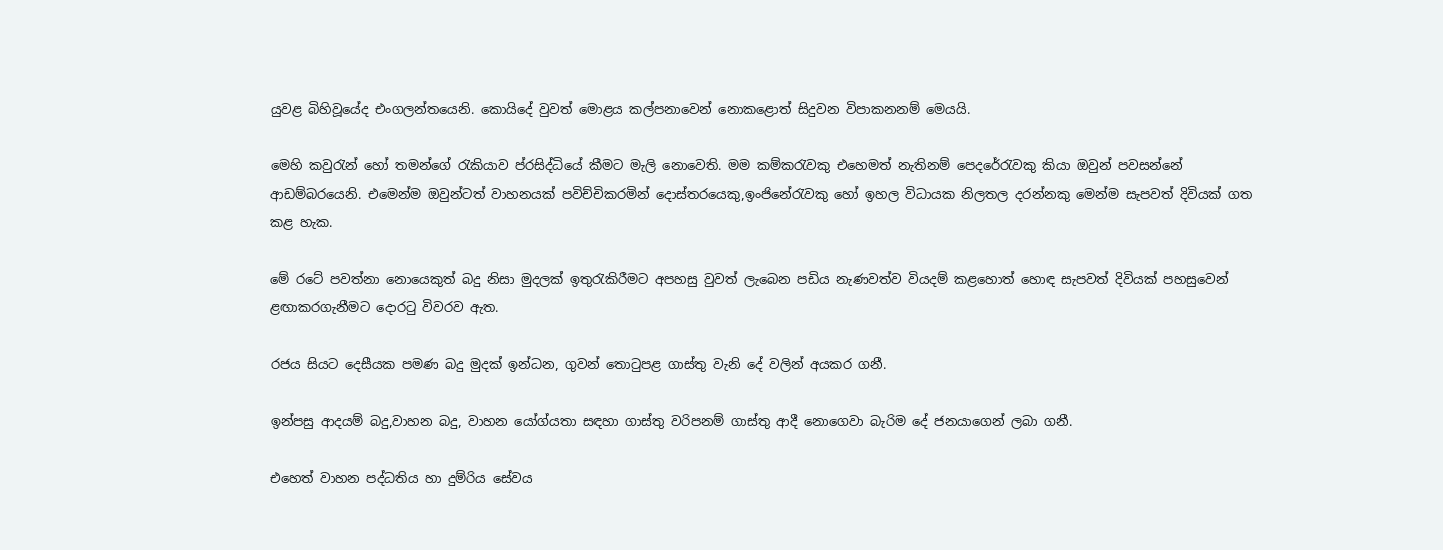යුවළ බිහිවූයේද එංගලන්තයෙනි. කොයිදේ වුවත් මොළය කල්පනාවෙන් නොකළොත් සිදුවන විපාකනනම් මෙයයි.

මෙහි කවුරැන් හෝ තමන්ගේ රැකියාව ප්රසිද්ධියේ කීමට මැලි නොවෙති. මම කම්කරැවකු එහෙමත් නැතිනම් පෙදරේරැවකු කියා ඔවුන් පවසන්නේ ආඩම්බරයෙනි. එමෙන්ම ඔවුන්ටත් වාහනයක් පවිච්චිකරමින් දොස්තරයෙකු,ඉංජිනේරැවකු හෝ ඉහල විධායක නිලතල දරන්නකු මෙන්ම සැපවත් දිවියක් ගත කළ හැක.

මේ රටේ පවත්නා නොයෙකුත් බදු නිසා මුදලක් ඉතුරැකිරීමට අපහසු වුවත් ලැබෙන පඩිය නැණවත්ව වියදම් කළහොත් හොඳ සැපවත් දිවියක් පහසුවෙන් ළඟාකරගැනීමට දොරටු විවරව ඇත.

රජය සියට දෙසීයක පමණ බදු මුදක් ඉන්ධන, ගුවන් තොටුපළ ගාස්තු වැනි දේ වලින් අයකර ගනී.

ඉන්පසු ආදයම් බදු,වාහන බදු, වාහන යෝග්යතා සඳහා ගාස්තු වරිපනම් ගාස්තු ආදී නොගෙවා බැරිම දේ ජනයාගෙන් ලබා ගනී.

එහෙත් වාහන පද්ධතිය හා දුම්රිය සේවය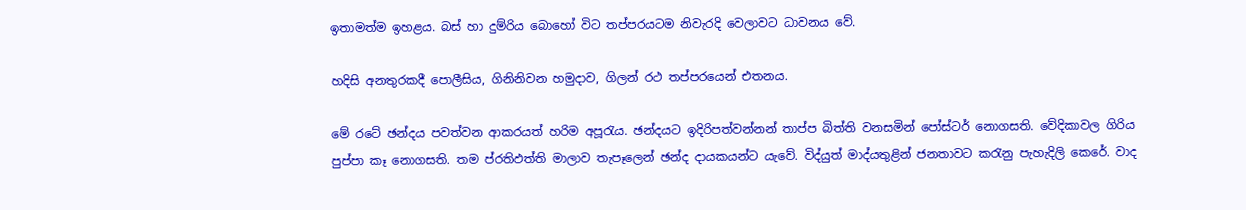ඉතාමත්ම ඉහළය. බස් හා දුම්රිය බොහෝ විට තප්පරයටම නිවැරදි වෙලාවට ධාවනය වේ.

හදිසි අනතුරකදී පොලීසිය, ගිනිනිවන හමුදාව, ගිලන් රථ තප්පරයෙන් එතනය.

මේ රටේ ඡන්දය පවත්වන ආකරයත් හරිම අපූරැය. ඡන්දයට ඉදිරිපත්වන්නන් තාප්ප බිත්ති වනසමින් පෝස්ටර් නොගසති. වේදිකාවල ගිරිය පුප්පා කෑ නොගසති. තම ප්රතිඵත්ති මාලාව තැපෑලෙන් ඡන්ද දායකයන්ට යැවේ. විද්යුත් මාද්යතුළින් ජනතාවට කරැනු පැහැදිලි කෙරේ. වාද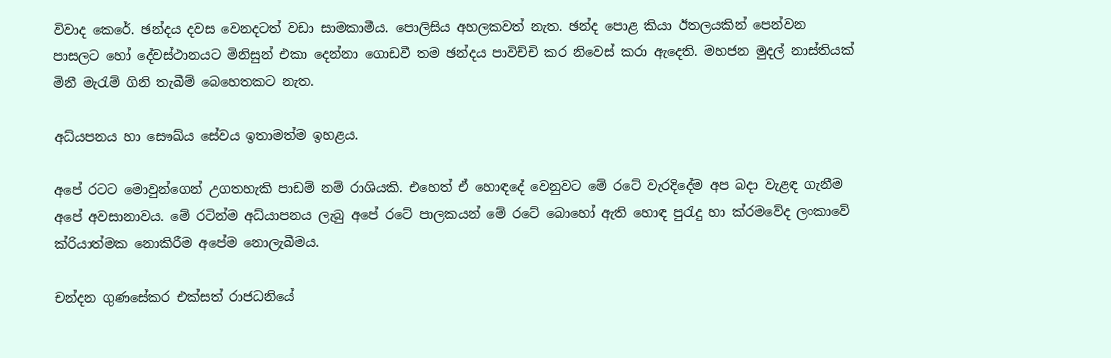විවාද කෙරේ. ඡන්දය දවස වෙනදටත් වඩා සාමකාමීය. පොලිසිය අහලකවත් නැත. ඡන්ද පොළ කියා ඊතලයකින් පෙන්වන පාසලට හෝ දේවස්ථානයට මිනිසුන් එකා දෙන්නා ගොඩවී තම ඡන්දය පාවිච්චි කර නිවෙස් කරා ඇදෙති. මහජන මුදල් නාස්තියක් මිනී මැරැම් ගිනි තැබීම් බෙහෙතකට නැත.

අධ්යපනය හා සෞඛ්ය සේවය ඉතාමත්ම ඉහළය.

අපේ රටට මොවුන්ගෙන් උගතහැකි පාඩම් නම් රාශියකි. එහෙත් ඒ හොඳදේ වෙනුවට මේ රටේ වැරදිදේම අප බදා වැළඳ ගැනීම අපේ අවසානාවය. මේ රටින්ම අධ්යාපනය ලැබු අපේ රටේ පාලකයන් මේ රටේ බොහෝ ඇති හොඳ පුරැදු හා ක්රමවේද ලංකාවේ ක්රියාත්මක නොකිරීම අපේම නොලැබීමය.

චන්දන ගුණසේකර එක්සත් රාජධනියේ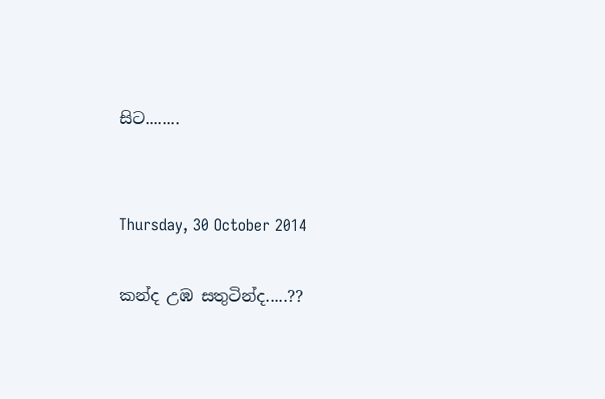සිට........


Thursday, 30 October 2014

කන්ද උඹ සතුටින්ද.....??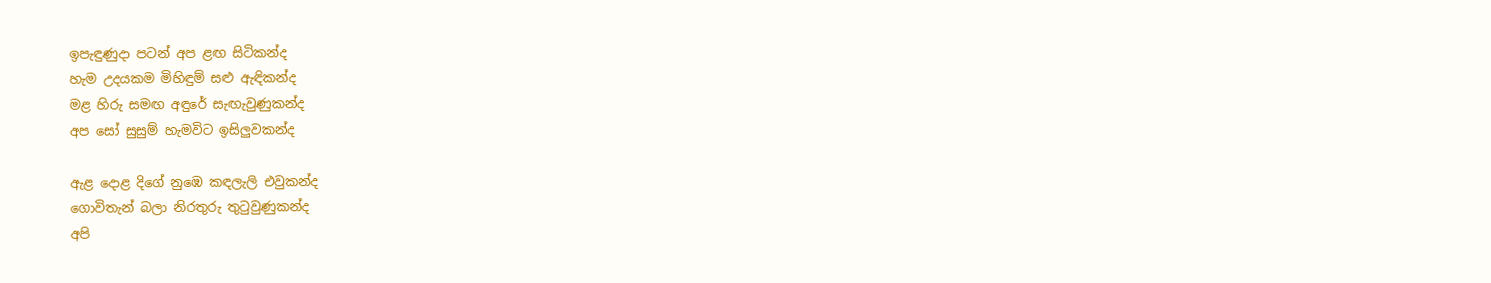ඉපැඳුණුදා පටන් අප ළඟ සිටිකන්ද
හැම උදයකම මිහිඳුම් සළු ඇඳිකන්ද
මළ හිරු සමඟ අඳුරේ සැඟැවුණුකන්ද
අප සෝ සුසුම් හැමවිට ඉසිලුවකන්ද

ඇළ දොළ දිගේ නුඹෙ කඳලැලි එවුකන්ද
ගොවිතැන් බලා නිරතුරු තුටුවුණුකන්ද
අපි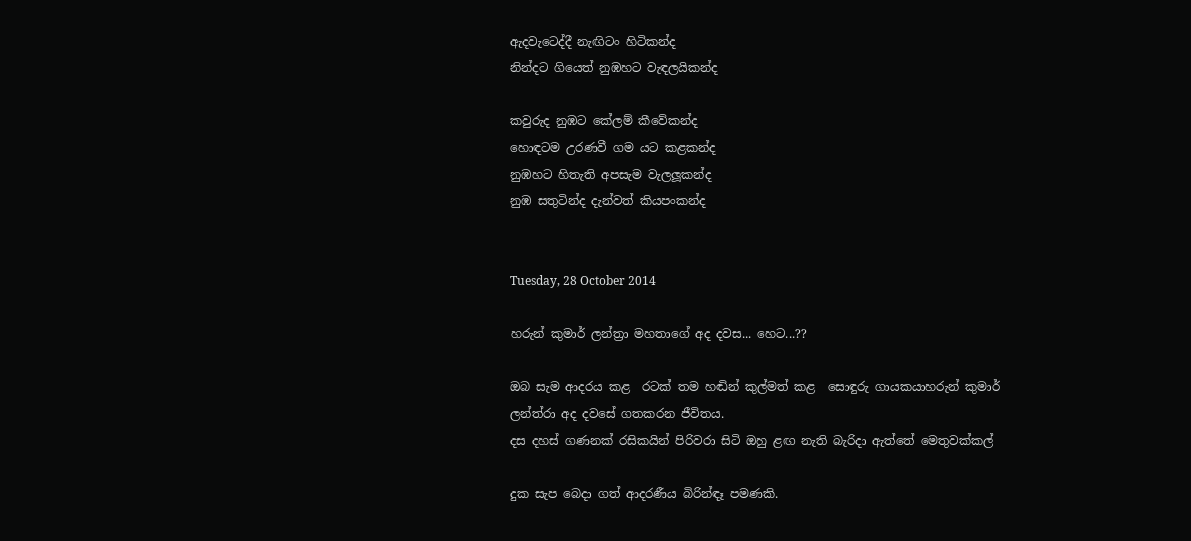ඇදවැටෙද්දී නැඟිටං හිටිකන්ද
නින්දට ගියෙත් නුඹහට වැඳලයිකන්ද

කවුරුද නුඹට කේලම් කීවේකන්ද
හොඳටම උරණවී ගම යට කළකන්ද
නුඹහට හිතැති අපසැම වැලලූකන්ද
නුඹ සතුටින්ද දැන්වත් කියපංකන්ද


Tuesday, 28 October 2014

හරුන් කුමාර් ලන්ත්‍රා මහතාගේ අද දවස... හෙට...??

ඔබ සැම ආදරය කළ  රටක් තම හඬින් කුල්මත් කළ  සොඳුරු ගායකයාහරුන් කුමාර්
ලන්ත්රා අද දවසේ ගතකරන ජීවිතය.
දස දහස් ගණනක් රසිකයින් පිරිවරා සිටි ඔහු ළඟ නැති බැරිදා ඇත්තේ මෙතුවක්කල්

දුක සැප බෙදා ගත් ආදරණීය බිරින්ඳෑ පමණකි.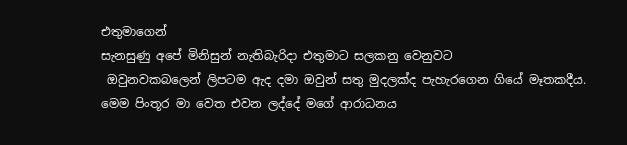එතුමාගෙන්
සැනසුණු අපේ මිනිසුන් නැතිබැරිදා එතුමාට සලකනු වෙනුවට
 ඔවුනවකබලෙන් ලිපටම ඇද දමා ඔවුන් සතු මුදලක්ද පැහැරගෙන ගියේ මෑතකදීය.
මෙම පිංතූර මා වෙත එවන ලද්දේ මගේ ආරාධනය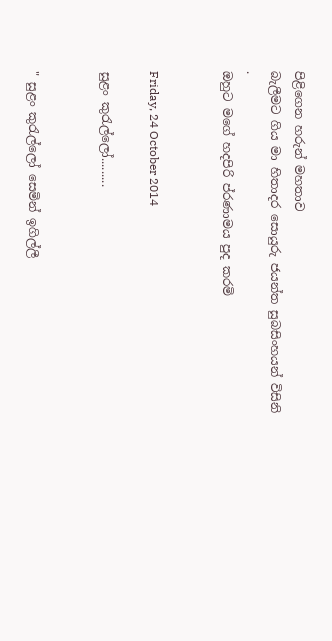පිළිගෙන හරුන් මහතාව
බැලීමට ගිය මා හිතාදර සොයුරු ජයන්ත සුබසිංහයන් විසිනි
.
ඔහුට මගේ හදපිරි ප්රණාමය පුද කරමි


Friday, 24 October 2014

සුළං කුරැල්ලෝ.........


" සුළං කුරැල්ලෝ සෙමින් ඉගිල්ලී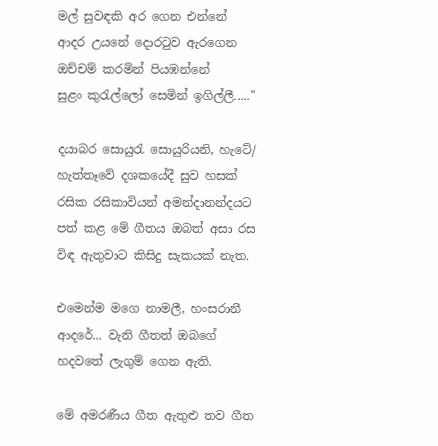මල් සුවඳකි අර ගෙන එන්නේ
ආදර උයනේ දොරටුව ඇරගෙන
ඔච්චම් කරමින් පියඹන්නේ
සුළං කුරැල්ලෝ සෙමින් ඉගිල්ලී....."

දයාබර සොයුරැ සොයුරියනි, හැටේ/ හැත්තෑවේ දශකයේදී සුව හසක් රසික රසිකාවියන් අමන්දානන්දයට පත් කළ මේ ගීතය ඔබත් අසා රස විඳ ඇතුවාට කිසිදු සැකයක් නැත.

එමෙන්ම මගෙ නාමලී, හංසරානී ආදරේ... වැනි ගීතත් ඔබගේ හදවතේ ලැගුම් ගෙන ඇති.

මේ අමරණීය ගීත ඇතුළු තව ගීත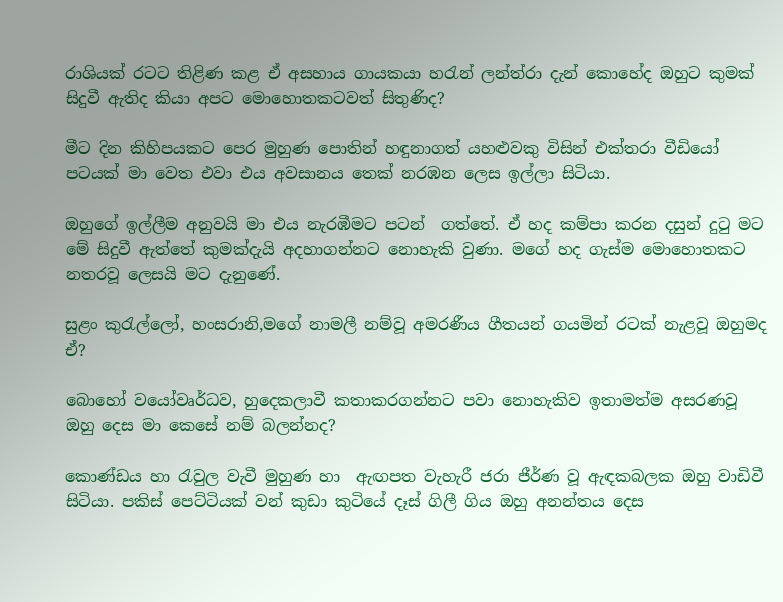රාශියක් රටට තිළිණ කළ ඒ අසහාය ගායකයා හරැන් ලන්ත්රා දැන් කොහේද ඔහුට කුමක් සිදුවී ඇතිද කියා අපට මොහොතකටවත් සිතුණිද?

මීට දින කිහිපයකට පෙර මුහුණ පොතින් හඳුනාගත් යහළුවකු විසින් එක්තරා වීඩියෝ පටයක් මා වෙත එවා එය අවසානය තෙක් නරඹන ලෙස ඉල්ලා සිටියා.

ඔහුගේ ඉල්ලීම අනුවයි මා එය නැරඹීමට පටන්  ගත්තේ. ඒ හද කම්පා කරන දසුන් දුටු මට මේ සිදුවී ඇත්තේ කුමක්දැයි අදහාගන්නට නොහැකි වුණා. මගේ හද ගැස්ම මොහොතකට නතරවූ ලෙසයි මට දැනුණේ.

සුළං කුරැල්ලෝ, හංසරානි,මගේ නාමලී නම්වූ අමරණීය ගීතයන් ගයමින් රටක් නැළවූ ඔහුමද ඒ?

බොහෝ වයෝවෘර්ධව, හුදෙකලාවී කතාකරගන්නට පවා නොහැකිව ඉතාමත්ම අසරණවූ ඔහු දෙස මා කෙසේ නම් බලන්නද?

කොණ්ඩය හා රැවුල වැවී මුහුණ හා  ඇඟපත වැහැරී ජරා ජීර්ණ වූ ඇඳකබලක ඔහු වාඩිවී සිටියා. පකිස් පෙට්ටියක් වන් කුඩා කුටියේ දෑස් ගිලී ගිය ඔහු අනන්තය දෙස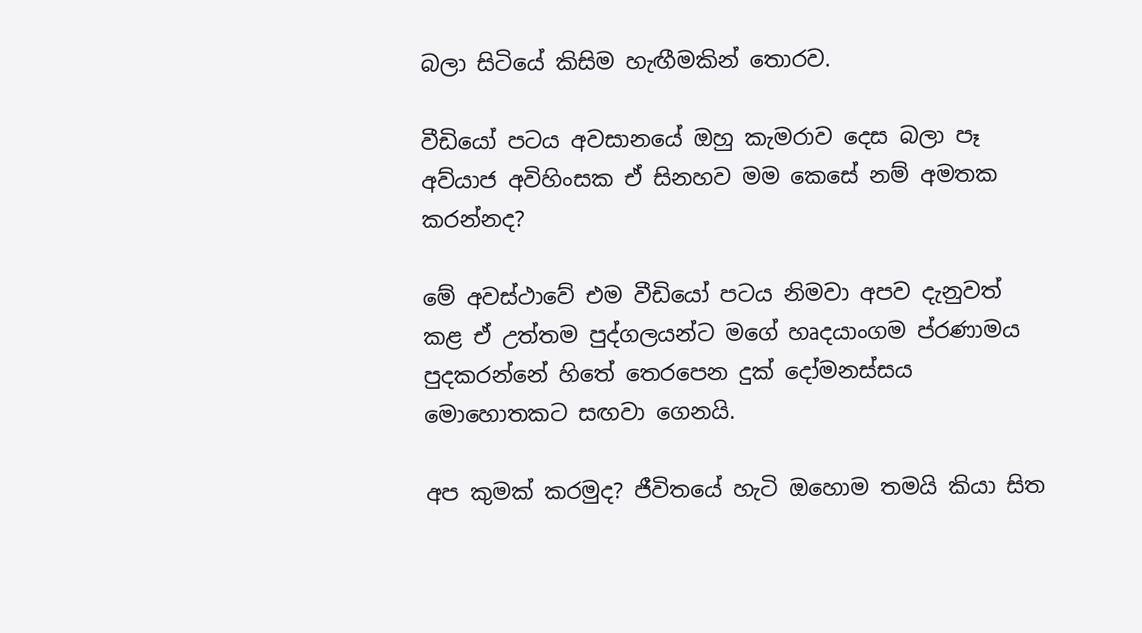බලා සිටියේ කිසිම හැඟීමකින් තොරව.

වීඩියෝ පටය අවසානයේ ඔහු කැමරාව දෙස බලා පෑ අව්යාජ අවිහිංසක ඒ සිනහව මම කෙසේ නම් අමතක කරන්නද?

මේ අවස්ථාවේ එම වීඩියෝ පටය නිමවා අපව දැනුවත් කළ ඒ උත්තම පුද්ගලයන්ට මගේ හෘදයාංගම ප්රණාමය පුදකරන්නේ හිතේ තෙරපෙන දුක් දෝමනස්සය මොහොතකට සඟවා ගෙනයි.

අප කුමක් කරමුද? ජීවිතයේ හැටි ඔහොම තමයි කියා සිත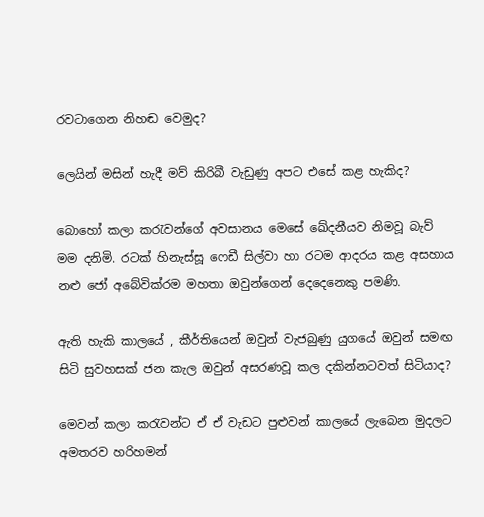රවටාගෙන නිහඬ වෙමුද?

ලෙයින් මසින් හැදී මව් කිරිබී වැඩුණු අපට එසේ කළ හැකිද?

බොහෝ කලා කරැවන්ගේ අවසානය මෙසේ ඛේදනීයව නිමවූ බැව් මම දනිමි. රටක් හිනැස්සූ ෆෙඩී සිල්වා හා රටම ආදරය කළ අසහාය නළු ජෝ අබේවික්රම මහතා ඔවුන්ගෙන් දෙදෙනෙකු පමණි.

ඇති හැකි කාලයේ , කීර්තියෙන් ඔවුන් වැජබුණු යුගයේ ඔවුන් සමඟ සිටි සුවහසක් ජන කැල ඔවුන් අසරණවූ කල දකින්නටවත් සිටියාද?

මෙවන් කලා කරැවන්ට ඒ ඒ වැඩට පුළුවන් කාලයේ ලැබෙන මුදලට අමතරව හරිහමන්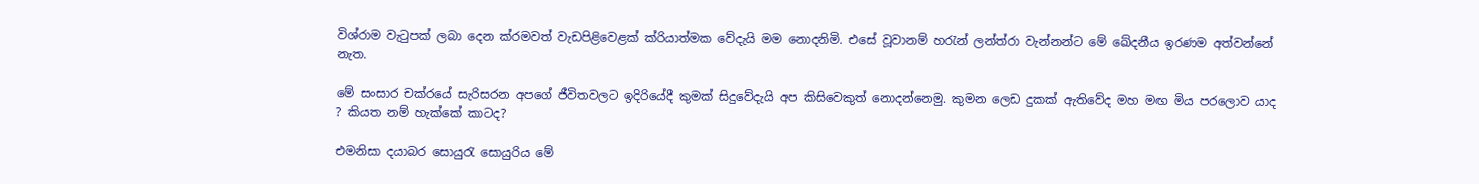විශ්රාම වැටුපක් ලබා දෙන ක්රමවත් වැඩපිළිවෙළක් ක්රියාත්මක වේදැයි මම නොදනිමි. එසේ වූවානම් හරැන් ලන්ත්රා වැන්නන්ට මේ ඛේදනීය ඉරණම අත්වන්නේ නැත.

මේ සංසාර චක්රයේ සැරිසරන අපගේ ජීවිතවලට ඉදිරියේදී කුමක් සිදුවේදැයි අප කිසිවෙකුත් නොදන්නෙමු. කුමන ලෙඩ දුකක් ඇතිවේද මහ මඟ මිය පරලොව යාද ? කියත නම් හැක්කේ කාටද?

එමනිසා දයාබර සොයුරැ සොයුරිය මේ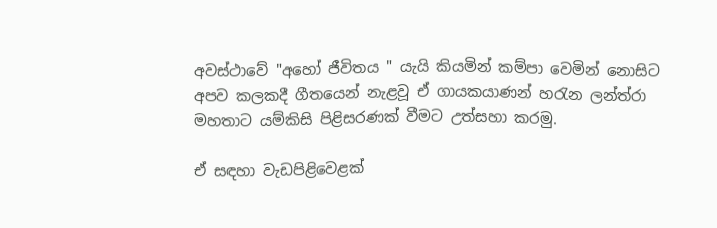අවස්ථාවේ "අහෝ ජීවිතය " යැයි කියමින් කම්පා වෙමින් නොසිට අපව කලකදී ගීතයෙන් නැළවූ ඒ ගායකයාණන් හරැන ලන්ත්රා මහතාට යම්කිසි පිළිසරණක් වීමට උත්සහා කරමු.

ඒ සඳහා වැඩපිළිවෙළක්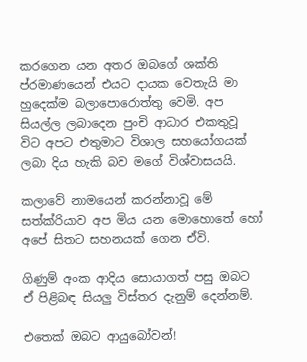කරගෙන යන අතර ඔබගේ ශක්ති ප්රමාණයෙන් එයට දායක වෙතැයි මා හුදෙක්ම බලාපොරොත්තු වෙමි. අප සියල්ල ලබාදෙන පුංචි ආධාර එකතුවූ විට අපට එතුමාට විශාල සහයෝගයක් ලබා දිය හැකි බව මගේ විශ්වාසයයි.

කලාවේ නාමයෙන් කරන්නාවූ මේ සත්ක්රියාව අප මිය යන මොහොතේ හෝ අපේ සිතට සහනයක් ගෙන ඒවි.

ගිණුම් අංක ආදිය සොයාගත් පසු ඔබට ඒ පිළිබඳ සියලු විස්තර දැනුම් දෙන්නම්.

එතෙක් ඔබට ආයුබෝවන්!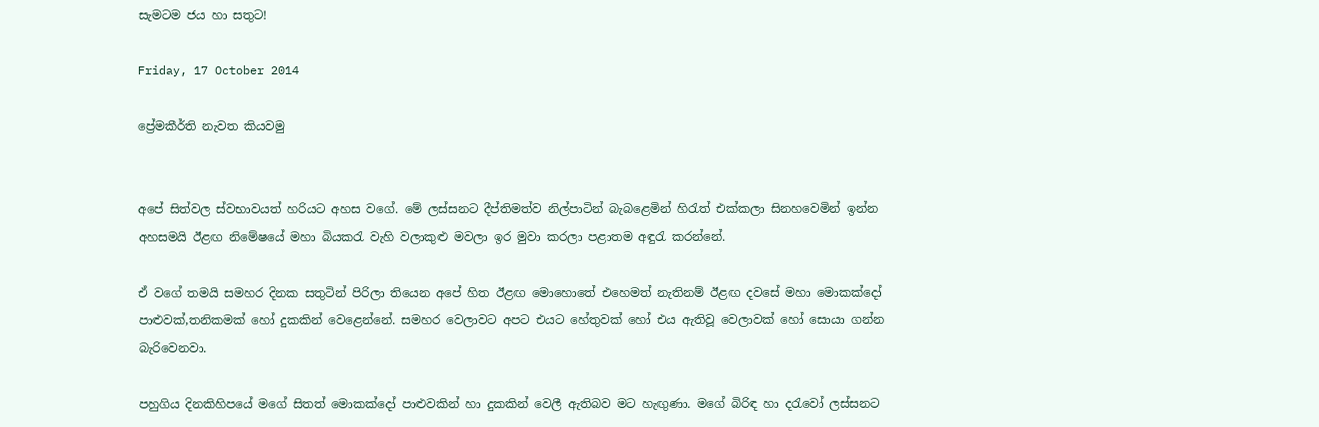සැමටම ජය හා සතුට!

Friday, 17 October 2014

ප්‍රේමකීර්ති නැවත කියවමු


අපේ සිත්වල ස්වභාවයත් හරියට අහස වගේ. මේ ලස්සනට දීප්තිමත්ව නිල්පාටින් බැබළෙමින් හිරැත් එක්කලා සිනහවෙමින් ඉන්න අහසමයි ඊළඟ නිමේෂයේ මහා බියකරැ වැහි වලාකුළු මවලා ඉර මුවා කරලා පළාතම අඳුරැ කරන්නේ.

ඒ වගේ තමයි සමහර දිනක සතුටින් පිරිලා තියෙන අපේ හිත ඊළඟ මොහොතේ එහෙමත් නැතිනම් ඊළඟ දවසේ මහා මොකක්දෝ පාළුවක්,තනිකමක් හෝ දුකකින් වෙළෙන්නේ. සමහර වෙලාවට අපට එයට හේතුවක් හෝ එය ඇතිවූ වෙලාවක් හෝ සොයා ගන්න බැරිවෙනවා.

පහුගිය දිනකිහිපයේ මගේ සිතත් මොකක්දෝ පාළුවකින් හා දුකකින් වෙලී ඇතිබව මට හැඟුණා. මගේ බිරිඳ හා දරැවෝ ලස්සනට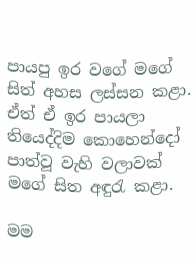පායපු ඉර වගේ මගේ සිත් අහස ලස්සන කළා. ඒත් ඒ ඉර පායලා තියෙද්දිම කොහෙන්දෝ පාත්වූ වැහි වලාවක් මගේ සිත අඳුරැ කළා.

මම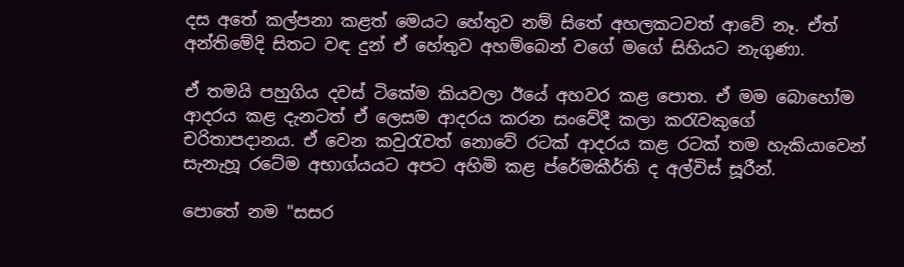දස අතේ කල්පනා කළත් මෙයට හේතුව නම් සිතේ අහලකටවත් ආවේ නෑ. ඒත් අන්තිමේදි සිතට වඳ දුන් ඒ හේතුව අහම්බෙන් වගේ මගේ සිහියට නැගුණා.

ඒ තමයි පහුගිය දවස් ටිකේම කියවලා ඊයේ අහවර කළ පොත. ඒ මම බොහෝම ආදරය කළ දැනටත් ඒ ලෙසම ආදරය කරන සංවේදී කලා කරැවකුගේ චරිතාපදානය. ඒ වෙන කවුරැවත් නොවේ රටක් ආදරය කළ රටක් තම හැකියාවෙන් සැනැහූ රටේම අභාග්යයට අපට අහිමි කළ ප්රේමකීර්ති ද අල්විස් සූරීන්.

පොතේ නම "සසර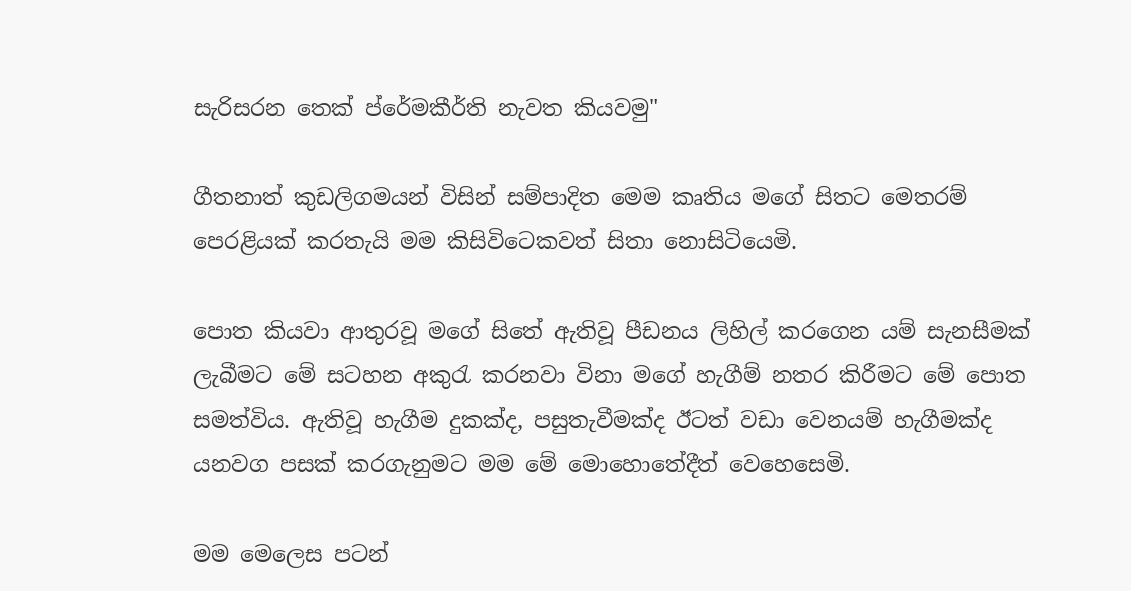සැරිසරන තෙක් ප්රේමකීර්ති නැවත කියවමු"

ගීතනාත් කුඩලිගමයන් විසින් සම්පාදිත මෙම කෘතිය මගේ සිතට මෙතරම් පෙරළියක් කරතැයි මම කිසිවිටෙකවත් සිතා නොසිටියෙමි.

පොත කියවා ආතුරවූ මගේ සිතේ ඇතිවූ පීඩනය ලිහිල් කරගෙන යම් සැනසීමක් ලැබීමට මේ සටහන අකුරැ කරනවා විනා මගේ හැගීම් නතර කිරීමට මේ පොත සමත්විය. ඇතිවූ හැගීම දුකක්ද, පසුතැවීමක්ද ඊටත් වඩා වෙනයම් හැගීමක්ද යනවග පසක් කරගැනුමට මම මේ මොහොතේදීත් වෙහෙසෙමි.

මම මෙලෙස පටන්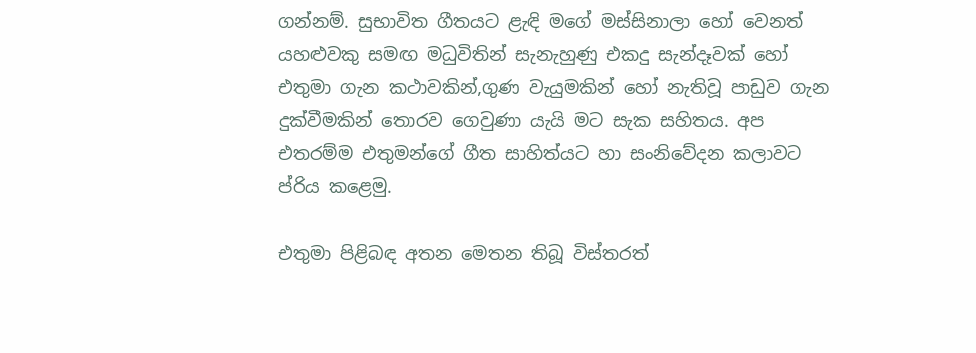ගන්නම්. සුභාවිත ගීතයට ළැඳි මගේ මස්සිනාලා හෝ වෙනත් යහළුවකු සමඟ මධුවිතින් සැනැහුණු එකදු සැන්දෑවක් හෝ එතුමා ගැන කථාවකින්,ගුණ වැයුමකින් හෝ නැතිවූ පාඩුව ගැන දුක්වීමකින් තොරව ගෙවුණා යැයි මට සැක සහිතය. අප එතරම්ම එතුමන්ගේ ගීත සාහිත්යට හා සංනිවේදන කලාවට ප්රිය කළෙමු.

එතුමා පිළිබඳ අතන මෙතන තිබූ විස්තරත්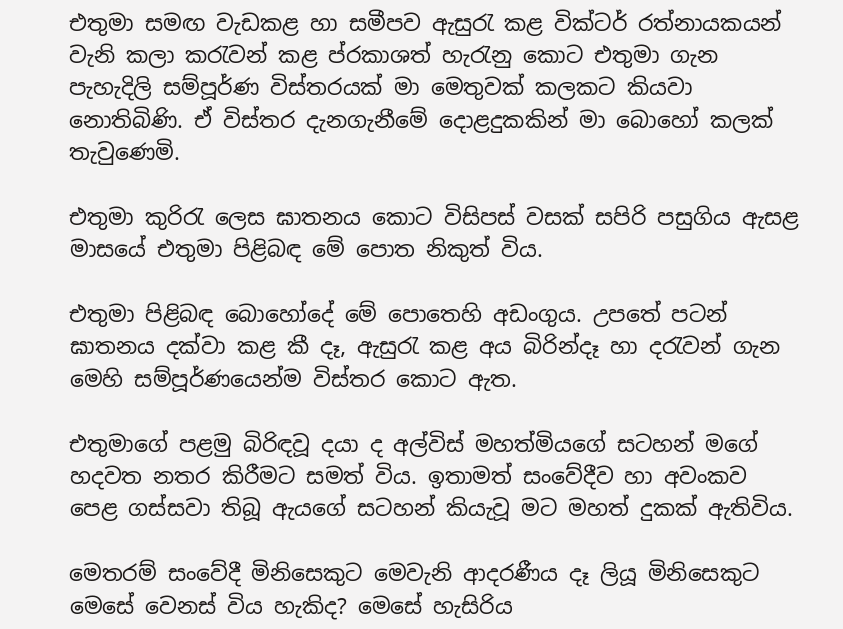එතුමා සමඟ වැඩකළ හා සමීපව ඇසුරැ කළ වික්ටර් රත්නායකයන් වැනි කලා කරැවන් කළ ප්රකාශත් හැරැනු කොට එතුමා ගැන පැහැදිලි සම්පූර්ණ විස්තරයක් මා මෙතුවක් කලකට කියවා නොතිබිණි. ඒ විස්තර දැනගැනීමේ දොළදුකකින් මා බොහෝ කලක් තැවුණෙමි.

එතුමා කුරිරැ ලෙස ඝාතනය කොට විසිපස් වසක් සපිරි පසුගිය ඇසළ මාසයේ එතුමා පිළිබඳ මේ පොත නිකුත් විය.

එතුමා පිළිබඳ බොහෝදේ මේ පොතෙහි අඩංගුය. උපතේ පටන් ඝාතනය දක්වා කළ කී දෑ, ඇසුරැ කළ අය බිරින්දෑ හා දරැවන් ගැන මෙහි සම්පූර්ණයෙන්ම විස්තර කොට ඇත.

එතුමාගේ පළමු බිරිඳවූ දයා ද අල්විස් මහත්මියගේ සටහන් මගේ හදවත නතර කිරීමට සමත් විය. ඉතාමත් සංවේදීව හා අවංකව පෙළ ගස්සවා තිබූ ඇයගේ සටහන් කියැවූ මට මහත් දුකක් ඇතිවිය.

මෙතරම් සංවේදී මිනිසෙකුට මෙවැනි ආදරණීය දෑ ලියූ මිනිසෙකුට මෙසේ වෙනස් විය හැකිද? මෙසේ හැසිරිය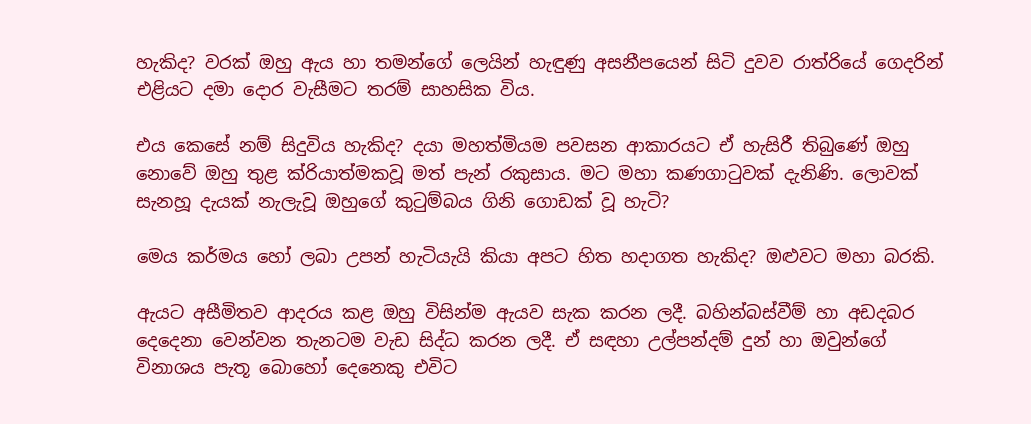හැකිද? වරක් ඔහු ඇය හා තමන්ගේ ලෙයින් හැඳුණු අසනීපයෙන් සිටි දුවව රාත්රියේ ගෙදරින් එළියට දමා දොර වැසීමට තරම් සාහසික විය.

එය කෙසේ නම් සිදුවිය හැකිද? දයා මහත්මියම පවසන ආකාරයට ඒ හැසිරී තිබුණේ ඔහු නොවේ ඔහු තුළ ක්රියාත්මකවූ මත් පැන් රකුසාය. මට මහා කණගාටුවක් දැනිණි. ලොවක් සැනහූ දැයක් නැලැවූ ඔහුගේ කුටුම්බය ගිනි ගොඩක් වූ හැටි?

මෙය කර්මය හෝ ලබා උපන් හැටියැයි කියා අපට හිත හදාගත හැකිද? ඔළුවට මහා බරකි.

ඇයට අසීමිතව ආදරය කළ ඔහු විසින්ම ඇයව සැක කරන ලදී. බහින්බස්වීම් හා අඩදබර දෙදෙනා වෙන්වන තැනටම වැඩ සිද්ධ කරන ලදී. ඒ සඳහා උල්පන්දම් දුන් හා ඔවුන්ගේ විනාශය පැතූ බොහෝ දෙනෙකු එවිට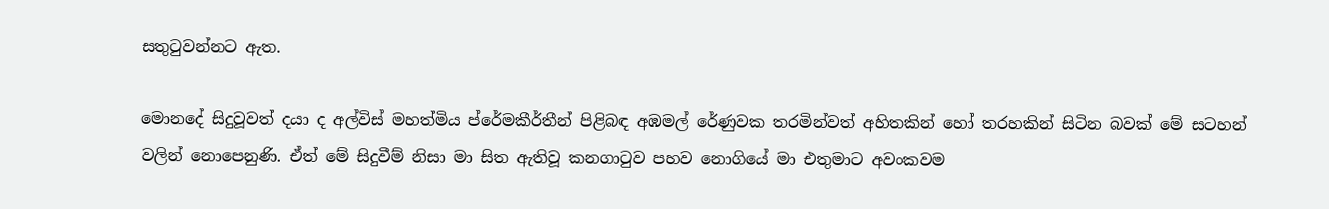සතුටුවන්නට ඇත.

මොනදේ සිදුවූවත් දයා ද අල්විස් මහත්මිය ප්රේමකීර්තීන් පිළිබඳ අඹමල් රේණුවක තරමින්වත් අහිතකින් හෝ තරහකින් සිටින බවක් මේ සටහන් වලින් නොපෙනුණි. ඒත් මේ සිදුවීම් නිසා මා සිත ඇතිවූ කනගාටුව පහව නොගියේ මා එතුමාට අවංකවම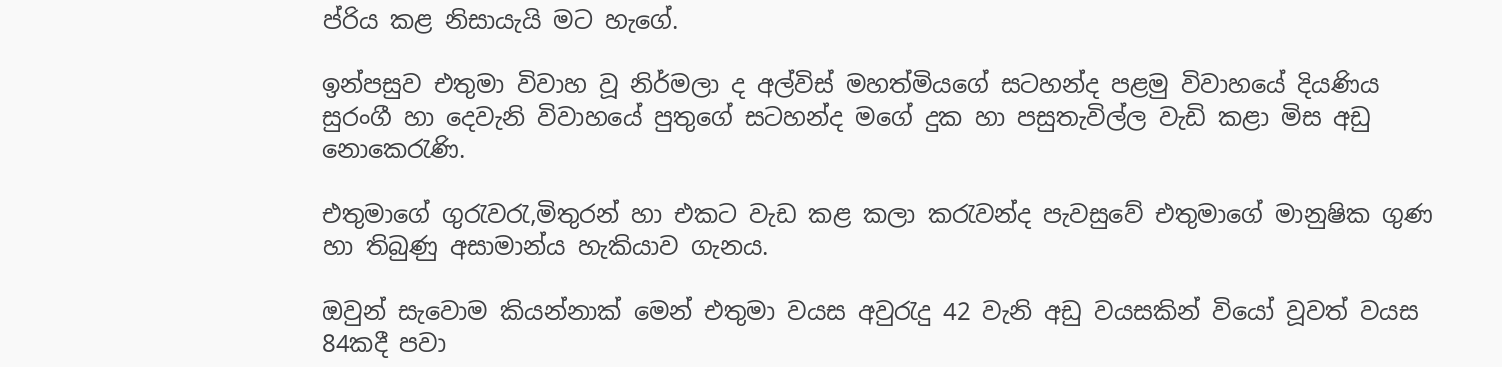ප්රිය කළ නිසායැයි මට හැගේ.

ඉන්පසුව එතුමා විවාහ වූ නිර්මලා ද අල්විස් මහත්මියගේ සටහන්ද පළමු විවාහයේ දියණිය සුරංගී හා දෙවැනි විවාහයේ පුතුගේ සටහන්ද මගේ දුක හා පසුතැවිල්ල වැඩි කළා මිස අඩු නොකෙරැණි.

එතුමාගේ ගුරැවරැ,මිතුරන් හා එකට වැඩ කළ කලා කරැවන්ද පැවසුවේ එතුමාගේ මානුෂික ගුණ හා තිබුණු අසාමාන්ය හැකියාව ගැනය.

ඔවුන් සැවොම කියන්නාක් මෙන් එතුමා වයස අවුරැදු 42 වැනි අඩු වයසකින් වියෝ වූවත් වයස 84කදී පවා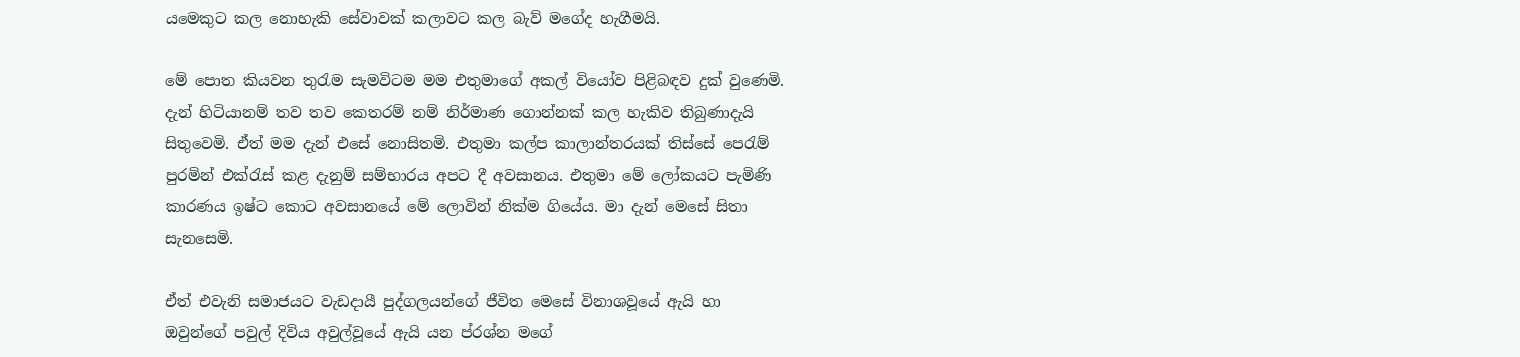යමෙකුට කල නොහැකි සේවාවක් කලාවට කල බැව් මගේද හැගීමයි.

මේ පොත කියවන තුරැම සැමවිටම මම එතුමාගේ අකල් වියෝව පිළිබඳව දුක් වුණෙමි. දැන් හිටියානම් තව තව කෙතරම් නම් නිර්මාණ ගොන්නක් කල හැකිව තිබුණාදැයි සිතුවෙමි. ඒත් මම දැන් එසේ නොසිතමි. එතුමා කල්ප කාලාන්තරයක් තිස්සේ පෙරැම් පුරමින් එක්රැස් කළ දැනුම් සම්භාරය අපට දී අවසානය. එතුමා මේ ලෝකයට පැමිණි කාරණය ඉෂ්ට කොට අවසානයේ මේ ලොවින් නික්ම ගියේය. මා දැන් මෙසේ සිතා සැනසෙමි.

ඒත් එවැනි සමාජයට වැඩදායී පුද්ගලයන්ගේ ජීවිත මෙසේ විනාශවූයේ ඇයි හා ඔවුන්ගේ පවුල් දිවිය අවුල්වූයේ ඇයි යන ප්රශ්න මගේ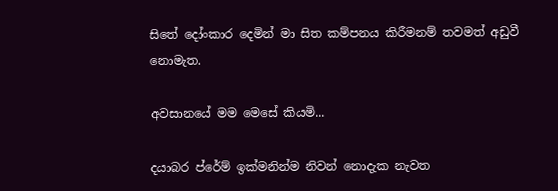සිතේ දෝංකාර දෙමින් මා සිත කම්පනය කිරීමනම් තවමත් අඩුවී නොමැත.

අවසානයේ මම මෙසේ කියමි...

දයාබර ප්රේම් ඉක්මනින්ම නිවන් නොදැක නැවත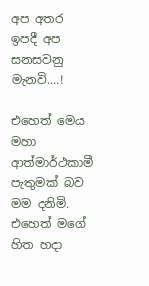අප අතර ඉපදී අප සනසවනු මැනවි....!

එහෙත් මෙය මහා ආත්මාර්ථකාමී පැතුමක් බව මම දනිමි. එහෙත් මගේ හිත හදා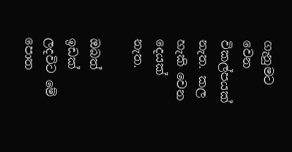ගැනුමට වෙන විකල්පයක් නැත. කල හැකි වෙන දෙයක් නැත.

ඔබත් ඉඩක් ලදවිට මේ පොත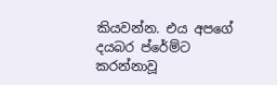කියවන්න. එය අපගේ දයබර ප්රේම්ට කරන්නාවූ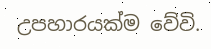උපහාරයක්ම වේවි.